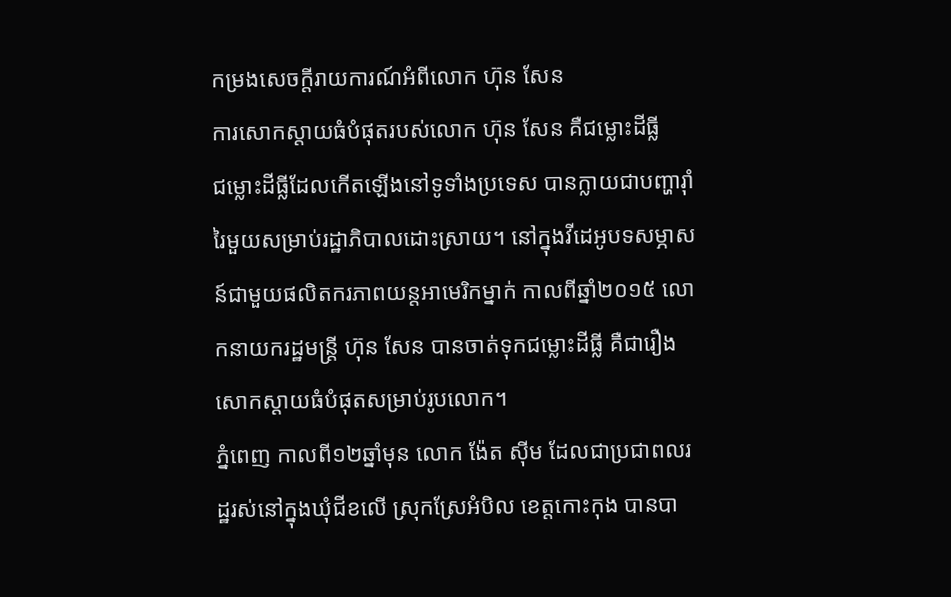កម្រងសេចក្តីរាយការណ៍អំពីលោក ហ៊ុន សែន
ការសោកស្តាយធំបំផុតរបស់លោក ហ៊ុន សែន គឺជម្លោះដីធ្លី
ជម្លោះដីធ្លីដែលកើតឡើងនៅទូទាំងប្រទេស បានក្លាយជាបញ្ហារ៉ាំរៃមួយសម្រាប់រដ្ឋាភិបាលដោះស្រាយ។ នៅក្នុងវីដេអូបទសម្ភាសន៍ជាមួយផលិតករភាពយន្តអាមេរិកម្នាក់ កាលពីឆ្នាំ២០១៥ លោកនាយករដ្ឋមន្រ្តី ហ៊ុន សែន បានចាត់ទុកជម្លោះដីធ្លី គឺជារឿងសោកស្តាយធំបំផុតសម្រាប់រូបលោក។
ភ្នំពេញ កាលពី១២ឆ្នាំមុន លោក ង៉ែត ស៊ីម ដែលជាប្រជាពលរដ្ឋរស់នៅក្នុងឃុំជីខលើ ស្រុកស្រែអំបិល ខេត្តកោះកុង បានបា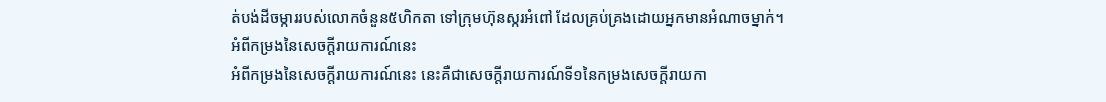ត់បង់ដីចម្ការរបស់លោកចំនួន៥ហិកតា ទៅក្រុមហ៊ុនស្ករអំពៅ ដែលគ្រប់គ្រងដោយអ្នកមានអំណាចម្នាក់។
អំពីកម្រងនៃសេចក្តីរាយការណ៍នេះ
អំពីកម្រងនៃសេចក្តីរាយការណ៍នេះ នេះគឺជាសេចក្តីរាយការណ៍ទី១នៃកម្រងសេចក្តីរាយកា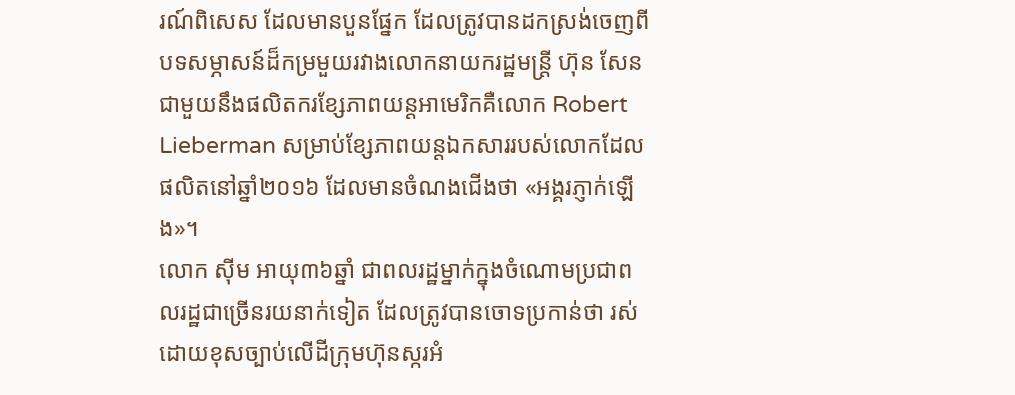រណ៍ពិសេស ដែលមានបួនផ្នែក ដែលត្រូវបានដកស្រង់ចេញពីបទសម្ភាសន៍ដ៏កម្រមួយរវាងលោកនាយករដ្ឋមន្ត្រី ហ៊ុន សែន ជាមួយនឹងផលិតករខ្សែភាពយន្តអាមេរិកគឺលោក Robert Lieberman សម្រាប់ខ្សែភាពយន្តឯកសាររបស់លោកដែលផលិតនៅឆ្នាំ២០១៦ ដែលមានចំណងជើងថា «អង្គរភ្ញាក់ឡើង»។
លោក ស៊ីម អាយុ៣៦ឆ្នាំ ជាពលរដ្ឋម្នាក់ក្នុងចំណោមប្រជាពលរដ្ឋជាច្រើនរយនាក់ទៀត ដែលត្រូវបានចោទប្រកាន់ថា រស់ដោយខុសច្បាប់លើដីក្រុមហ៊ុនស្ករអំ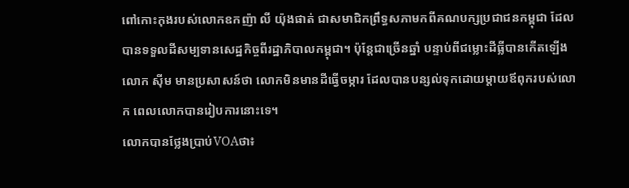ពៅកោះកុងរបស់លោកឧកញ៉ា លី យ៉ុងផាត់ ជាសមាជិកព្រឹទ្ធសភាមកពីគណបក្សប្រជាជនកម្ពុជា ដែលបានទទួលដីសម្បទានសេដ្ឋកិច្ចពីរដ្ឋាភិបាលកម្ពុជា។ ប៉ុន្តែជាច្រើនឆ្នាំ បន្ទាប់ពីជម្លោះដីធ្លីបានកើតឡើង លោក ស៊ីម មានប្រសាសន៍ថា លោកមិនមានដីធ្វើចម្ការ ដែលបានបន្សល់ទុកដោយម្តាយឪពុករបស់លោក ពេលលោកបានរៀបការនោះទេ។
លោកបានថ្លែងប្រាប់VOAថា៖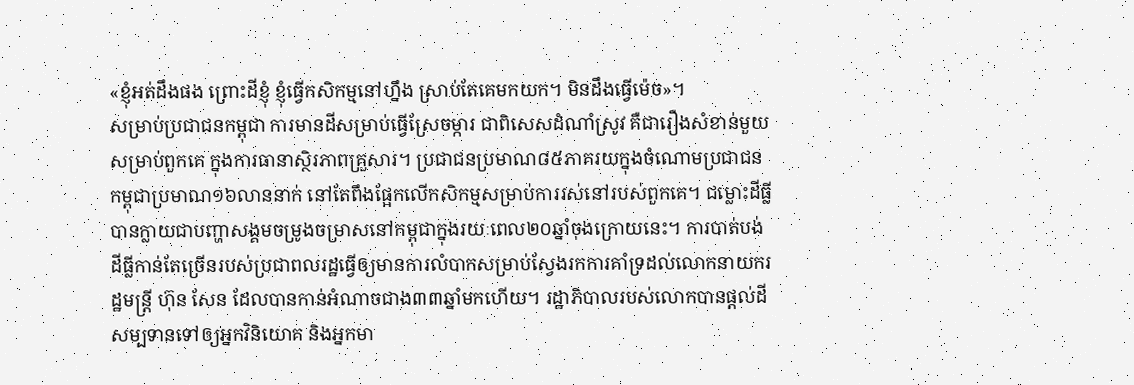«ខ្ញុំអត់ដឹងផង ព្រោះដីខ្ញុំ ខ្ញុំធ្វើកសិកម្មនៅហ្នឹង ស្រាប់តែគេមកយក។ មិនដឹងធ្វើម៉េច»។
សម្រាប់ប្រជាជនកម្ពុជា ការមានដីសម្រាប់ធ្វើស្រែចម្ការ ជាពិសេសដំណាំស្រូវ គឺជារឿងសំខាន់មួយសម្រាប់ពួកគេ ក្នុងការធានាស្ថិរភាពគ្រួសារ។ ប្រជាជនប្រមាណ៨៥ភាគរយក្នុងចំណោមប្រជាជនកម្ពុជាប្រមាណ១៦លាននាក់ នៅតែពឹងផ្អែកលើកសិកម្មសម្រាប់ការរស់នៅរបស់ពួកគេ។ ជម្លោះដីធ្លីបានក្លាយជាបញ្ហាសង្គមចម្រូងចម្រាសនៅកម្ពុជាក្នុងរយៈពេល២០ឆ្នាំចុងក្រោយនេះ។ ការបាត់បង់ដីធ្លីកាន់តែច្រើនរបស់ប្រជាពលរដ្ឋធ្វើឲ្យមានការលំបាកសម្រាប់ស្វែងរកការគាំទ្រដល់លោកនាយករដ្ឋមន្រ្តី ហ៊ុន សែន ដែលបានកាន់អំណាចជាង៣៣ឆ្នាំមកហើយ។ រដ្ឋាភិបាលរបស់លោកបានផ្តល់ដីសម្បទានទៅឲ្យអ្នកវិនិយោគ និងអ្នកមា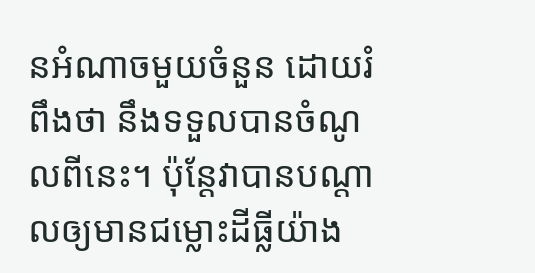នអំណាចមួយចំនួន ដោយរំពឹងថា នឹងទទួលបានចំណូលពីនេះ។ ប៉ុន្តែវាបានបណ្តាលឲ្យមានជម្លោះដីធ្លីយ៉ាង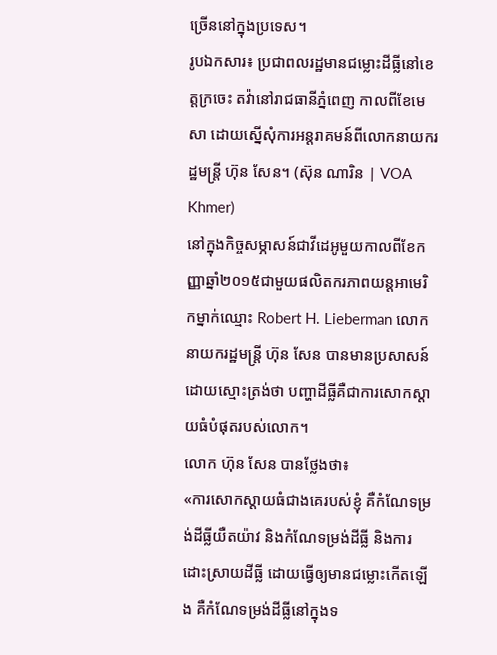ច្រើននៅក្នុងប្រទេស។
រូបឯកសារ៖ ប្រជាពលរដ្ឋមានជម្លោះដីធ្លីនៅខេត្តក្រចេះ តវ៉ានៅរាជធានីភ្នំពេញ កាលពីខែមេសា ដោយស្នើសុំការអន្តរាគមន៍ពីលោកនាយករដ្ឋមន្រ្តី ហ៊ុន សែន។ (ស៊ុន ណារិន | VOA Khmer)
នៅក្នុងកិច្ចសម្ភាសន៍ជាវីដេអូមួយកាលពីខែកញ្ញាឆ្នាំ២០១៥ជាមួយផលិតករភាពយន្តអាមេរិកម្នាក់ឈ្មោះ Robert H. Lieberman លោកនាយករដ្ឋមន្រ្តី ហ៊ុន សែន បានមានប្រសាសន៍ដោយស្មោះត្រង់ថា បញ្ហាដីធ្លីគឺជាការសោកស្តាយធំបំផុតរបស់លោក។
លោក ហ៊ុន សែន បានថ្លែងថា៖
«ការសោកស្តាយធំជាងគេរបស់ខ្ញុំ គឺកំណែទម្រង់ដីធ្លីយឺតយ៉ាវ និងកំណែទម្រង់ដីធ្លី និងការដោះស្រាយដីធ្លី ដោយធ្វើឲ្យមានជម្លោះកើតឡើង គឺកំណែទម្រង់ដីធ្លីនៅក្នុងទ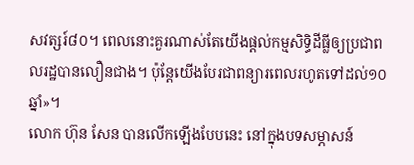សវត្សរ៍៨០។ ពេលនោះគួរណាស់តែយើងផ្តល់កម្មសិទ្ធិដីធ្លីឲ្យប្រជាពលរដ្ឋបានលឿនជាង។ ប៉ុន្តែយើងបែរជាពន្យារពេលរហូតទៅដល់១០ឆ្នាំ»។
លោក ហ៊ុន សែន បានលើកឡើងបែបនេះ នៅក្នុងបទសម្ភាសន៍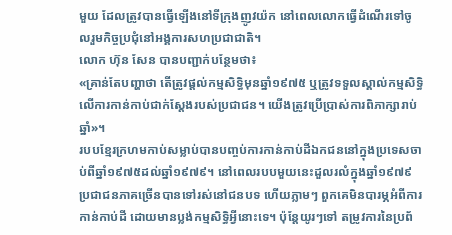មួយ ដែលត្រូវបានធ្វើឡើងនៅទីក្រុងញូវយ៉ក នៅពេលលោកធ្វើដំណើរទៅចូលរួមកិច្ចប្រជុំនៅអង្គការសហប្រជាជាតិ។
លោក ហ៊ុន សែន បានបញ្ជាក់បន្ថែមថា៖
«គ្រាន់តែបញ្ហាថា តើត្រូវផ្តល់កម្មសិទ្ធិមុនឆ្នាំ១៩៧៥ ឬត្រូវទទួលស្គាល់កម្មសិទ្ធិលើការកាន់កាប់ជាក់ស្តែងរបស់ប្រជាជន។ យើងត្រូវប្រើប្រាស់ការពិភាក្សារាប់ឆ្នាំ»។
របបខ្មែរក្រហមកាប់សម្លាប់បានបញ្ចប់ការកាន់កាប់ដីឯកជននៅក្នុងប្រទេសចាប់ពីឆ្នាំ១៩៧៥ដល់ឆ្នាំ១៩៧៩។ នៅពេលរបបមួយនេះដួលរលំក្នុងឆ្នាំ១៩៧៩ ប្រជាជនភាគច្រើនបានទៅរស់នៅជនបទ ហើយភ្លាមៗ ពួកគេមិនបារម្ភអំពីការកាន់កាប់ដី ដោយមានប្លង់កម្មសិទ្ធិអ្វីនោះទេ។ ប៉ុន្តែយូរៗទៅ តម្រូវការនៃប្រព័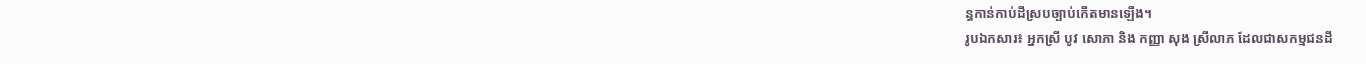ន្ធកាន់កាប់ដីស្របច្បាប់កើតមានឡើង។
រូបឯកសារ៖ អ្នកស្រី បូវ សោភា និង កញ្ញា សុង ស្រីលាភ ដែលជាសកម្មជនដី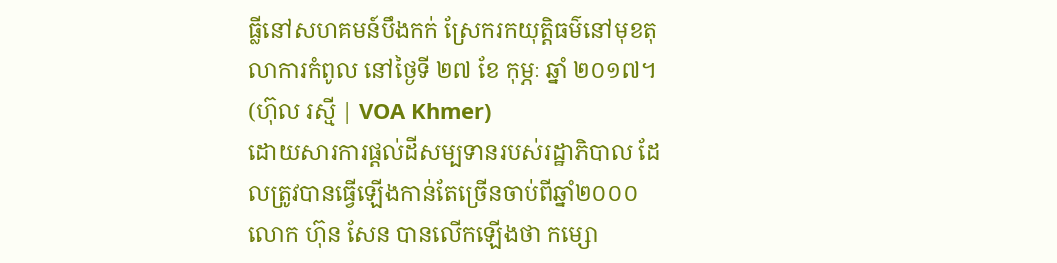ធ្លីនៅសហគមន៍បឹងកក់ ស្រែករកយុត្តិធម៌នៅមុខតុលាការកំពូល នៅថ្ងៃទី ២៧ ខែ កុម្ភៈ ឆ្នាំ ២០១៧។ (ហ៊ុល រស្មី | VOA Khmer)
ដោយសារការផ្តល់ដីសម្បទានរបស់រដ្ឋាភិបាល ដែលត្រូវបានធ្វើឡើងកាន់តែច្រើនចាប់ពីឆ្នាំ២០០០ លោក ហ៊ុន សែន បានលើកឡើងថា កម្សោ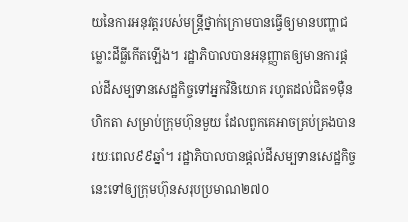យនៃការអនុវត្តរបស់មន្រ្តីថ្នាក់ក្រោមបានធ្វើឲ្យមានបញ្ហាជម្លោះដីធ្លីកើតឡើង។ រដ្ឋាភិបាលបានអនុញ្ញាតឲ្យមានការផ្តល់ដីសម្បទានសេដ្ឋកិច្ចទៅអ្នកវិនិយោគ រហូតដល់ជិត១ម៉ឺនហិកតា សម្រាប់ក្រុមហ៊ុនមួយ ដែលពួកគេអាចគ្រប់គ្រងបានរយៈពេល៩៩ឆ្នាំ។ រដ្ឋាភិបាលបានផ្តល់ដីសម្បទានសេដ្ឋកិច្ចនេះទៅឲ្យក្រុមហ៊ុនសរុបប្រមាណ២៧០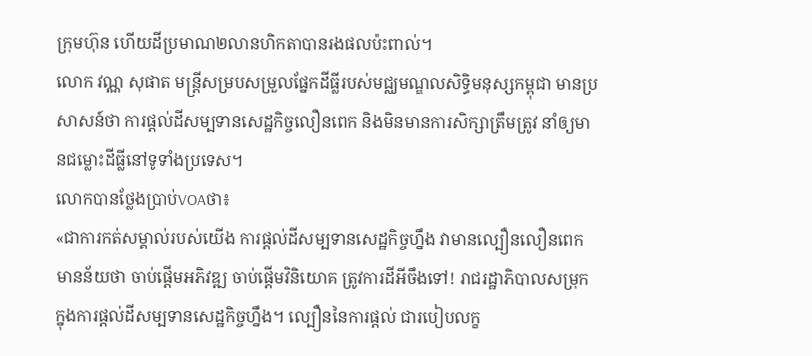ក្រុមហ៊ុន ហើយដីប្រមាណ២លានហិកតាបានរងផលប៉ះពាល់។
លោក វណ្ណ សុផាត មន្រ្តីសម្របសម្រួលផ្នែកដីធ្លីរបស់មជ្ឈមណ្ឌលសិទ្ធិមនុស្សកម្ពុជា មានប្រសាសន៍ថា ការផ្តល់ដីសម្បទានសេដ្ឋកិច្ចលឿនពេក និងមិនមានការសិក្សាត្រឹមត្រូវ នាំឲ្យមានជម្លោះដីធ្លីនៅទូទាំងប្រទេស។
លោកបានថ្លែងប្រាប់VOAថា៖
«ជាការកត់សម្គាល់របស់យើង ការផ្តល់ដីសម្បទានសេដ្ឋកិច្ចហ្នឹង វាមានល្បឿនលឿនពេក មានន័យថា ចាប់ផ្តើមអភិវឌ្ឍ ចាប់ផ្តើមវិនិយោគ ត្រូវការដីអីចឹងទៅ! រាជរដ្ឋាភិបាលសម្រុកក្នុងការផ្តល់ដីសម្បទានសេដ្ឋកិច្ចហ្នឹង។ ល្បឿននៃការផ្តល់ ជារបៀបលក្ខ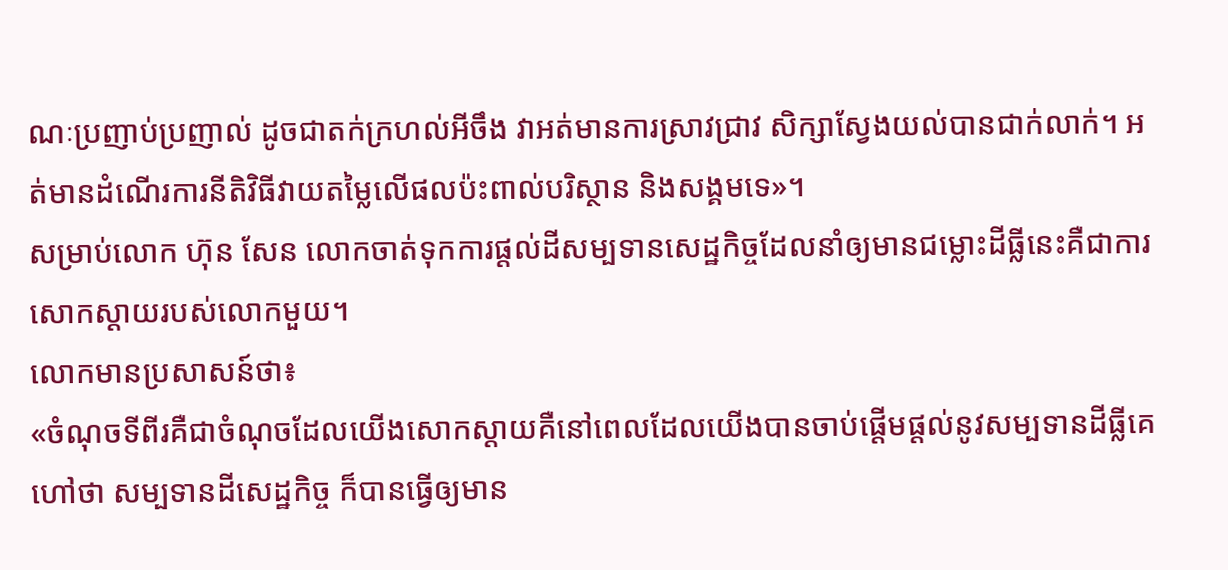ណៈប្រញាប់ប្រញាល់ ដូចជាតក់ក្រហល់អីចឹង វាអត់មានការស្រាវជ្រាវ សិក្សាស្វែងយល់បានជាក់លាក់។ អត់មានដំណើរការនីតិវិធីវាយតម្លៃលើផលប៉ះពាល់បរិស្ថាន និងសង្គមទេ»។
សម្រាប់លោក ហ៊ុន សែន លោកចាត់ទុកការផ្តល់ដីសម្បទានសេដ្ឋកិច្ចដែលនាំឲ្យមានជម្លោះដីធ្លីនេះគឺជាការសោកស្តាយរបស់លោកមួយ។
លោកមានប្រសាសន៍ថា៖
«ចំណុចទីពីរគឺជាចំណុចដែលយើងសោកស្តាយគឺនៅពេលដែលយើងបានចាប់ផ្តើមផ្តល់នូវសម្បទានដីធ្លីគេហៅថា សម្បទានដីសេដ្ឋកិច្ច ក៏បានធ្វើឲ្យមាន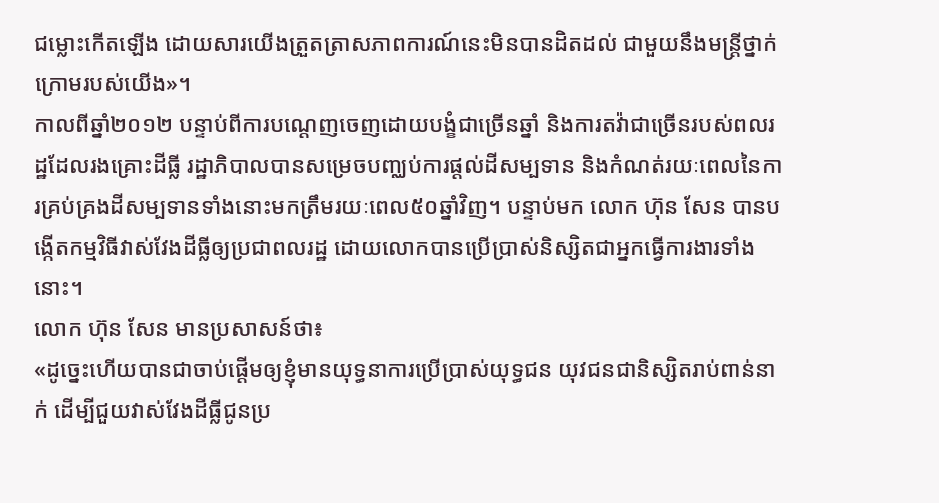ជម្លោះកើតឡើង ដោយសារយើងត្រួតត្រាសភាពការណ៍នេះមិនបានដិតដល់ ជាមួយនឹងមន្រ្តីថ្នាក់ក្រោមរបស់យើង»។
កាលពីឆ្នាំ២០១២ បន្ទាប់ពីការបណ្តេញចេញដោយបង្ខំជាច្រើនឆ្នាំ និងការតវ៉ាជាច្រើនរបស់ពលរដ្ឋដែលរងគ្រោះដីធ្លី រដ្ឋាភិបាលបានសម្រេចបញ្ឈប់ការផ្តល់ដីសម្បទាន និងកំណត់រយៈពេលនៃការគ្រប់គ្រងដីសម្បទានទាំងនោះមកត្រឹមរយៈពេល៥០ឆ្នាំវិញ។ បន្ទាប់មក លោក ហ៊ុន សែន បានបង្កើតកម្មវិធីវាស់វែងដីធ្លីឲ្យប្រជាពលរដ្ឋ ដោយលោកបានប្រើប្រាស់និស្សិតជាអ្នកធ្វើការងារទាំងនោះ។
លោក ហ៊ុន សែន មានប្រសាសន៍ថា៖
«ដូច្នេះហើយបានជាចាប់ផ្តើមឲ្យខ្ញុំមានយុទ្ធនាការប្រើប្រាស់យុទ្ធជន យុវជនជានិស្សិតរាប់ពាន់នាក់ ដើម្បីជួយវាស់វែងដីធ្លីជូនប្រ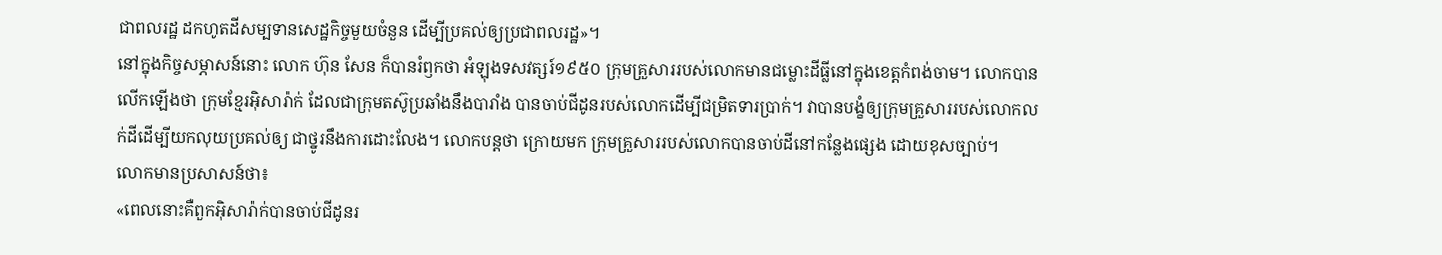ជាពលរដ្ឋ ដកហូតដីសម្បទានសេដ្ឋកិច្ចមួយចំនួន ដើម្បីប្រគល់ឲ្យប្រជាពលរដ្ឋ»។
នៅក្នុងកិច្ចសម្ភាសន៍នោះ លោក ហ៊ុន សែន ក៏បានរំឭកថា អំឡុងទសវត្សរ៍១៩៥០ ក្រុមគ្រួសាររបស់លោកមានជម្លោះដីធ្លីនៅក្នុងខេត្តកំពង់ចាម។ លោកបានលើកឡើងថា ក្រុមខ្មែរអ៊ិសារ៉ាក់ ដែលជាក្រុមតស៊ូប្រឆាំងនឹងបារាំង បានចាប់ជីដូនរបស់លោកដើម្បីជម្រិតទារប្រាក់។ វាបានបង្ខំឲ្យក្រុមគ្រួសាររបស់លោកលក់ដីដើម្បីយកលុយប្រគល់ឲ្យ ជាថ្នូរនឹងការដោះលែង។ លោកបន្តថា ក្រោយមក ក្រុមគ្រួសាររបស់លោកបានចាប់ដីនៅកន្លែងផ្សេង ដោយខុសច្បាប់។
លោកមានប្រសាសន៍ថា៖
«ពេលនោះគឺពួកអ៊ិសារ៉ាក់បានចាប់ជីដូនរ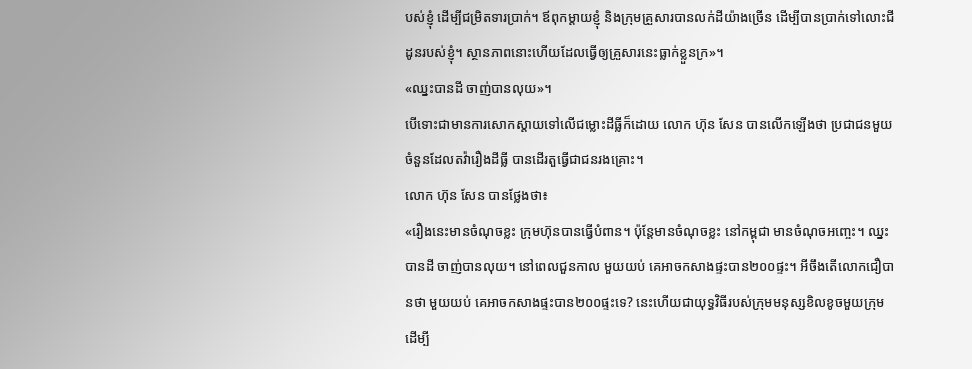បស់ខ្ញុំ ដើម្បីជម្រិតទារប្រាក់។ ឪពុកម្តាយខ្ញុំ និងក្រុមគ្រួសារបានលក់ដីយ៉ាងច្រើន ដើម្បីបានប្រាក់ទៅលោះជីដូនរបស់ខ្ញុំ។ ស្ថានភាពនោះហើយដែលធ្វើឲ្យគ្រួសារនេះធ្លាក់ខ្លួនក្រ»។
«ឈ្នះបានដី ចាញ់បានលុយ»។
បើទោះជាមានការសោកស្តាយទៅលើជម្លោះដីធ្លីក៏ដោយ លោក ហ៊ុន សែន បានលើកឡើងថា ប្រជាជនមួយចំនួនដែលតវ៉ារឿងដីធ្លី បានដើរតួធ្វើជាជនរងគ្រោះ។
លោក ហ៊ុន សែន បានថ្លែងថា៖
«រឿងនេះមានចំណុចខ្លះ ក្រុមហ៊ុនបានធ្វើបំពាន។ ប៉ុន្តែមានចំណុចខ្លះ នៅកម្ពុជា មានចំណុចអញ្ចេះ។ ឈ្នះបានដី ចាញ់បានលុយ។ នៅពេលជួនកាល មួយយប់ គេអាចកសាងផ្ទះបាន២០០ផ្ទះ។ អីចឹងតើលោកជឿបានថា មួយយប់ គេអាចកសាងផ្ទះបាន២០០ផ្ទះទេ? នេះហើយជាយុទ្ធវិធីរបស់ក្រុមមនុស្សខិលខូចមួយក្រុម ដើម្បី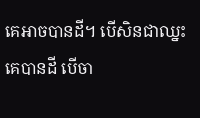គេអាចបានដី។ បើសិនជាឈ្នះ គេបានដី បើចា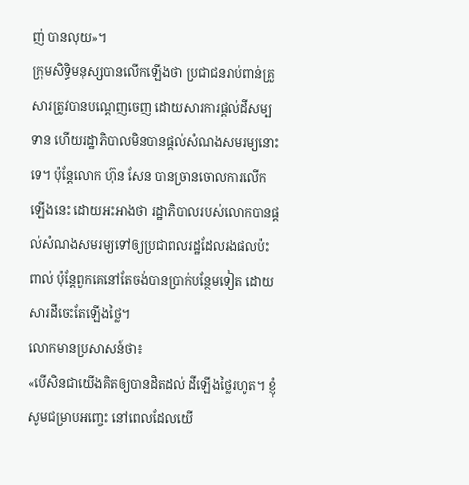ញ់ បានលុយ»។
ក្រុមសិទ្ធិមនុស្សបានលើកឡើងថា ប្រជាជនរាប់ពាន់គ្រួសារត្រូវបានបណ្តេញចេញ ដោយសារការផ្តល់ដីសម្បទាន ហើយរដ្ឋាភិបាលមិនបានផ្តល់សំណងសមរម្យនោះទេ។ ប៉ុន្តែលោក ហ៊ុន សែន បានច្រានចោលការលើកឡើងនេះ ដោយអះអាងថា រដ្ឋាភិបាលរបស់លោកបានផ្តល់សំណងសមរម្យទៅឲ្យប្រជាពលរដ្ឋដែលរងផលប៉ះពាល់ ប៉ុន្តែពួកគេនៅតែចង់បានប្រាក់បន្ថែមទៀត ដោយសារដីចេះតែឡើងថ្លៃ។
លោកមានប្រសាសន៍ថា៖
«បើសិនជាយើងគិតឲ្យបានដិតដល់ ដីឡើងថ្លៃរហូត។ ខ្ញុំសូមជម្រាបអញ្ចេះ នៅពេលដែលយើ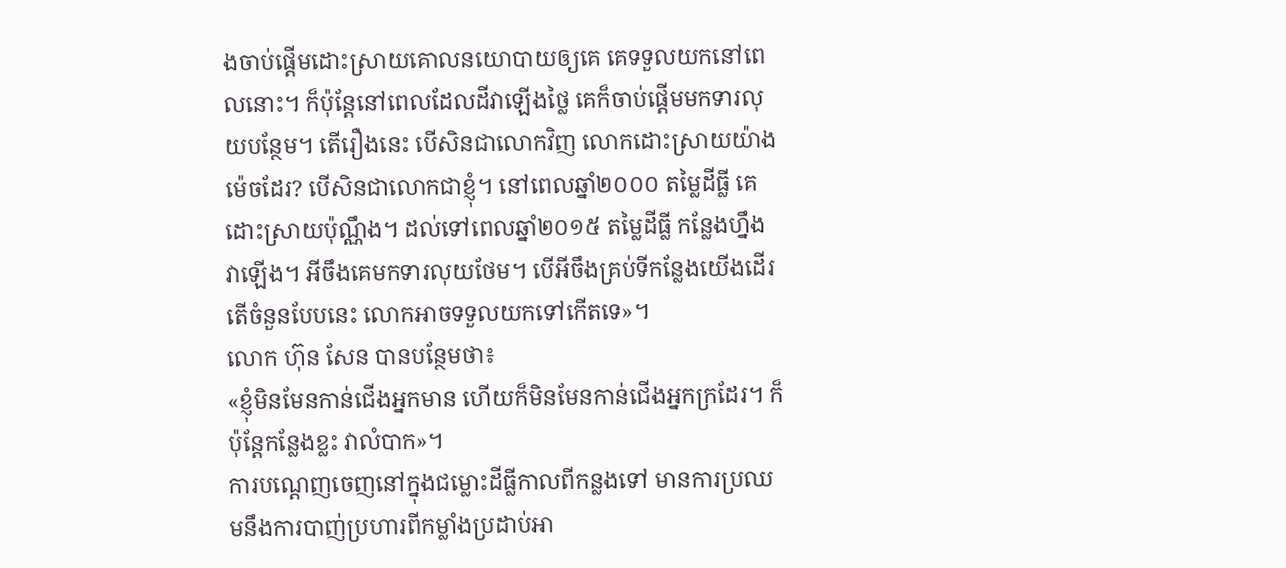ងចាប់ផ្តើមដោះស្រាយគោលនយោបាយឲ្យគេ គេទទួលយកនៅពេលនោះ។ ក៏ប៉ុន្តែនៅពេលដែលដីវាឡើងថ្លៃ គេក៏ចាប់ផ្តើមមកទារលុយបន្ថែម។ តើរឿងនេះ បើសិនជាលោកវិញ លោកដោះស្រាយយ៉ាងម៉េចដែរ? បើសិនជាលោកជាខ្ញុំ។ នៅពេលឆ្នាំ២០០០ តម្លៃដីធ្លី គេដោះស្រាយប៉ុណ្ណឹង។ ដល់ទៅពេលឆ្នាំ២០១៥ តម្លៃដីធ្លី កន្លែងហ្នឹង វាឡើង។ អីចឹងគេមកទារលុយថែម។ បើអីចឹងគ្រប់ទីកន្លែងយើងដើរ តើចំនួនបែបនេះ លោកអាចទទួលយកទៅកើតទេ»។
លោក ហ៊ុន សែន បានបន្ថែមថា៖
«ខ្ញុំមិនមែនកាន់ជើងអ្នកមាន ហើយក៏មិនមែនកាន់ជើងអ្នកក្រដែរ។ ក៏ប៉ុន្តែកន្លែងខ្លះ វាលំបាក»។
ការបណ្តេញចេញនៅក្នុងជម្លោះដីធ្លីកាលពីកន្លងទៅ មានការប្រឈមនឹងការបាញ់ប្រហារពីកម្លាំងប្រដាប់អា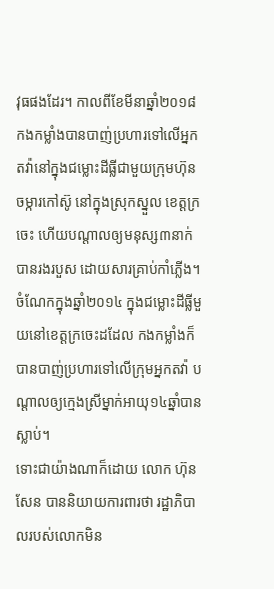វុធផងដែរ។ កាលពីខែមីនាឆ្នាំ២០១៨ កងកម្លាំងបានបាញ់ប្រហារទៅលើអ្នកតវ៉ានៅក្នុងជម្លោះដីធ្លីជាមួយក្រុមហ៊ុនចម្ការកៅស៊ូ នៅក្នុងស្រុកស្នួល ខេត្តក្រចេះ ហើយបណ្តាលឲ្យមនុស្ស៣នាក់បានរងរបួស ដោយសារគ្រាប់កាំភ្លើង។ ចំណែកក្នុងឆ្នាំ២០១៤ ក្នុងជម្លោះដីធ្លីមួយនៅខេត្តក្រចេះដដែល កងកម្លាំងក៏បានបាញ់ប្រហារទៅលើក្រុមអ្នកតវ៉ា បណ្តាលឲ្យក្មេងស្រីម្នាក់អាយុ១៤ឆ្នាំបានស្លាប់។
ទោះជាយ៉ាងណាក៏ដោយ លោក ហ៊ុន សែន បាននិយាយការពារថា រដ្ឋាភិបាលរបស់លោកមិន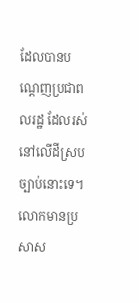ដែលបានបណ្តេញប្រជាពលរដ្ឋ ដែលរស់នៅលើដីស្របច្បាប់នោះទេ។
លោកមានប្រសាស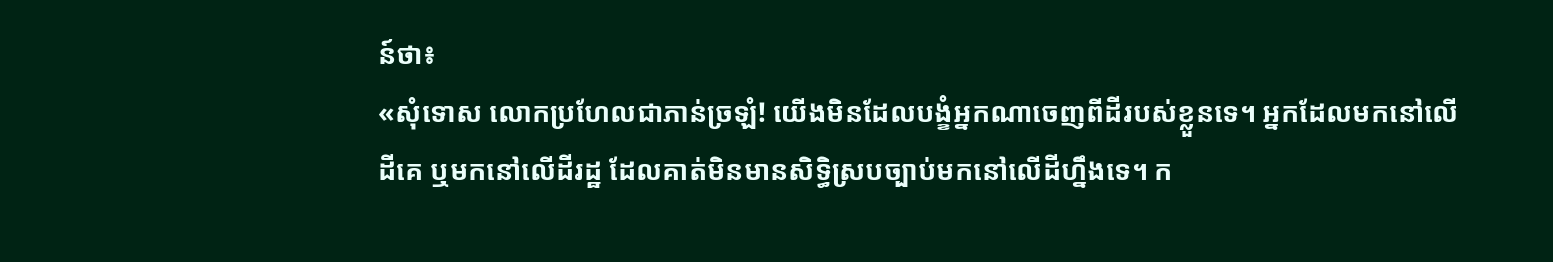ន៍ថា៖
«សុំទោស លោកប្រហែលជាភាន់ច្រឡំ! យើងមិនដែលបង្ខំអ្នកណាចេញពីដីរបស់ខ្លួនទេ។ អ្នកដែលមកនៅលើដីគេ ឬមកនៅលើដីរដ្ឋ ដែលគាត់មិនមានសិទ្ធិស្របច្បាប់មកនៅលើដីហ្នឹងទេ។ ក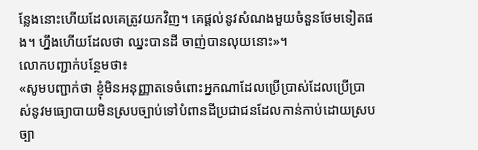ន្លែងនោះហើយដែលគេត្រូវយកវិញ។ គេផ្តល់នូវសំណងមួយចំនួនថែមទៀតផង។ ហ្នឹងហើយដែលថា ឈ្នះបានដី ចាញ់បានលុយនោះ»។
លោកបញ្ជាក់បន្ថែមថា៖
«សូមបញ្ជាក់ថា ខ្ញុំមិនអនុញ្ញាតទេចំពោះអ្នកណាដែលប្រើប្រាស់ដែលប្រើប្រាស់នូវមធ្យោបាយមិនស្របច្បាប់ទៅបំពានដីប្រជាជនដែលកាន់កាប់ដោយស្របច្បា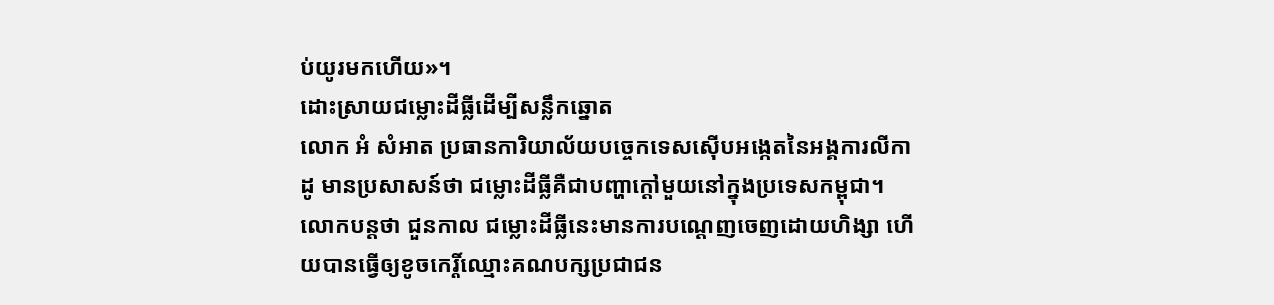ប់យូរមកហើយ»។
ដោះស្រាយជម្លោះដីធ្លីដើម្បីសន្លឹកឆ្នោត
លោក អំ សំអាត ប្រធានការិយាល័យបចេ្ចកទេសស៊ើបអង្កេតនៃអង្គការលីកាដូ មានប្រសាសន៍ថា ជម្លោះដីធ្លីគឺជាបញ្ហាក្តៅមួយនៅក្នុងប្រទេសកម្ពុជា។ លោកបន្តថា ជួនកាល ជម្លោះដីធ្លីនេះមានការបណ្តេញចេញដោយហិង្សា ហើយបានធ្វើឲ្យខូចកេរ្តិ៍ឈ្មោះគណបក្សប្រជាជន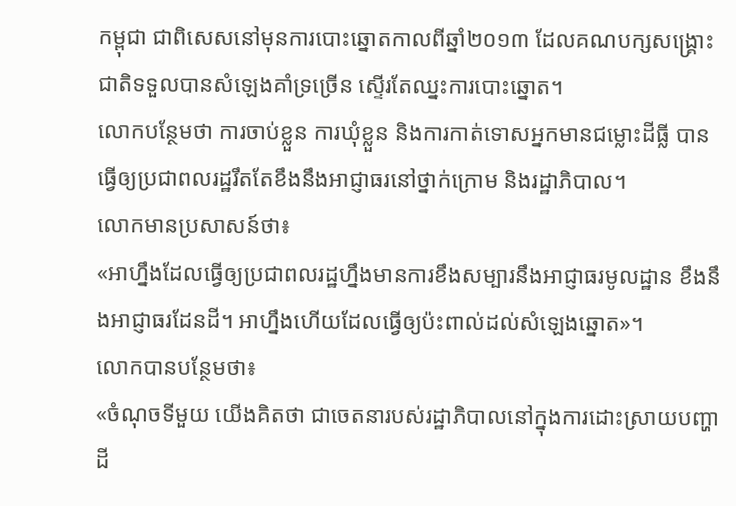កម្ពុជា ជាពិសេសនៅមុនការបោះឆ្នោតកាលពីឆ្នាំ២០១៣ ដែលគណបក្សសង្រ្គោះជាតិទទួលបានសំឡេងគាំទ្រច្រើន ស្ទើរតែឈ្នះការបោះឆ្នោត។
លោកបន្ថែមថា ការចាប់ខ្លួន ការឃុំខ្លួន និងការកាត់ទោសអ្នកមានជម្លោះដីធ្លី បានធ្វើឲ្យប្រជាពលរដ្ឋរឹតតែខឹងនឹងអាជ្ញាធរនៅថ្នាក់ក្រោម និងរដ្ឋាភិបាល។
លោកមានប្រសាសន៍ថា៖
«អាហ្នឹងដែលធ្វើឲ្យប្រជាពលរដ្ឋហ្នឹងមានការខឹងសម្បារនឹងអាជ្ញាធរមូលដ្ឋាន ខឹងនឹងអាជ្ញាធរដែនដី។ អាហ្នឹងហើយដែលធ្វើឲ្យប៉ះពាល់ដល់សំឡេងឆ្នោត»។
លោកបានបន្ថែមថា៖
«ចំណុចទីមួយ យើងគិតថា ជាចេតនារបស់រដ្ឋាភិបាលនៅក្នុងការដោះស្រាយបញ្ហាដី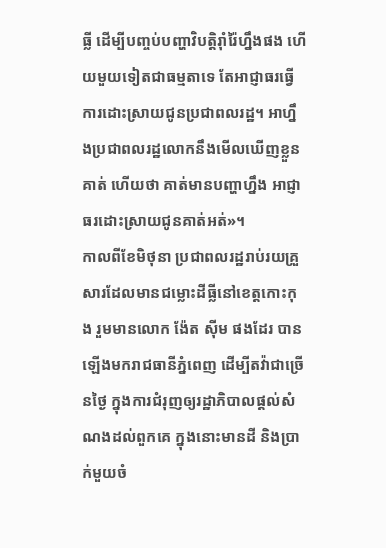ធ្លី ដើម្បីបញ្ចប់បញ្ហាវិបត្តិរ៉ាំរ៉ៃហ្នឹងផង ហើយមួយទៀតជាធម្មតាទេ តែអាជ្ញាធរធ្វើការដោះស្រាយជូនប្រជាពលរដ្ឋ។ អាហ្នឹងប្រជាពលរដ្ឋលោកនឹងមើលឃើញខ្លួនគាត់ ហើយថា គាត់មានបញ្ហាហ្នឹង អាជ្ញាធរដោះស្រាយជូនគាត់អត់»។
កាលពីខែមិថុនា ប្រជាពលរដ្ឋរាប់រយគ្រួសារដែលមានជម្លោះដីធ្លីនៅខេត្តកោះកុង រួមមានលោក ង៉ែត ស៊ីម ផងដែរ បានឡើងមករាជធានីភ្នំពេញ ដើម្បីតវ៉ាជាច្រើនថ្ងៃ ក្នុងការជំរុញឲ្យរដ្ឋាភិបាលផ្តល់សំណងដល់ពួកគេ ក្នុងនោះមានដី និងប្រាក់មួយចំ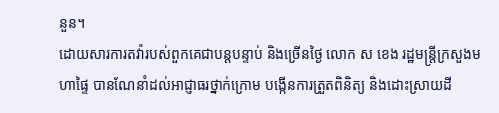នួន។
ដោយសារការតវ៉ារបស់ពួកគេជាបន្តបន្ទាប់ និងច្រើនថ្ងៃ លោក ស ខេង រដ្ឋមន្រ្តីក្រសួងមហាផ្ទៃ បានណែនាំដល់អាជ្ញាធរថ្នាក់ក្រោម បង្កើនការត្រួតពិនិត្យ និងដោះស្រាយដី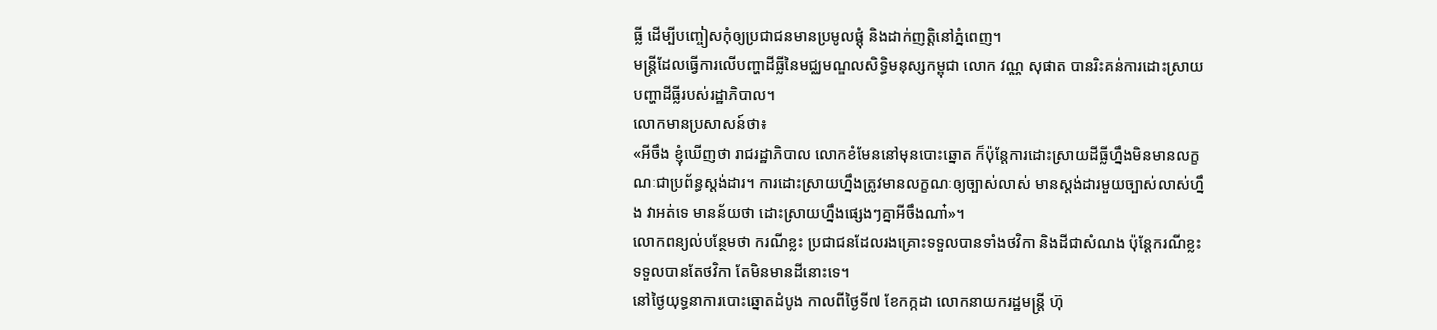ធ្លី ដើម្បីបញ្ចៀសកុំឲ្យប្រជាជនមានប្រមូលផ្តុំ និងដាក់ញត្តិនៅភ្នំពេញ។
មន្រ្តីដែលធ្វើការលើបញ្ហាដីធ្លីនៃមជ្ឈមណ្ឌលសិទ្ធិមនុស្សកម្ពុជា លោក វណ្ណ សុផាត បានរិះគន់ការដោះស្រាយបញ្ហាដីធ្លីរបស់រដ្ឋាភិបាល។
លោកមានប្រសាសន៍ថា៖
«អីចឹង ខ្ញុំឃើញថា រាជរដ្ឋាភិបាល លោកខំមែននៅមុនបោះឆ្នោត ក៏ប៉ុន្តែការដោះស្រាយដីធ្លីហ្នឹងមិនមានលក្ខណៈជាប្រព័ន្ធស្តង់ដារ។ ការដោះស្រាយហ្នឹងត្រូវមានលក្ខណៈឲ្យច្បាស់លាស់ មានស្តង់ដារមួយច្បាស់លាស់ហ្នឹង វាអត់ទេ មានន័យថា ដោះស្រាយហ្នឹងផ្សេងៗគ្នាអីចឹងណា៎»។
លោកពន្យល់បន្ថែមថា ករណីខ្លះ ប្រជាជនដែលរងគ្រោះទទួលបានទាំងថវិកា និងដីជាសំណង ប៉ុន្តែករណីខ្លះទទួលបានតែថវិកា តែមិនមានដីនោះទេ។
នៅថ្ងៃយុទ្ធនាការបោះឆ្នោតដំបូង កាលពីថ្ងៃទី៧ ខែកក្កដា លោកនាយករដ្ឋមន្រ្តី ហ៊ុ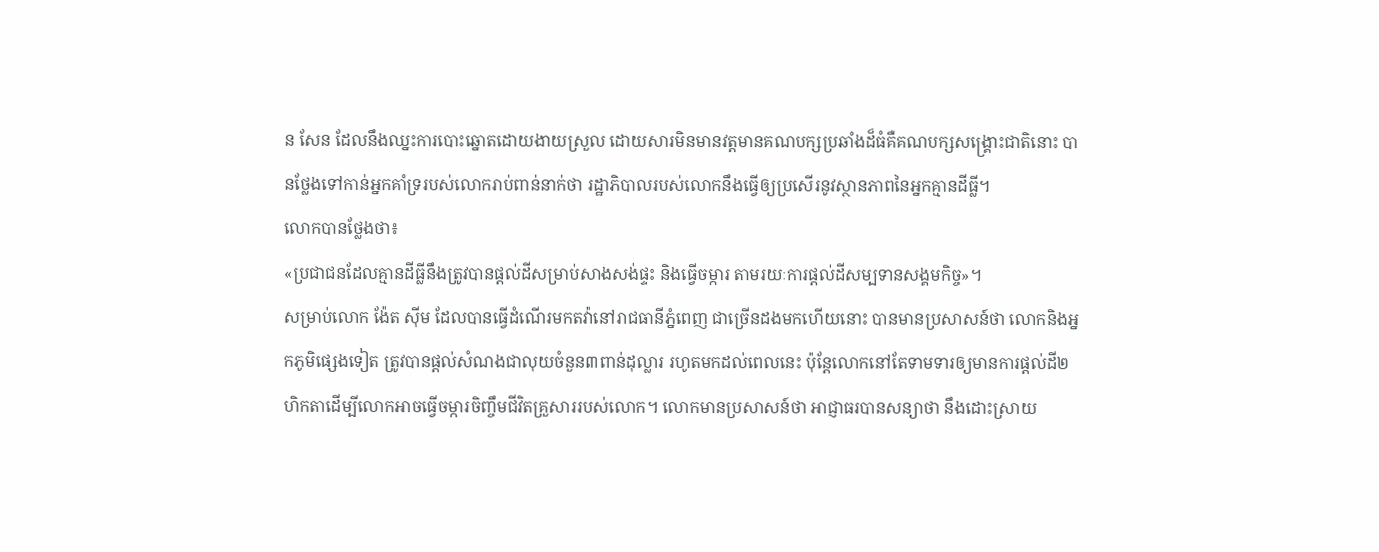ន សែន ដែលនឹងឈ្នះការបោះឆ្នោតដោយងាយស្រួល ដោយសារមិនមានវត្តមានគណបក្សប្រឆាំងដ៏ធំគឺគណបក្សសង្រ្គោះជាតិនោះ បានថ្លែងទៅកាន់អ្នកគាំទ្ររបស់លោករាប់ពាន់នាក់ថា រដ្ឋាភិបាលរបស់លោកនឹងធ្វើឲ្យប្រសើរនូវស្ថានភាពនៃអ្នកគ្មានដីធ្លី។
លោកបានថ្លែងថា៖
«ប្រជាជនដែលគ្មានដីធ្លីនឹងត្រូវបានផ្តល់ដីសម្រាប់សាងសង់ផ្ទះ និងធ្វើចម្ការ តាមរយៈការផ្តល់ដីសម្បទានសង្គមកិច្ច»។
សម្រាប់លោក ង៉ែត ស៊ីម ដែលបានធ្វើដំណើរមកតវ៉ានៅរាជធានីភ្នំពេញ ជាច្រើនដងមកហើយនោះ បានមានប្រសាសន៍ថា លោកនិងអ្នកភូមិផ្សេងទៀត ត្រូវបានផ្តល់សំណងជាលុយចំនួន៣ពាន់ដុល្លារ រហូតមកដល់ពេលនេះ ប៉ុន្តែលោកនៅតែទាមទារឲ្យមានការផ្តល់ដី២ហិកតាដើម្បីលោកអាចធ្វើចម្ការចិញ្ចឹមជីវិតគ្រួសាររបស់លោក។ លោកមានប្រសាសន៍ថា អាជ្ញាធរបានសន្យាថា នឹងដោះស្រាយ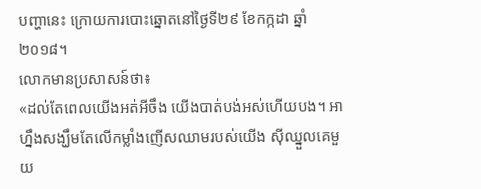បញ្ហានេះ ក្រោយការបោះឆ្នោតនៅថ្ងៃទី២៩ ខែកក្កដា ឆ្នាំ២០១៨។
លោកមានប្រសាសន៍ថា៖
«ដល់តែពេលយើងអត់អីចឹង យើងបាត់បង់អស់ហើយបង។ អាហ្នឹងសង្ឃឹមតែលើកម្លាំងញើសឈាមរបស់យើង ស៊ីឈ្នួលគេមួយ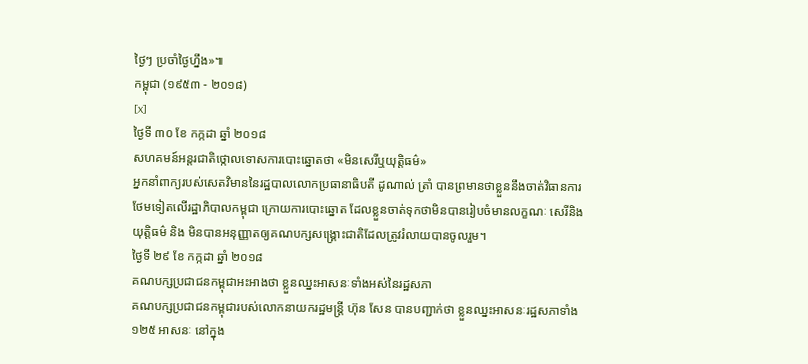ថ្ងៃៗ ប្រចាំថ្ងៃហ្នឹង»៕
កម្ពុជា (១៩៥៣ - ២០១៨)
[x]
ថ្ងៃទី ៣០ ខែ កក្កដា ឆ្នាំ ២០១៨
សហគមន៍អន្តរជាតិថ្កោលទោសការបោះឆ្នោតថា «មិនសេរីឬយុត្តិធម៌»
អ្នកនាំពាក្យរបស់សេតវិមាននៃរដ្ឋបាលលោកប្រធានាធិបតី ដូណាល់ ត្រាំ បានព្រមានថាខ្លួននឹងចាត់វិធានការថែមទៀតលើរដ្ឋាភិបាលកម្ពុជា ក្រោយការបោះឆ្នោត ដែលខ្លួនចាត់ទុកថាមិនបានរៀបចំមានលក្ខណៈ សេរីនិង យុត្តិធម៌ និង មិនបានអនុញ្ញាតឲ្យគណបក្សសង្គ្រោះជាតិដែលត្រូវរំលាយបានចូលរួម។
ថ្ងៃទី ២៩ ខែ កក្កដា ឆ្នាំ ២០១៨
គណបក្សប្រជាជនកម្ពុជាអះអាងថា ខ្លួនឈ្នះអាសនៈទាំងអស់នៃរដ្ឋសភា
គណបក្សប្រជាជនកម្ពុជារបស់លោកនាយករដ្ឋមន្ត្រី ហ៊ុន សែន បានបញ្ជាក់ថា ខ្លួនឈ្នះអាសនៈរដ្ឋសភាទាំង ១២៥ អាសនៈ នៅក្នុង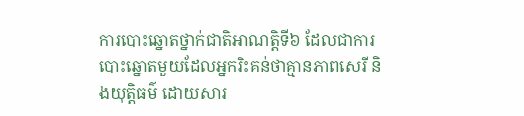ការបោះឆ្នោតថ្នាក់ជាតិអាណត្តិទី៦ ដែលជាការបោះឆ្នោតមួយដែលអ្នករិះគន់ថាគ្មានភាពសេរី និងយុត្តិធម៌ ដោយសារ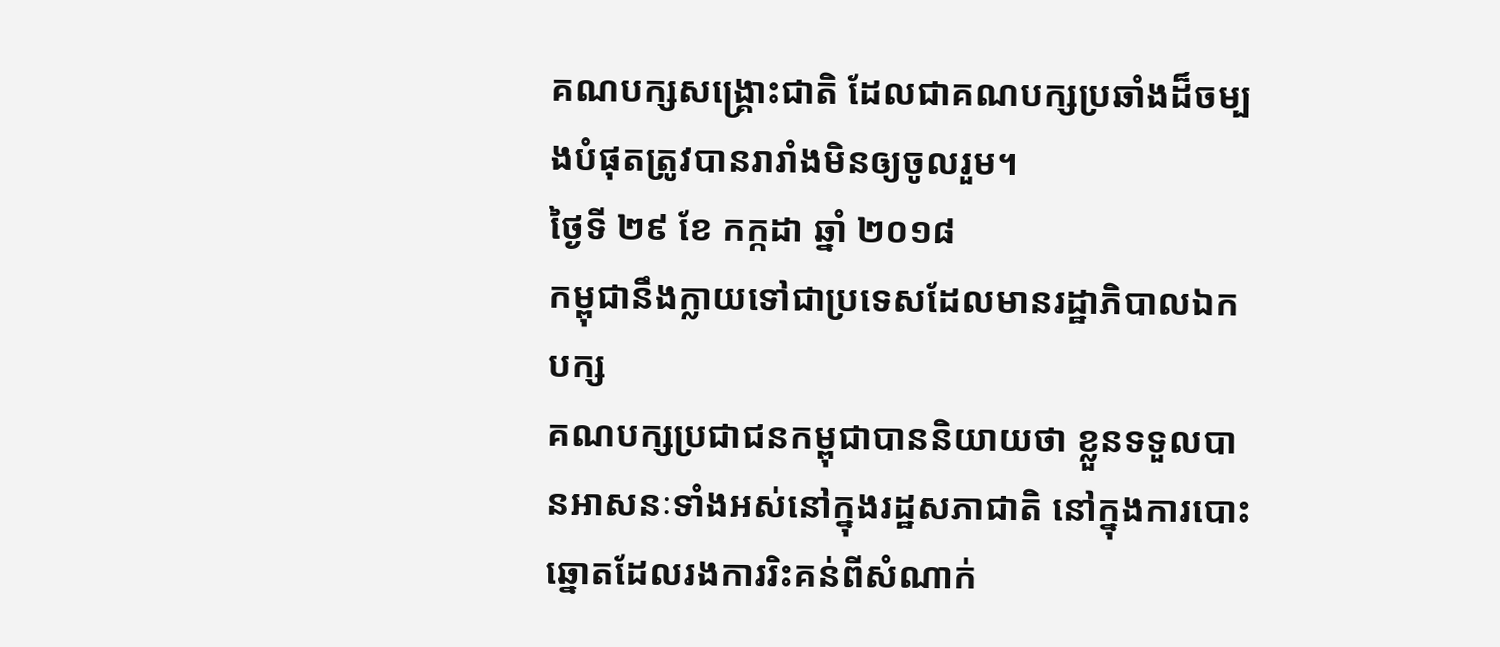គណបក្សសង្គ្រោះជាតិ ដែលជាគណបក្សប្រឆាំងដ៏ចម្បងបំផុតត្រូវបានរារាំងមិនឲ្យចូលរួម។
ថ្ងៃទី ២៩ ខែ កក្កដា ឆ្នាំ ២០១៨
កម្ពុជានឹងក្លាយទៅជាប្រទេសដែលមានរដ្ឋាភិបាលឯកបក្ស
គណបក្សប្រជាជនកម្ពុជាបាននិយាយថា ខ្លួនទទួលបានអាសនៈទាំងអស់នៅក្នុងរដ្ឋសភាជាតិ នៅក្នុងការបោះឆ្នោតដែលរងការរិះគន់ពីសំណាក់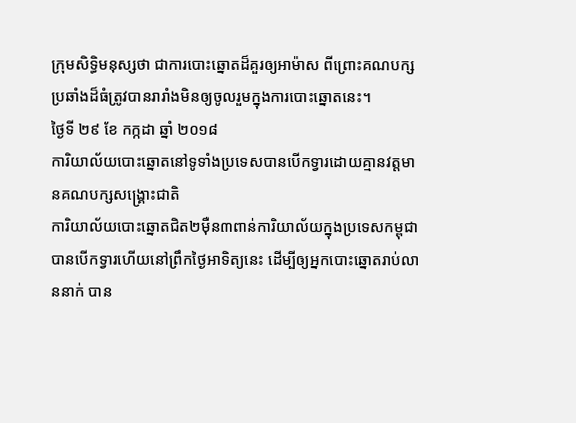ក្រុមសិទ្ធិមនុស្សថា ជាការបោះឆ្នោតដ៏គួរឲ្យអាម៉ាស ពីព្រោះគណបក្សប្រឆាំងដ៏ធំត្រូវបានរារាំងមិនឲ្យចូលរួមក្នុងការបោះឆ្នោតនេះ។
ថ្ងៃទី ២៩ ខែ កក្កដា ឆ្នាំ ២០១៨
ការិយាល័យបោះឆ្នោតនៅទូទាំងប្រទេសបានបើកទ្វារដោយគ្មានវត្តមានគណបក្សសង្គ្រោះជាតិ
ការិយាល័យបោះឆ្នោតជិត២ម៉ឺន៣ពាន់ការិយាល័យក្នុងប្រទេសកម្ពុជា បានបើកទ្វារហើយនៅព្រឹកថ្ងៃអាទិត្យនេះ ដើម្បីឲ្យអ្នកបោះឆ្នោតរាប់លាននាក់ បាន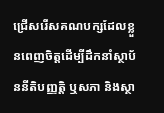ជ្រើសរើសគណបក្សដែលខ្លួនពេញចិត្តដើម្បីដឹកនាំស្ថាប័ននីតិបញ្ញត្តិ ឬសភា និងស្ថា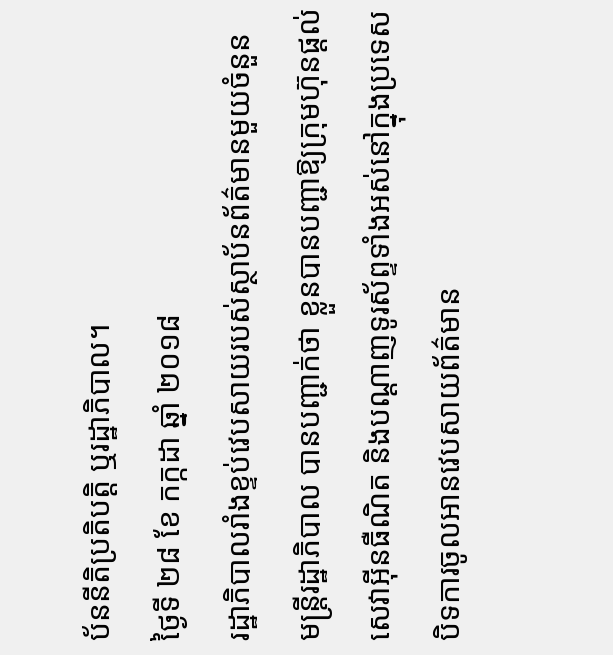ប័ននីតិប្រតិបត្តិ ឬរដ្ឋាភិបាល។
ថ្ងៃទី ២៨ ខែ កក្កដា ឆ្នាំ ២០១៨
រដ្ឋាភិបាលរាំងខ្ទប់វេបសាយរបស់ស្ថាប័នព័ត៌មានមួយចំនួន
មន្ត្រីរដ្ឋាភិបាល បានបញ្ជាក់ថា ខ្លួនបានបញ្ជាឱ្យក្រុមហ៊ុនផ្ដល់សេវាអ៊ីនធឺណិត និងបណ្ដាញទូរស័ព្ទទាំងអស់នៅក្នុងប្រទេស បិទការចូលអានវេបសាយព័ត៌មាន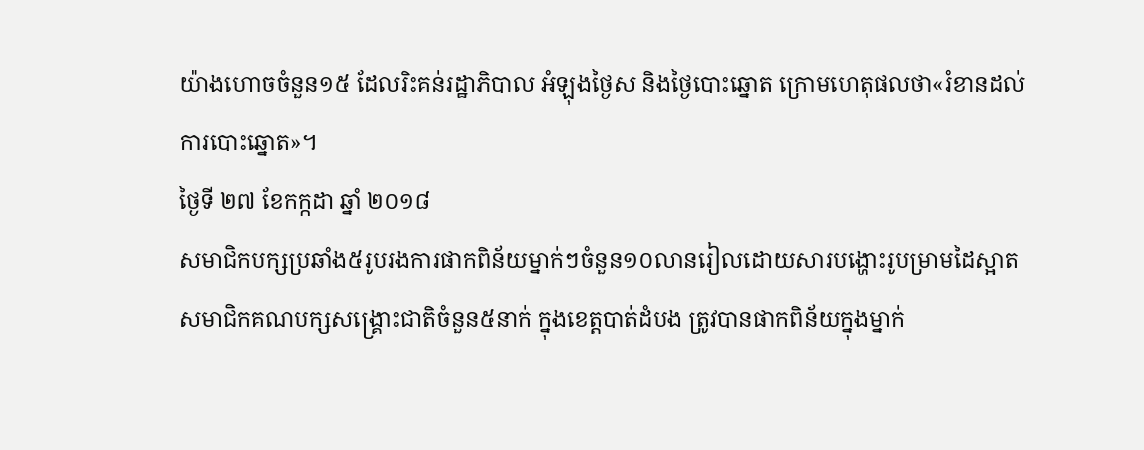យ៉ាងហោចចំនួន១៥ ដែលរិះគន់រដ្ឋាភិបាល អំឡុងថ្ងៃស និងថ្ងៃបោះឆ្នោត ក្រោមហេតុផលថា«រំខានដល់ការបោះឆ្នោត»។
ថ្ងៃទី ២៧ ខែកក្កដា ឆ្នាំ ២០១៨
សមាជិកបក្សប្រឆាំង៥រូបរងការផាកពិន័យម្នាក់ៗចំនួន១០លានរៀលដោយសារបង្ហោះរូបម្រាមដៃស្អាត
សមាជិកគណបក្សសង្គ្រោះជាតិចំនួន៥នាក់ ក្នុងខេត្តបាត់ដំបង ត្រូវបានផាកពិន័យក្នុងម្នាក់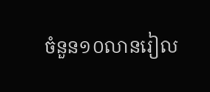ចំនួន១០លានរៀល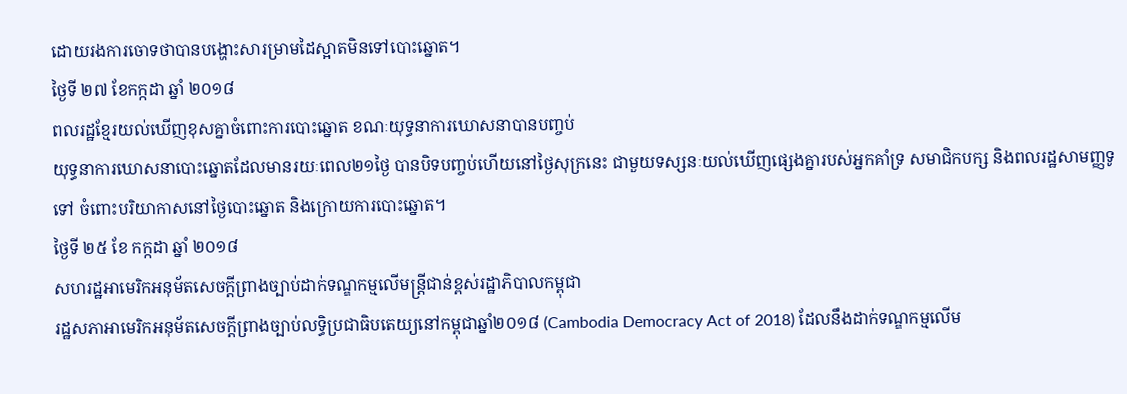ដោយរងការចោទថាបានបង្ហោះសារម្រាមដៃស្អាតមិនទៅបោះឆ្នោត។
ថ្ងៃទី ២៧ ខែកក្កដា ឆ្នាំ ២០១៨
ពលរដ្ឋខ្មែរយល់ឃើញខុសគ្នាចំពោះការបោះឆ្នោត ខណៈយុទ្ធនាការឃោសនាបានបញ្ចប់
យុទ្ធនាការឃោសនាបោះឆ្នោតដែលមានរយៈពេល២១ថ្ងៃ បានបិទបញ្ចប់ហើយនៅថ្ងៃសុក្រនេះ ជាមួយទស្សនៈយល់ឃើញផ្សេងគ្នារបស់អ្នកគាំទ្រ សមាជិកបក្ស និងពលរដ្ឋសាមញ្ញទូទៅ ចំពោះបរិយាកាសនៅថ្ងៃបោះឆ្នោត និងក្រោយការបោះឆ្នោត។
ថ្ងៃទី ២៥ ខែ កក្កដា ឆ្នាំ ២០១៨
សហរដ្ឋអាមេរិកអនុម័តសេចក្តីព្រាងច្បាប់ដាក់ទណ្ឌកម្មលើមន្ត្រីជាន់ខ្ពស់រដ្ឋាភិបាលកម្ពុជា
រដ្ឋសភាអាមេរិកអនុម័តសេចក្តីព្រាងច្បាប់លទ្ធិប្រជាធិបតេយ្យនៅកម្ពុជាឆ្នាំ២០១៨ (Cambodia Democracy Act of 2018) ដែលនឹងដាក់ទណ្ឌកម្មលើម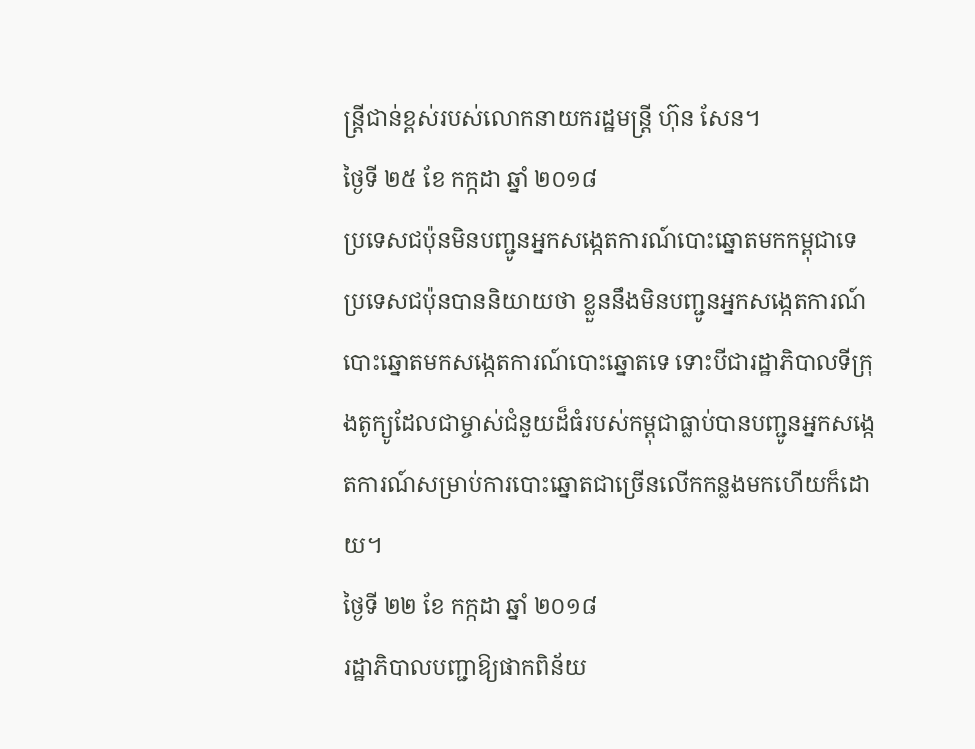ន្ត្រីជាន់ខ្ពស់របស់លោកនាយករដ្ឋមន្ត្រី ហ៊ុន សែន។
ថ្ងៃទី ២៥ ខែ កក្កដា ឆ្នាំ ២០១៨
ប្រទេសជប៉ុនមិនបញ្ជូនអ្នកសង្កេតការណ៍បោះឆ្នោតមកកម្ពុជាទេ
ប្រទេសជប៉ុនបាននិយាយថា ខ្លួននឹងមិនបញ្ជូនអ្នកសង្កេតការណ៍បោះឆ្នោតមកសង្កេតការណ៍បោះឆ្នោតទេ ទោះបីជារដ្ឋាភិបាលទីក្រុងតូក្យូដែលជាម្ចាស់ជំនួយដ៏ធំរបស់កម្ពុជាធ្លាប់បានបញ្ជូនអ្នកសង្កេតការណ៍សម្រាប់ការបោះឆ្នោតជាច្រើនលើកកន្លងមកហើយក៏ដោយ។
ថ្ងៃទី ២២ ខែ កក្កដា ឆ្នាំ ២០១៨
រដ្ឋាភិបាលបញ្ជាឱ្យផាកពិន័យ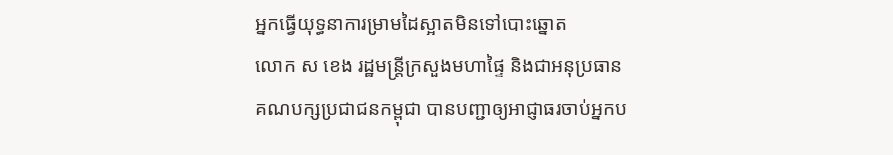អ្នកធ្វើយុទ្ធនាការម្រាមដៃស្អាតមិនទៅបោះឆ្នោត
លោក ស ខេង រដ្ឋមន្រ្តីក្រសួងមហាផ្ទៃ និងជាអនុប្រធានគណបក្សប្រជាជនកម្ពុជា បានបញ្ជាឲ្យអាជ្ញាធរចាប់អ្នកប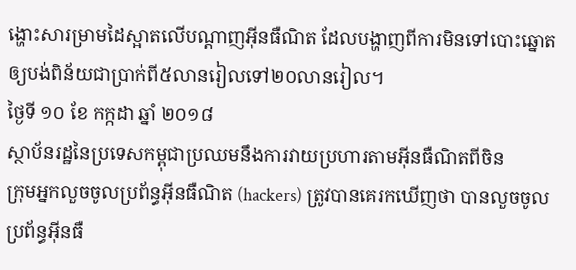ង្ហោះសារម្រាមដៃស្អាតលើបណ្តាញអ៊ីនធឺណិត ដែលបង្ហាញពីការមិនទៅបោះឆ្នោត ឲ្យបង់ពិន័យជាប្រាក់ពី៥លានរៀលទៅ២០លានរៀល។
ថ្ងៃទី ១០ ខែ កក្កដា ឆ្នាំ ២០១៨
ស្ថាប័នរដ្ឋនៃប្រទេសកម្ពុជាប្រឈមនឹងការវាយប្រហារតាមអ៊ីនធឺណិតពីចិន
ក្រុមអ្នកលួចចូលប្រព័ន្ធអ៊ីនធឺណិត (hackers) ត្រូវបានគេរកឃើញថា បានលួចចូលប្រព័ន្ធអ៊ីនធឺ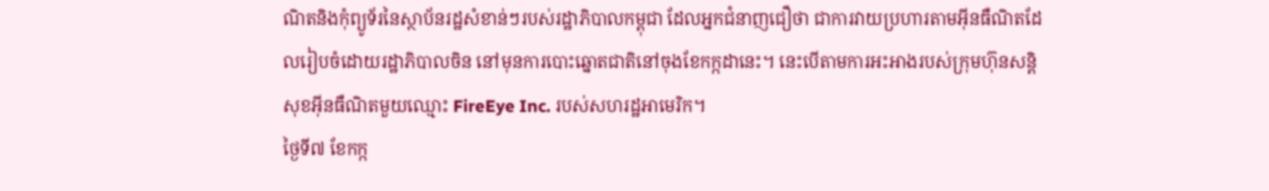ណិតនិងកុំព្យូទ័រនៃស្ថាប័នរដ្ឋសំខាន់ៗរបស់រដ្ឋាភិបាលកម្ពុជា ដែលអ្នកជំនាញជឿថា ជាការវាយប្រហារតាមអ៊ីនធឺណិតដែលរៀបចំដោយរដ្ឋាភិបាលចិន នៅមុនការបោះឆ្នោតជាតិនៅចុងខែកក្កដានេះ។ នេះបើតាមការអះអាងរបស់ក្រុមហ៊ុនសន្តិសុខអ៊ីនធឺណិតមួយឈ្មោះ FireEye Inc. របស់សហរដ្ឋអាមេរិក។
ថ្ងៃទី៧ ខែកក្ក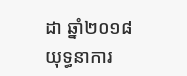ដា ឆ្នាំ២០១៨
យុទ្ធនាការ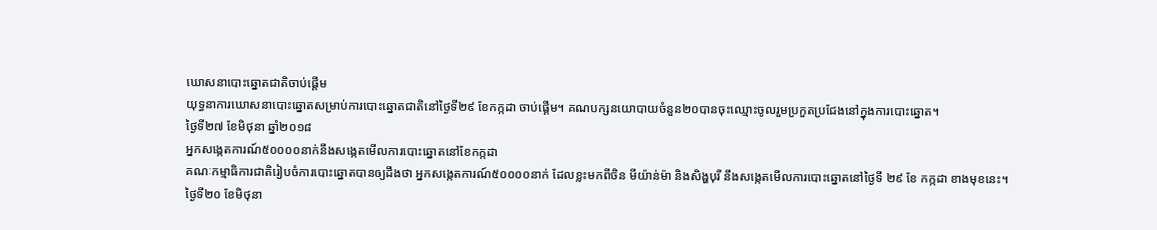ឃោសនាបោះឆ្នោតជាតិចាប់ផ្តើម
យុទ្ធនាការឃោសនាបោះឆ្នោតសម្រាប់ការបោះឆ្នោតជាតិនៅថ្ងៃទី២៩ ខែកក្កដា ចាប់ផ្តើម។ គណបក្សនយោបាយចំនួន២០បានចុះឈ្មោះចូលរួមប្រកួតប្រជែងនៅក្នុងការបោះឆ្នោត។
ថ្ងៃទី២៧ ខែមិថុនា ឆ្នាំ២០១៨
អ្នកសង្កេតការណ៍៥០០០០នាក់នឹងសង្កេតមើលការបោះឆ្នោតនៅខែកក្កដា
គណៈកម្មាធិការជាតិរៀបចំការបោះឆ្នោតបានឲ្យដឹងថា អ្នកសង្កេតការណ៍៥០០០០នាក់ ដែលខ្លះមកពីចិន មីយ៉ាន់ម៉ា និងសិង្ហបុរី នឹងសង្កេតមើលការបោះឆ្នោតនៅថ្ងៃទី ២៩ ខែ កក្កដា ខាងមុខនេះ។
ថ្ងៃទី២០ ខែមិថុនា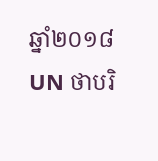ឆ្នាំ២០១៨
UN ថាបរិ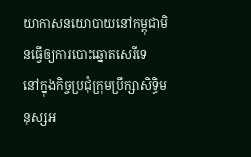យាកាសនយោបាយនៅកម្ពុជាមិនធ្វើឲ្យការបោះឆ្នោតសេរីទេ
នៅក្នុងកិច្ចប្រជុំក្រុមប្រឹក្សាសិទ្ធិមនុស្សអ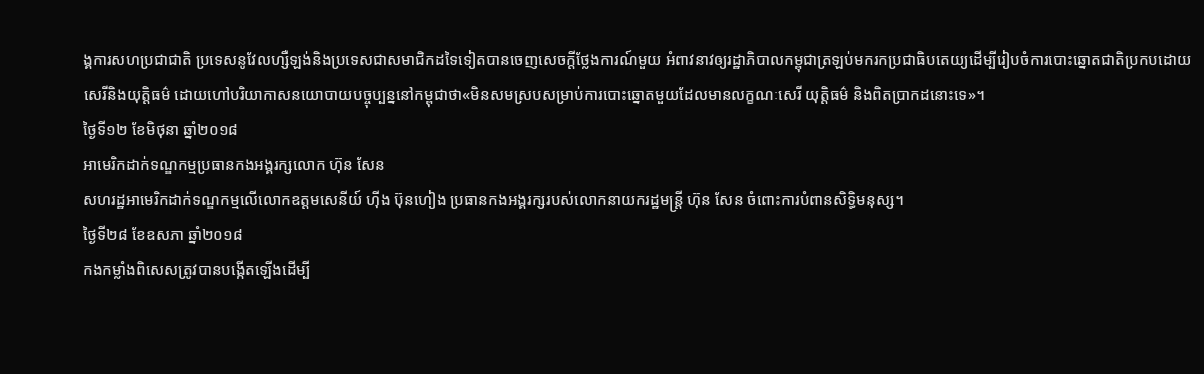ង្គការសហប្រជាជាតិ ប្រទេសនូវែលហ្សឺឡង់និងប្រទេសជាសមាជិកដទៃទៀតបានចេញសេចក្តីថ្លែងការណ៍មួយ អំពាវនាវឲ្យរដ្ឋាភិបាលកម្ពុជាត្រឡប់មករកប្រជាធិបតេយ្យដើម្បីរៀបចំការបោះឆ្នោតជាតិប្រកបដោយសេរីនិងយុត្តិធម៌ ដោយហៅបរិយាកាសនយោបាយបច្ចុប្បន្ននៅកម្ពុជាថា«មិនសមស្របសម្រាប់ការបោះឆ្នោតមួយដែលមានលក្ខណៈសេរី យុត្តិធម៌ និងពិតប្រាកដនោះទេ»។
ថ្ងៃទី១២ ខែមិថុនា ឆ្នាំ២០១៨
អាមេរិកដាក់ទណ្ឌកម្មប្រធានកងអង្គរក្សលោក ហ៊ុន សែន
សហរដ្ឋអាមេរិកដាក់ទណ្ឌកម្មលើលោកឧត្តមសេនីយ៍ ហ៊ីង ប៊ុនហៀង ប្រធានកងអង្គរក្សរបស់លោកនាយករដ្ឋមន្ត្រី ហ៊ុន សែន ចំពោះការបំពានសិទ្ធិមនុស្ស។
ថ្ងៃទី២៨ ខែឧសភា ឆ្នាំ២០១៨
កងកម្លាំងពិសេសត្រូវបានបង្កើតឡើងដើម្បី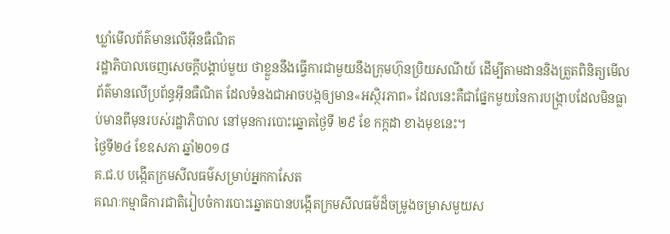ឃ្លាំមើលព័ត៌មានលើអ៊ីនធឺណិត
រដ្ឋាភិបាលចេញសេចក្តីបង្គាប់មួយ ថាខ្លួននឹងធ្វើការជាមួយនឹងក្រុមហ៊ុនប្រិយសណីយ៍ ដើម្បីតាមដាននិងត្រួតពិនិត្យមើលព័ត៌មានលើប្រព័ន្ធអ៊ីនធឺណិត ដែលទំនងជាអាចបង្កឲ្យមាន«អស្ថិរភាព» ដែលនេះគឺជាផ្នែកមួយនៃការបង្ក្រាបដែលមិនធ្លាប់មានពីមុនរបស់រដ្ឋាភិបាល នៅមុនការបោះឆ្នោតថ្ងៃទី ២៩ ខែ កក្កដា ខាងមុខនេះ។
ថ្ងៃទី២៤ ខែឧសភា ឆ្នាំ២០១៨
គ.ជ.ប បង្កើតក្រមសីលធម៌សម្រាប់អ្នកកាសែត
គណៈកម្មាធិការជាតិរៀបចំការបោះឆ្នោតបានបង្កើតក្រមសីលធម៌ដ៏ចម្រូងចម្រាសមួយស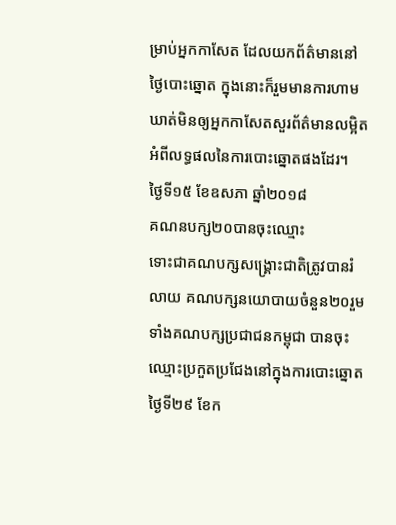ម្រាប់អ្នកកាសែត ដែលយកព័ត៌មាននៅថ្ងៃបោះឆ្នោត ក្នុងនោះក៏រួមមានការហាមឃាត់មិនឲ្យអ្នកកាសែតសួរព័ត៌មានលម្អិតអំពីលទ្ធផលនៃការបោះឆ្នោតផងដែរ។
ថ្ងៃទី១៥ ខែឧសភា ឆ្នាំ២០១៨
គណនបក្ស២០បានចុះឈ្មោះ
ទោះជាគណបក្សសង្គ្រោះជាតិត្រូវបានរំលាយ គណបក្សនយោបាយចំនួន២០រួមទាំងគណបក្សប្រជាជនកម្ពុជា បានចុះឈ្មោះប្រកួតប្រជែងនៅក្នុងការបោះឆ្នោតថ្ងៃទី២៩ ខែក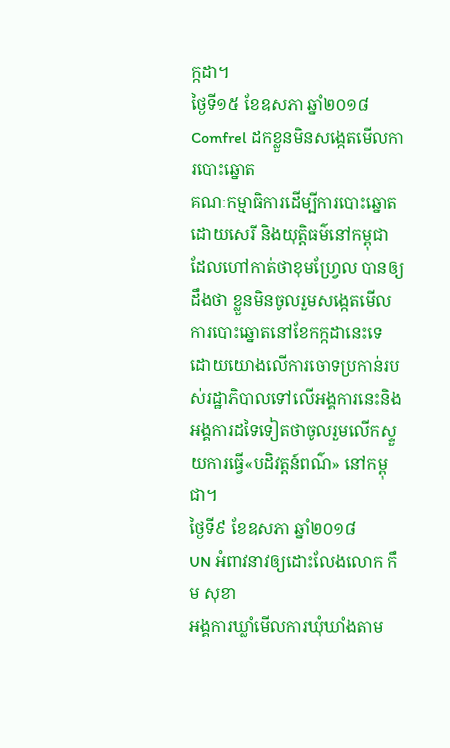ក្កដា។
ថ្ងៃទី១៥ ខែឧសភា ឆ្នាំ២០១៨
Comfrel ដកខ្លួនមិនសង្កេតមើលការបោះឆ្នោត
គណៈកម្មាធិការដើម្បីការបោះឆ្នោតដោយសេរី និងយុត្តិធម៌នៅកម្ពុជា ដែលហៅកាត់ថាខុមហ្វ្រែល បានឲ្យដឹងថា ខ្លួនមិនចូលរួមសង្កេតមើលការបោះឆ្នោតនៅខែកក្កដានេះទេ ដោយយោងលើការចោទប្រកាន់របស់រដ្ឋាភិបាលទៅលើអង្គការនេះនិងអង្គការដទៃទៀតថាចូលរួមលើកស្ទួយការធ្វើ«បដិវត្តន៍ពណ៌» នៅកម្ពុជា។
ថ្ងៃទី៩ ខែឧសភា ឆ្នាំ២០១៨
UN អំពាវនាវឲ្យដោះលែងលោក កឹម សុខា
អង្គការឃ្លាំមើលការឃុំឃាំងតាម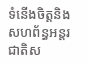ទំនើងចិត្តនិងសហព័ន្ធអន្តរជាតិស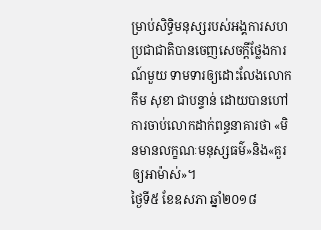ម្រាប់សិទ្ធិមនុស្សរបស់អង្គការសហប្រជាជាតិបានចេញសេចក្តីថ្លែងការណ៍មួយ ទាមទារឲ្យដោះលែងលោក កឹម សុខា ជាបន្ទាន់ ដោយបានហៅការចាប់លោកដាក់ពន្ធនាគារថា «មិនមានលក្ខណៈមនុស្សធម៌»និង«គួរឲ្យអាម៉ាស់»។
ថ្ងៃទី៥ ខែឧសភា ឆ្នាំ២០១៨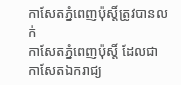កាសែតភ្នំពេញប៉ុស្តិ៍ត្រូវបានលក់
កាសែតភ្នំពេញប៉ុស្តិ៍ ដែលជាកាសែតឯករាជ្យ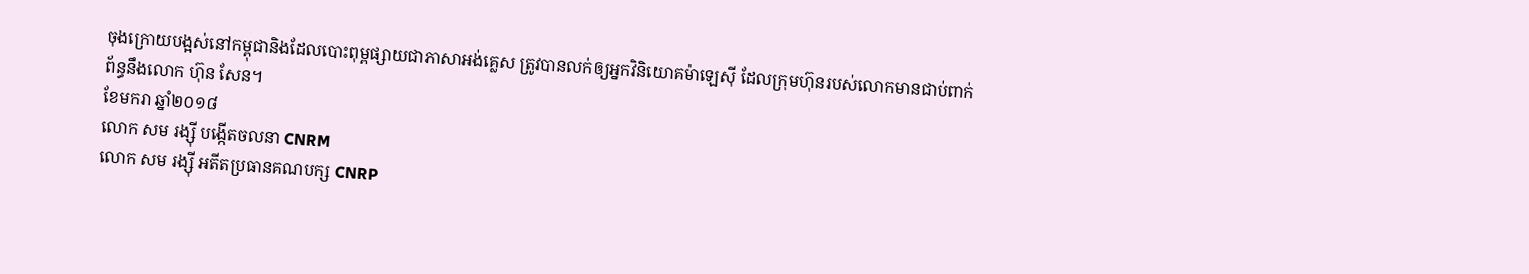ចុងក្រោយបង្អស់នៅកម្ពុជានិងដែលបោះពុម្ពផ្សាយជាភាសាអង់គ្លេស ត្រូវបានលក់ឲ្យអ្នកវិនិយោគម៉ាឡេស៊ី ដែលក្រុមហ៊ុនរបស់លោកមានជាប់ពាក់ព័ន្ធនឹងលោក ហ៊ុន សែន។
ខែមករា ឆ្នាំ២០១៨
លោក សម រង្ស៊ី បង្កើតចលនា CNRM
លោក សម រង្ស៊ី អតីតប្រធានគណបក្ស CNRP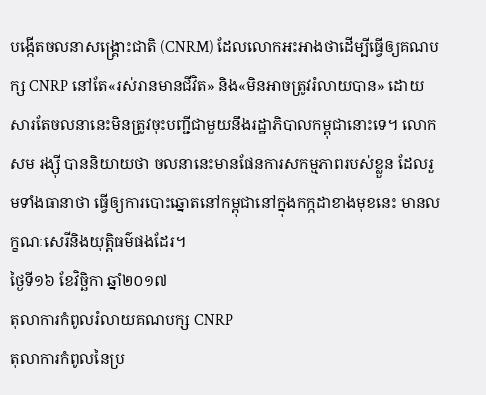បង្កើតចលនាសង្រ្គោះជាតិ (CNRM) ដែលលោកអះអាងថាដើម្បីធ្វើឲ្យគណបក្ស CNRP នៅតែ«រស់រានមានជីវិត» និង«មិនអាចត្រូវរំលាយបាន» ដោយសារតែចលនានេះមិនត្រូវចុះបញ្ជីជាមួយនឹងរដ្ឋាភិបាលកម្ពុជានោះទេ។ លោក សម រង្ស៊ី បាននិយាយថា ចលនានេះមានផែនការសកម្មភាពរបស់ខ្លួន ដែលរួមទាំងធានាថា ធ្វើឲ្យការបោះឆ្នោតនៅកម្ពុជានៅក្នុងកក្កដាខាងមុខនេះ មានលក្ខណៈសេរីនិងយុត្តិធម៌ផងដែរ។
ថ្ងៃទី១៦ ខែវិច្ឆិកា ឆ្នាំ២០១៧
តុលាការកំពូលរំលាយគណបក្ស CNRP
តុលាការកំពូលនៃប្រ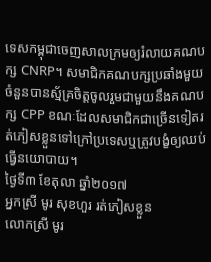ទេសកម្ពុជាចេញសាលក្រមឲ្យរំលាយគណបក្ស CNRP។ សមាជិកគណបក្សប្រឆាំងមួយចំនួនបានស្ម័គ្រចិត្តចូលរួមជាមួយនឹងគណបក្ស CPP ខណៈដែលសមាជិកជាច្រើនទៀតរត់ភៀសខ្លួនទៅក្រៅប្រទេសឬត្រូវបង្ខំឲ្យឈប់ធ្វើនយោបាយ។
ថ្ងៃទី៣ ខែតុលា ឆ្នាំ២០១៧
អ្នកស្រី មូរ សុខហួរ រត់ភៀសខ្លួន
លោកស្រី មូរ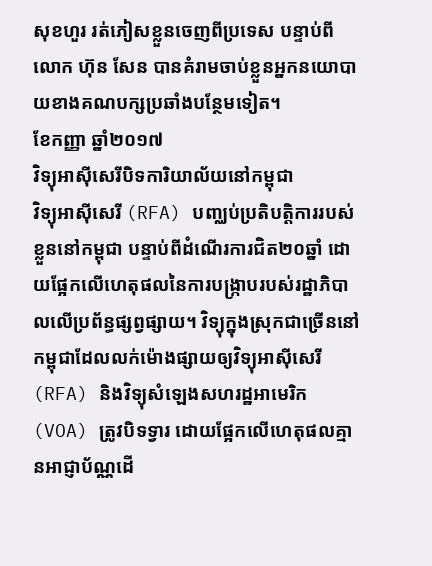សុខហួរ រត់ភៀសខ្លួនចេញពីប្រទេស បន្ទាប់ពីលោក ហ៊ុន សែន បានគំរាមចាប់ខ្លួនអ្នកនយោបាយខាងគណបក្សប្រឆាំងបន្ថែមទៀត។
ខែកញ្ញា ឆ្នាំ២០១៧
វិទ្យុអាស៊ីសេរីបិទការិយាល័យនៅកម្ពុជា
វិទ្យុអាស៊ីសេរី (RFA) បញ្ឈប់ប្រតិបត្តិការរបស់ខ្លួននៅកម្ពុជា បន្ទាប់ពីដំណើរការជិត២០ឆ្នាំ ដោយផ្អែកលើហេតុផលនៃការបង្ក្រាបរបស់រដ្ឋាភិបាលលើប្រព័ន្ធផ្សព្វផ្សាយ។ វិទ្យុក្នុងស្រុកជាច្រើននៅកម្ពុជាដែលលក់ម៉ោងផ្សាយឲ្យវិទ្យុអាស៊ីសេរី (RFA) និងវិទ្យុសំឡេងសហរដ្ឋអាមេរិក (VOA) ត្រូវបិទទ្វារ ដោយផ្អែកលើហេតុផលគ្មានអាជ្ញាប័ណ្ណដើ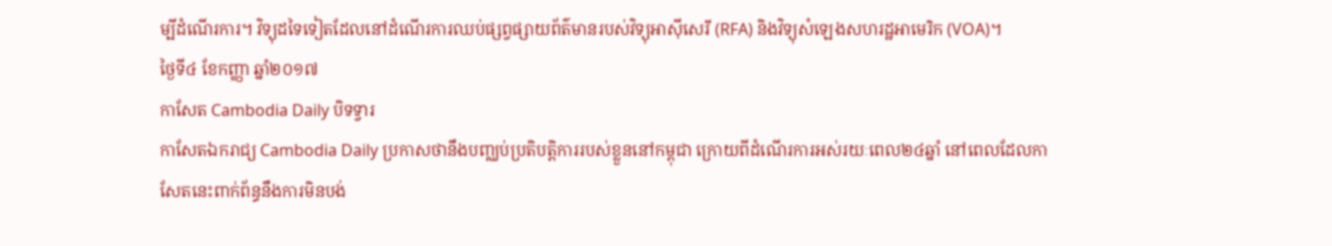ម្បីដំណើរការ។ វិទ្យុដទៃទៀតដែលនៅដំណើរការឈប់ផ្សព្វផ្សាយព័ត៌មានរបស់វិទ្យុអាស៊ីសេរី (RFA) និងវិទ្យុសំឡេងសហរដ្ឋអាមេរិក (VOA)។
ថ្ងៃទី៤ ខែកញ្ញា ឆ្នាំ២០១៧
កាសែត Cambodia Daily បិទទ្វារ
កាសែតឯករាជ្យ Cambodia Daily ប្រកាសថានឹងបញ្ឈប់ប្រតិបត្តិការរបស់ខ្លួននៅកម្ពុជា ក្រោយពីដំណើរការអស់រយៈពេល២៤ឆ្នាំ នៅពេលដែលកាសែតនេះពាក់ព័ន្ធនឹងការមិនបង់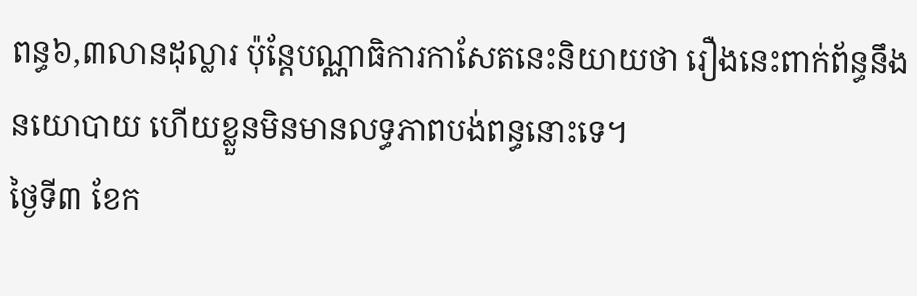ពន្ធ៦,៣លានដុល្លារ ប៉ុន្តែបណ្ណាធិការកាសែតនេះនិយាយថា រឿងនេះពាក់ព័ន្ធនឹងនយោបាយ ហើយខ្លួនមិនមានលទ្ធភាពបង់ពន្ធនោះទេ។
ថ្ងៃទី៣ ខែក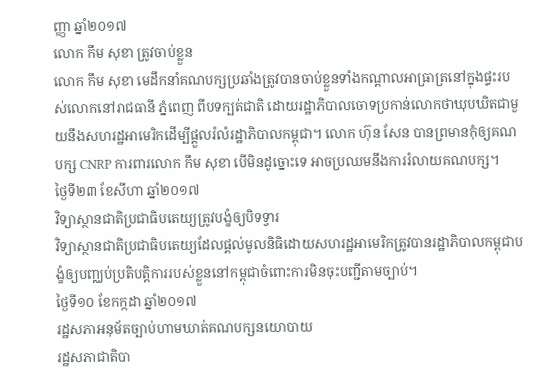ញ្ញា ឆ្នាំ២០១៧
លោក កឹម សុខា ត្រូវចាប់ខ្លួន
លោក កឹម សុខា មេដឹកនាំគណបក្សប្រឆាំងត្រូវបានចាប់ខ្លួនទាំងកណ្តាលអាធ្រាត្រនៅក្នុងផ្ទះរបស់លោកនៅរាជធានី ភ្នំពេញ ពីបទក្បត់ជាតិ ដោយរដ្ឋាភិបាលចោទប្រកាន់លោកថាឃុបឃិតជាមួយនឹងសហរដ្ឋអាមេរិកដើម្បីផ្តួលរំលំរដ្ឋាភិបាលកម្ពុជា។ លោក ហ៊ុន សែន បានព្រមានកុំឲ្យគណបក្ស CNRP ការពារលោក កឹម សុខា បើមិនដូច្នោះទេ អាចប្រឈមនឹងការរំលាយគណបក្ស។
ថ្ងៃទី២៣ ខែសីហា ឆ្នាំ២០១៧
វិទ្យាស្ថានជាតិប្រជាធិបតេយ្យត្រូវបង្ខំឲ្យបិទទ្វារ
វិទ្យាស្ថានជាតិប្រជាធិបតេយ្យដែលផ្តល់មូលនិធិដោយសហរដ្ឋអាមេរិកត្រូវបានរដ្ឋាភិបាលកម្ពុជាបង្ខំឲ្យបញ្ឈប់ប្រតិបត្តិការរបស់ខ្លួននៅកម្ពុជាចំពោះការមិនចុះបញ្ជីតាមច្បាប់។
ថ្ងៃទី១០ ខែកក្កដា ឆ្នាំ២០១៧
រដ្ឋសភាអនុម័តច្បាប់ហាមឃាត់គណបក្សនយោបាយ
រដ្ឋសភាជាតិបា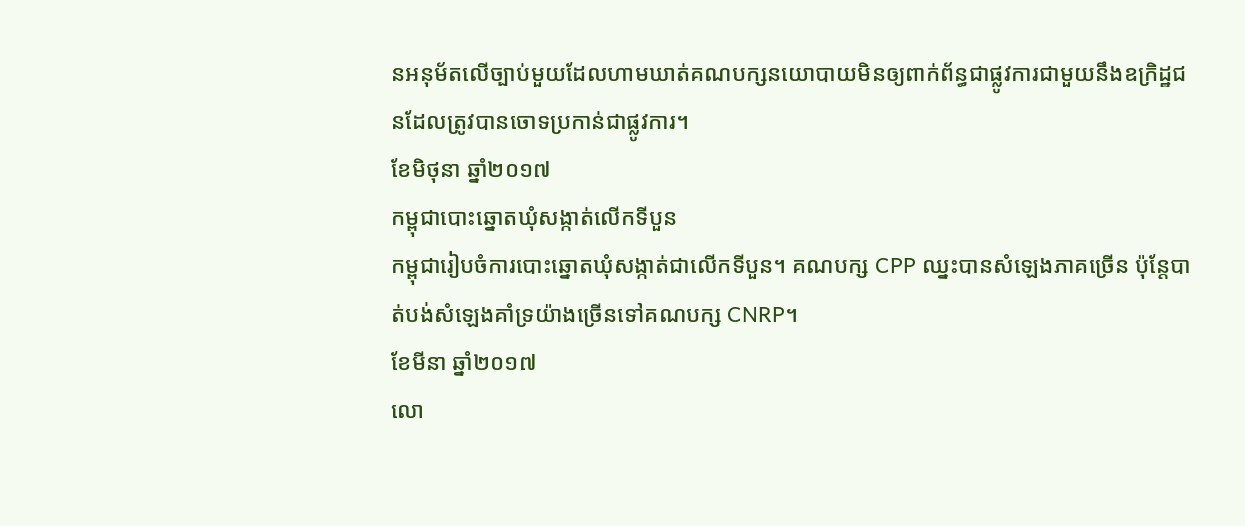នអនុម័តលើច្បាប់មួយដែលហាមឃាត់គណបក្សនយោបាយមិនឲ្យពាក់ព័ន្ធជាផ្លូវការជាមួយនឹងឧក្រិដ្ឋជនដែលត្រូវបានចោទប្រកាន់ជាផ្លូវការ។
ខែមិថុនា ឆ្នាំ២០១៧
កម្ពុជាបោះឆ្នោតឃុំសង្កាត់លើកទីបួន
កម្ពុជារៀបចំការបោះឆ្នោតឃុំសង្កាត់ជាលើកទីបួន។ គណបក្ស CPP ឈ្នះបានសំឡេងភាគច្រើន ប៉ុន្តែបាត់បង់សំឡេងគាំទ្រយ៉ាងច្រើនទៅគណបក្ស CNRP។
ខែមីនា ឆ្នាំ២០១៧
លោ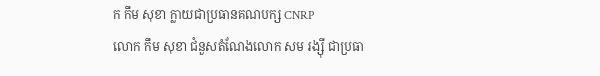ក កឹម សុខា ក្លាយជាប្រធានគណបក្ស CNRP
លោក កឹម សុខា ជំនួសតំណែងលោក សម រង្ស៊ី ជាប្រធា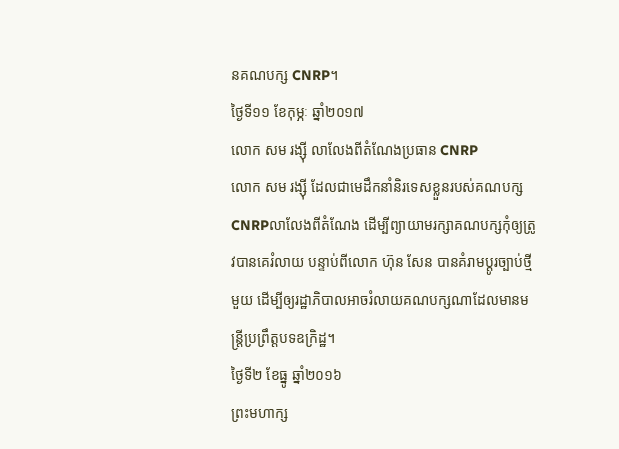នគណបក្ស CNRP។
ថ្ងៃទី១១ ខែកុម្ភៈ ឆ្នាំ២០១៧
លោក សម រង្ស៊ី លាលែងពីតំណែងប្រធាន CNRP
លោក សម រង្ស៊ី ដែលជាមេដឹកនាំនិរទេសខ្លួនរបស់គណបក្សCNRPលាលែងពីតំណែង ដើម្បីព្យាយាមរក្សាគណបក្សកុំឲ្យត្រូវបានគេរំលាយ បន្ទាប់ពីលោក ហ៊ុន សែន បានគំរាមប្ដូរច្បាប់ថ្មីមួយ ដើម្បីឲ្យរដ្ឋាភិបាលអាចរំលាយគណបក្សណាដែលមានមន្ត្រីប្រព្រឹត្តបទឧក្រិដ្ឋ។
ថ្ងៃទី២ ខែធ្នូ ឆ្នាំ២០១៦
ព្រះមហាក្ស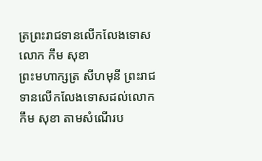ត្រព្រះរាជទានលើកលែងទោសលោក កឹម សុខា
ព្រះមហាក្សត្រ សីហមុនី ព្រះរាជទានលើកលែងទោសដល់លោក កឹម សុខា តាមសំណើរប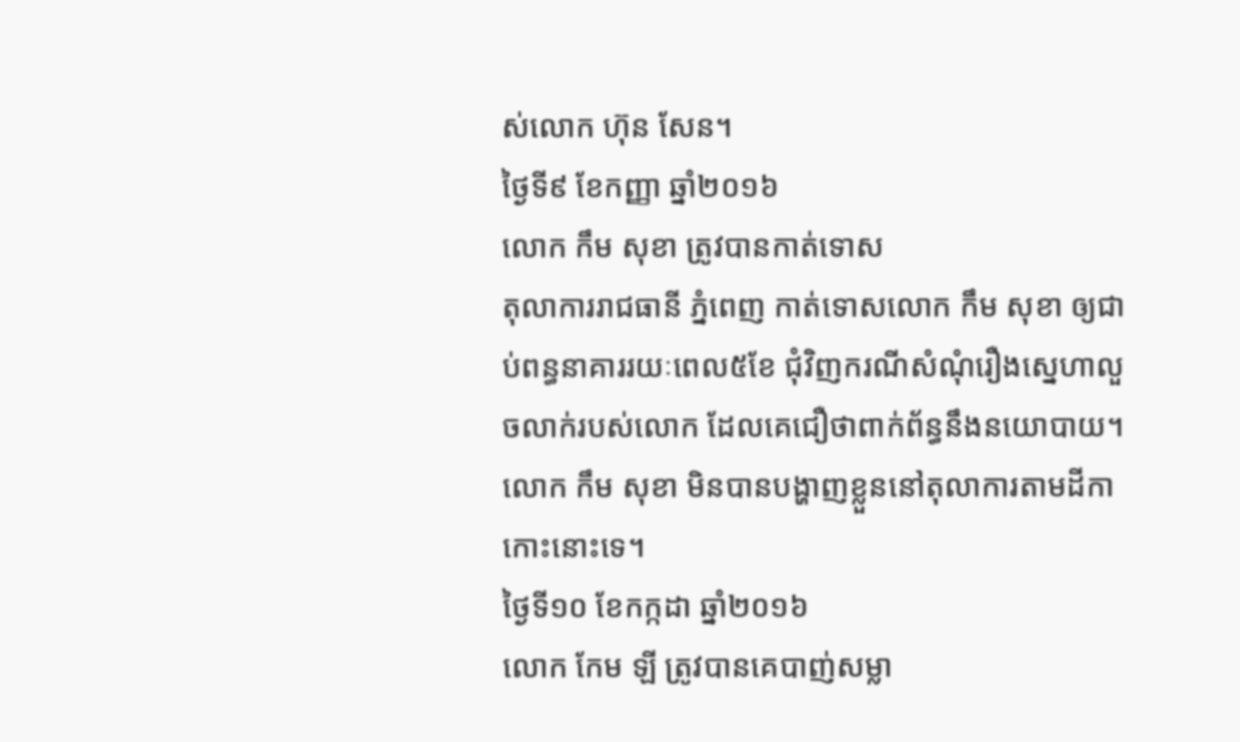ស់លោក ហ៊ុន សែន។
ថ្ងៃទី៩ ខែកញ្ញា ឆ្នាំ២០១៦
លោក កឹម សុខា ត្រូវបានកាត់ទោស
តុលាការរាជធានី ភ្នំពេញ កាត់ទោសលោក កឹម សុខា ឲ្យជាប់ពន្ធនាគាររយៈពេល៥ខែ ជុំវិញករណីសំណុំរឿងស្នេហាលួចលាក់របស់លោក ដែលគេជឿថាពាក់ព័ន្ធនឹងនយោបាយ។ លោក កឹម សុខា មិនបានបង្ហាញខ្លួននៅតុលាការតាមដីកាកោះនោះទេ។
ថ្ងៃទី១០ ខែកក្កដា ឆ្នាំ២០១៦
លោក កែម ឡី ត្រូវបានគេបាញ់សម្លា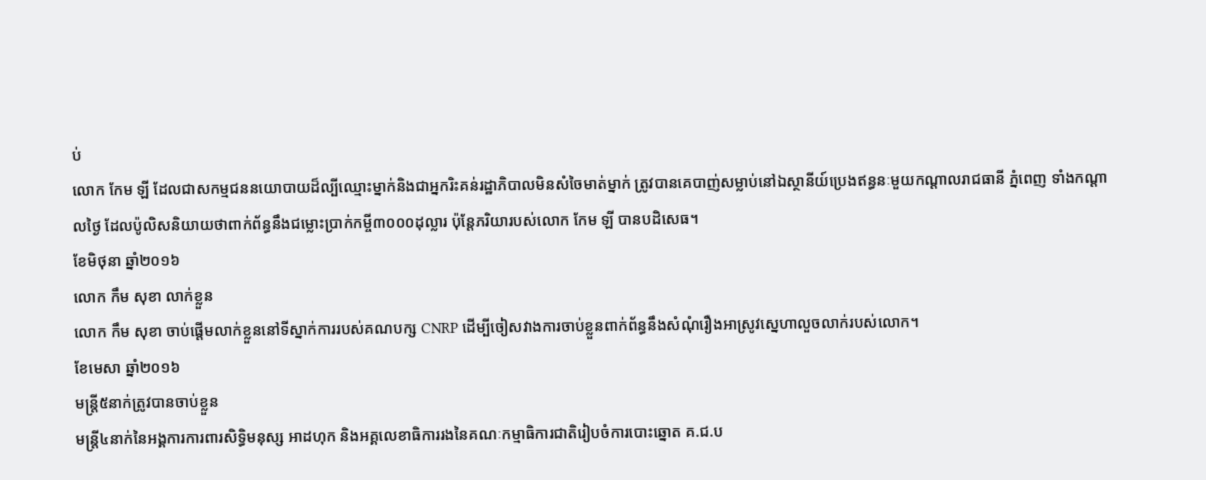ប់
លោក កែម ឡី ដែលជាសកម្មជននយោបាយដ៏ល្បីឈ្មោះម្នាក់និងជាអ្នករិះគន់រដ្ឋាភិបាលមិនសំចៃមាត់ម្នាក់ ត្រូវបានគេបាញ់សម្លាប់នៅឯស្ថានីយ៍ប្រេងឥន្ធនៈមួយកណ្តាលរាជធានី ភ្នំពេញ ទាំងកណ្តាលថ្ងៃ ដែលប៉ូលិសនិយាយថាពាក់ព័ន្ធនឹងជម្លោះប្រាក់កម្ចី៣០០០ដុល្លារ ប៉ុន្តែភរិយារបស់លោក កែម ឡី បានបដិសេធ។
ខែមិថុនា ឆ្នាំ២០១៦
លោក កឹម សុខា លាក់ខ្លួន
លោក កឹម សុខា ចាប់ផ្តើមលាក់ខ្លួននៅទីស្នាក់ការរបស់គណបក្ស CNRP ដើម្បីចៀសវាងការចាប់ខ្លួនពាក់ព័ន្ធនឹងសំណុំរឿងអាស្រូវស្នេហាលួចលាក់របស់លោក។
ខែមេសា ឆ្នាំ២០១៦
មន្ត្រី៥នាក់ត្រូវបានចាប់ខ្លួន
មន្ត្រី៤នាក់នៃអង្គការការពារសិទ្ធិមនុស្ស អាដហុក និងអគ្គលេខាធិការរងនៃគណៈកម្មាធិការជាតិរៀបចំការបោះឆ្នោត គ.ជ.ប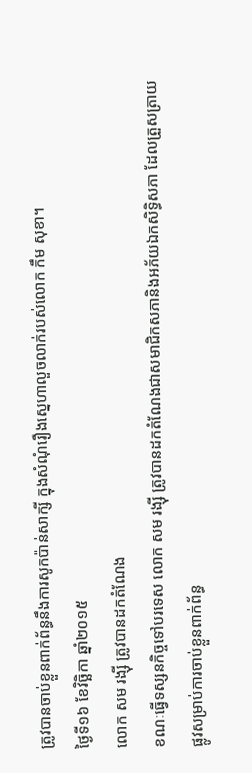ត្រូវបានចាប់ខ្លួនពាក់ព័ន្ធនឹងការសូកប៉ាន់សាក្សី ក្នុងសំណុំរឿងស្នេហាលួចលាក់របស់លោក កឹម សុខា។
ថ្ងៃទី១៦ ខែវិច្ឆិកា ឆ្នាំ២០១៥
លោក សម រង្ស៊ី ត្រូវបានដកតំណែង
ខណៈធ្វើទស្សនកិច្ចទៅបរទេស លោក សម រង្ស៊ី ត្រូវបានដកតំណែងជាសមាជិកសភានិងអភ័យឯកសិទ្ធិសភា ដែលត្រួសត្រាយផ្លូវសម្រាប់ការចាប់ខ្លួនពាក់ព័ន្ធ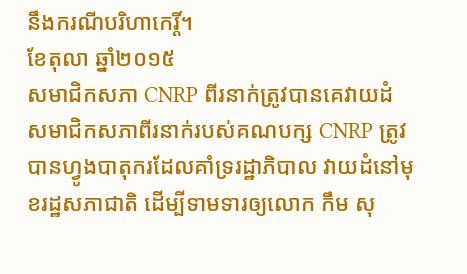នឹងករណីបរិហាកេរ្តិ៍។
ខែតុលា ឆ្នាំ២០១៥
សមាជិកសភា CNRP ពីរនាក់ត្រូវបានគេវាយដំ
សមាជិកសភាពីរនាក់របស់គណបក្ស CNRP ត្រូវបានហ្វូងបាតុករដែលគាំទ្ររដ្ឋាភិបាល វាយដំនៅមុខរដ្ឋសភាជាតិ ដើម្បីទាមទារឲ្យលោក កឹម សុ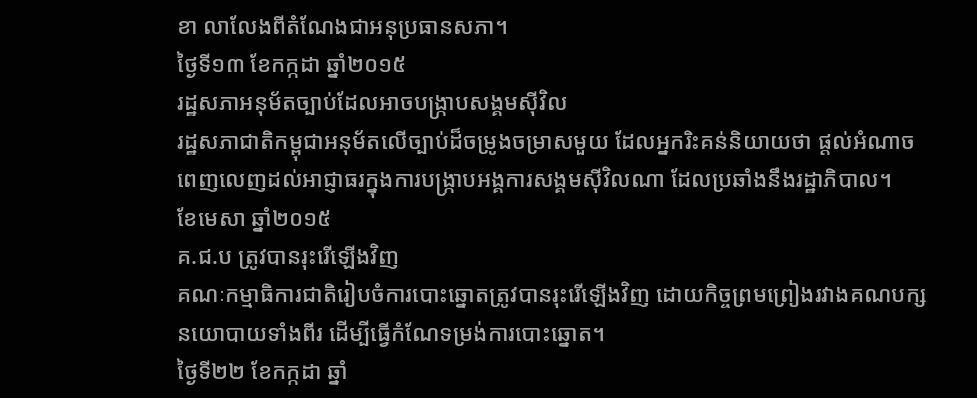ខា លាលែងពីតំណែងជាអនុប្រធានសភា។
ថ្ងៃទី១៣ ខែកក្កដា ឆ្នាំ២០១៥
រដ្ឋសភាអនុម័តច្បាប់ដែលអាចបង្ក្រាបសង្គមស៊ីវិល
រដ្ឋសភាជាតិកម្ពុជាអនុម័តលើច្បាប់ដ៏ចម្រូងចម្រាសមួយ ដែលអ្នករិះគន់និយាយថា ផ្តល់អំណាចពេញលេញដល់អាជ្ញាធរក្នុងការបង្ក្រាបអង្គការសង្គមស៊ីវិលណា ដែលប្រឆាំងនឹងរដ្ឋាភិបាល។
ខែមេសា ឆ្នាំ២០១៥
គ.ជ.ប ត្រូវបានរុះរើឡើងវិញ
គណៈកម្មាធិការជាតិរៀបចំការបោះឆ្នោតត្រូវបានរុះរើឡើងវិញ ដោយកិច្ចព្រមព្រៀងរវាងគណបក្សនយោបាយទាំងពីរ ដើម្បីធ្វើកំណែទម្រង់ការបោះឆ្នោត។
ថ្ងៃទី២២ ខែកក្កដា ឆ្នាំ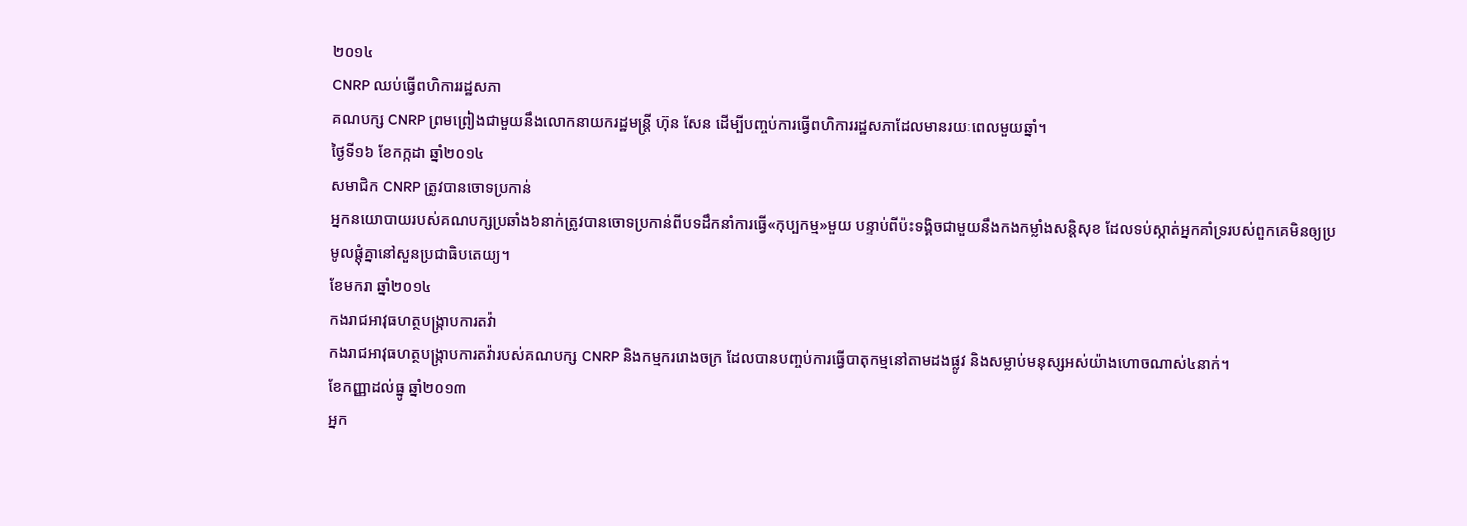២០១៤
CNRP ឈប់ធ្វើពហិការរដ្ឋសភា
គណបក្ស CNRP ព្រមព្រៀងជាមួយនឹងលោកនាយករដ្ឋមន្ត្រី ហ៊ុន សែន ដើម្បីបញ្ចប់ការធ្វើពហិការរដ្ឋសភាដែលមានរយៈពេលមួយឆ្នាំ។
ថ្ងៃទី១៦ ខែកក្កដា ឆ្នាំ២០១៤
សមាជិក CNRP ត្រូវបានចោទប្រកាន់
អ្នកនយោបាយរបស់គណបក្សប្រឆាំង៦នាក់ត្រូវបានចោទប្រកាន់ពីបទដឹកនាំការធ្វើ«កុប្បកម្ម»មួយ បន្ទាប់ពីប៉ះទង្គិចជាមួយនឹងកងកម្លាំងសន្តិសុខ ដែលទប់ស្កាត់អ្នកគាំទ្ររបស់ពួកគេមិនឲ្យប្រមូលផ្តុំគ្នានៅសួនប្រជាធិបតេយ្យ។
ខែមករា ឆ្នាំ២០១៤
កងរាជអាវុធហត្ថបង្ក្រាបការតវ៉ា
កងរាជអាវុធហត្ថបង្ក្រាបការតវ៉ារបស់គណបក្ស CNRP និងកម្មកររោងចក្រ ដែលបានបញ្ចប់ការធ្វើបាតុកម្មនៅតាមដងផ្លូវ និងសម្លាប់មនុស្សអស់យ៉ាងហោចណាស់៤នាក់។
ខែកញ្ញាដល់ធ្នូ ឆ្នាំ២០១៣
អ្នក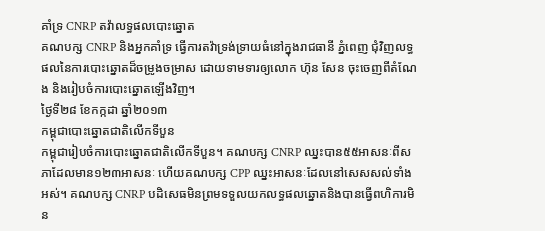គាំទ្រ CNRP តវ៉ាលទ្ធផលបោះឆ្នោត
គណបក្ស CNRP និងអ្នកគាំទ្រ ធ្វើការតវ៉ាទ្រង់ទ្រាយធំនៅក្នុងរាជធានី ភ្នំពេញ ជុំវិញលទ្ធផលនៃការបោះឆ្នោតដ៏ចម្រូងចម្រាស ដោយទាមទារឲ្យលោក ហ៊ុន សែន ចុះចេញពីតំណែង និងរៀបចំការបោះឆ្នោតឡើងវិញ។
ថ្ងៃទី២៨ ខែកក្កដា ឆ្នាំ២០១៣
កម្ពុជាបោះឆ្នោតជាតិលើកទីបួន
កម្ពុជារៀបចំការបោះឆ្នោតជាតិលើកទីបួន។ គណបក្ស CNRP ឈ្នះបាន៥៥អាសនៈពីសភាដែលមាន១២៣អាសនៈ ហើយគណបក្ស CPP ឈ្នះអាសនៈដែលនៅសេសសល់ទាំងអស់។ គណបក្ស CNRP បដិសេធមិនព្រមទទួលយកលទ្ធផលឆ្នោតនិងបានធ្វើពហិការមិន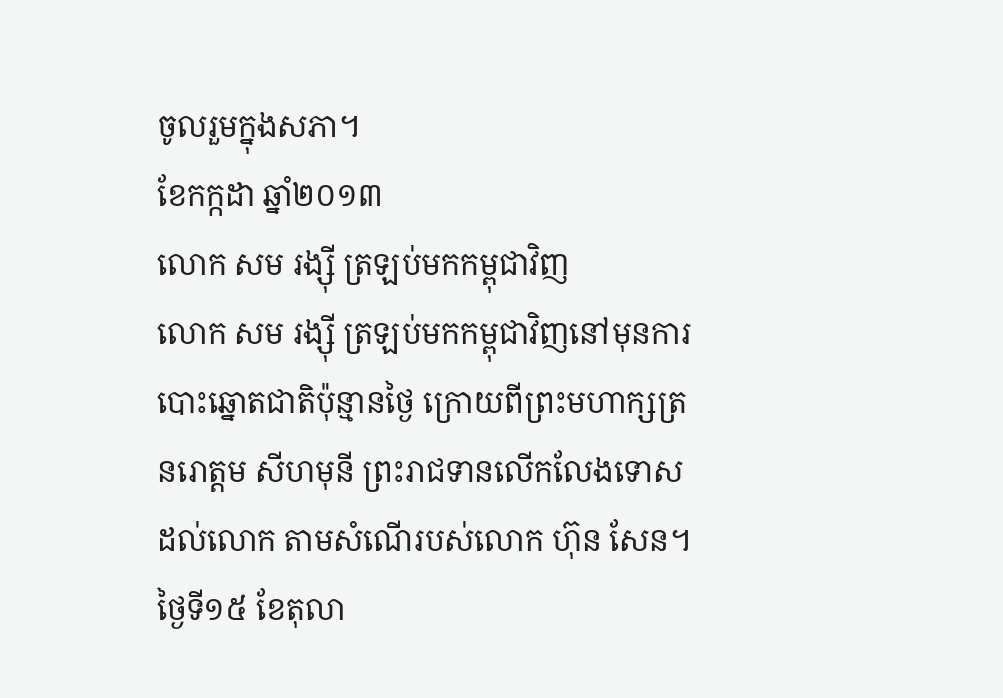ចូលរួមក្នុងសភា។
ខែកក្កដា ឆ្នាំ២០១៣
លោក សម រង្ស៊ី ត្រឡប់មកកម្ពុជាវិញ
លោក សម រង្ស៊ី ត្រឡប់មកកម្ពុជាវិញនៅមុនការបោះឆ្នោតជាតិប៉ុន្មានថ្ងៃ ក្រោយពីព្រះមហាក្សត្រ នរោត្តម សីហមុនី ព្រះរាជទានលើកលែងទោសដល់លោក តាមសំណើរបស់លោក ហ៊ុន សែន។
ថ្ងៃទី១៥ ខែតុលា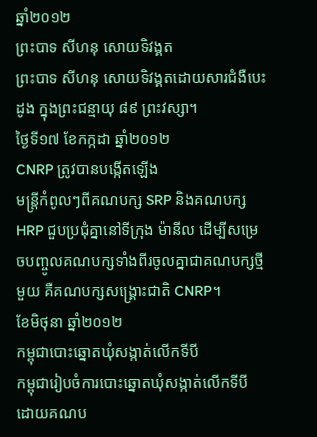ឆ្នាំ២០១២
ព្រះបាទ សីហនុ សោយទិវង្គត
ព្រះបាទ សីហនុ សោយទិវង្គតដោយសារជំងឺបេះដូង ក្នុងព្រះជន្មាយុ ៨៩ ព្រះវស្សា។
ថ្ងៃទី១៧ ខែកក្កដា ឆ្នាំ២០១២
CNRP ត្រូវបានបង្កើតឡើង
មន្ត្រីកំពូលៗពីគណបក្ស SRP និងគណបក្ស HRP ជួបប្រជុំគ្នានៅទីក្រុង ម៉ានីល ដើម្បីសម្រេចបញ្ចូលគណបក្សទាំងពីរចូលគ្នាជាគណបក្សថ្មីមួយ គឺគណបក្សសង្គ្រោះជាតិ CNRP។
ខែមិថុនា ឆ្នាំ២០១២
កម្ពុជាបោះឆ្នោតឃុំសង្កាត់លើកទីបី
កម្ពុជារៀបចំការបោះឆ្នោតឃុំសង្កាត់លើកទីបី ដោយគណប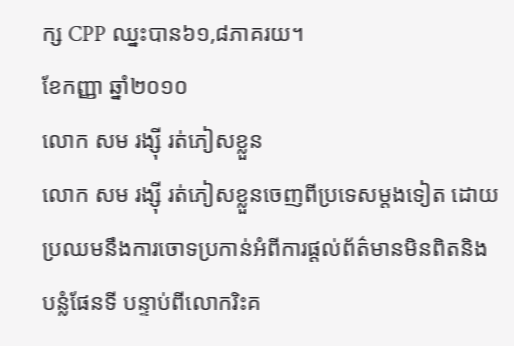ក្ស CPP ឈ្នះបាន៦១,៨ភាគរយ។
ខែកញ្ញា ឆ្នាំ២០១០
លោក សម រង្ស៊ី រត់ភៀសខ្លួន
លោក សម រង្ស៊ី រត់ភៀសខ្លួនចេញពីប្រទេសម្តងទៀត ដោយប្រឈមនឹងការចោទប្រកាន់អំពីការផ្តល់ព័ត៌មានមិនពិតនិងបន្លំផែនទី បន្ទាប់ពីលោករិះគ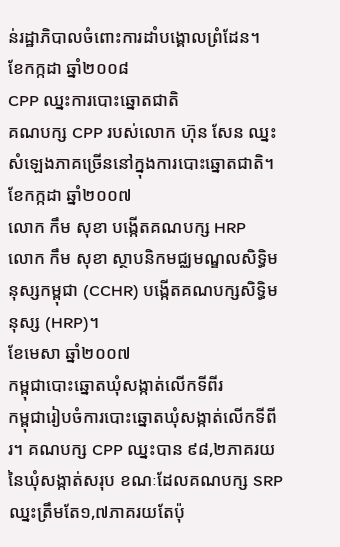ន់រដ្ឋាភិបាលចំពោះការដាំបង្គោលព្រំដែន។
ខែកក្កដា ឆ្នាំ២០០៨
CPP ឈ្នះការបោះឆ្នោតជាតិ
គណបក្ស CPP របស់លោក ហ៊ុន សែន ឈ្នះសំឡេងភាគច្រើននៅក្នុងការបោះឆ្នោតជាតិ។
ខែកក្កដា ឆ្នាំ២០០៧
លោក កឹម សុខា បង្កើតគណបក្ស HRP
លោក កឹម សុខា ស្ថាបនិកមជ្ឈមណ្ឌលសិទ្ធិមនុស្សកម្ពុជា (CCHR) បង្កើតគណបក្សសិទ្ធិមនុស្ស (HRP)។
ខែមេសា ឆ្នាំ២០០៧
កម្ពុជាបោះឆ្នោតឃុំសង្កាត់លើកទីពីរ
កម្ពុជារៀបចំការបោះឆ្នោតឃុំសង្កាត់លើកទីពីរ។ គណបក្ស CPP ឈ្នះបាន ៩៨,២ភាគរយនៃឃុំសង្កាត់សរុប ខណៈដែលគណបក្ស SRP ឈ្នះត្រឹមតែ១,៧ភាគរយតែប៉ុ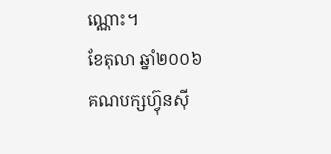ណ្ណោះ។
ខែតុលា ឆ្នាំ២០០៦
គណបក្សហ៊្វុនស៊ី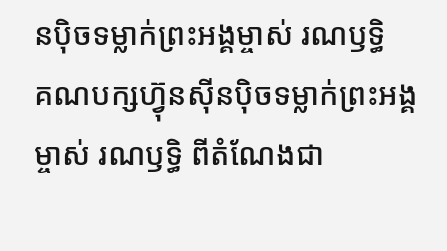នប៉ិចទម្លាក់ព្រះអង្គម្ចាស់ រណឫទ្ធិ
គណបក្សហ៊្វុនស៊ីនប៉ិចទម្លាក់ព្រះអង្គម្ចាស់ រណឫទ្ធិ ពីតំណែងជា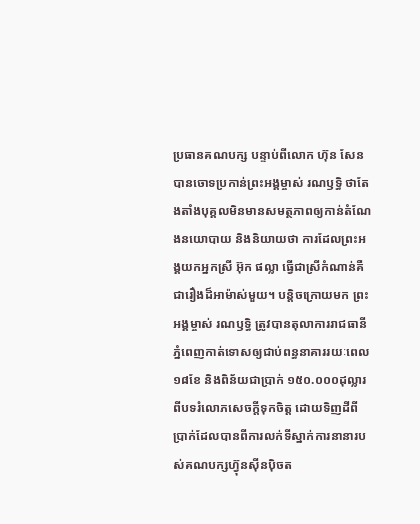ប្រធានគណបក្ស បន្ទាប់ពីលោក ហ៊ុន សែន បានចោទប្រកាន់ព្រះអង្គម្ចាស់ រណឫទ្ធិ ថាតែងតាំងបុគ្គលមិនមានសមត្ថភាពឲ្យកាន់តំណែងនយោបាយ និងនិយាយថា ការដែលព្រះអង្គយកអ្នកស្រី អ៊ុក ផល្លា ធ្វើជាស្រីកំណាន់គឺជារឿងដ៏អាម៉ាស់មួយ។ បន្តិចក្រោយមក ព្រះអង្គម្ចាស់ រណឫទ្ធិ ត្រូវបានតុលាការរាជធានីភ្នំពេញកាត់ទោសឲ្យជាប់ពន្ធនាគាររយៈពេល១៨ខែ និងពិន័យជាប្រាក់ ១៥០.០០០ដុល្លារ ពីបទរំលោភសេចក្តីទុកចិត្ត ដោយទិញដីពីប្រាក់ដែលបានពីការលក់ទីស្នាក់ការនានារបស់គណបក្សហ៊្វុនស៊ីនប៉ិចត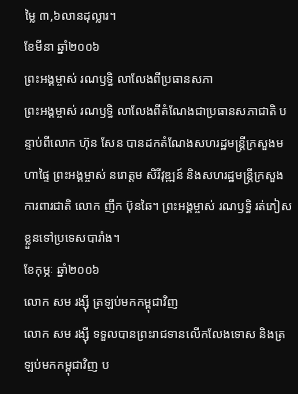ម្លៃ ៣,៦លានដុល្លារ។
ខែមីនា ឆ្នាំ២០០៦
ព្រះអង្គម្ចាស់ រណឫទ្ធិ លាលែងពីប្រធានសភា
ព្រះអង្គម្ចាស់ រណឫទ្ធិ លាលែងពីតំណែងជាប្រធានសភាជាតិ បន្ទាប់ពីលោក ហ៊ុន សែន បានដកតំណែងសហរដ្ឋមន្ត្រីក្រសួងមហាផ្ទៃ ព្រះអង្គម្ចាស់ នរោត្តម សិរីវុឌ្ឍន៍ និងសហរដ្ឋមន្ត្រីក្រសួងការពារជាតិ លោក ញឹក ប៊ុនឆៃ។ ព្រះអង្គម្ចាស់ រណឫទ្ធិ រត់ភៀសខ្លួនទៅប្រទេសបារាំង។
ខែកុម្ភៈ ឆ្នាំ២០០៦
លោក សម រង្ស៊ី ត្រឡប់មកកម្ពុជាវិញ
លោក សម រង្ស៊ី ទទួលបានព្រះរាជទានលើកលែងទោស និងត្រឡប់មកកម្ពុជាវិញ ប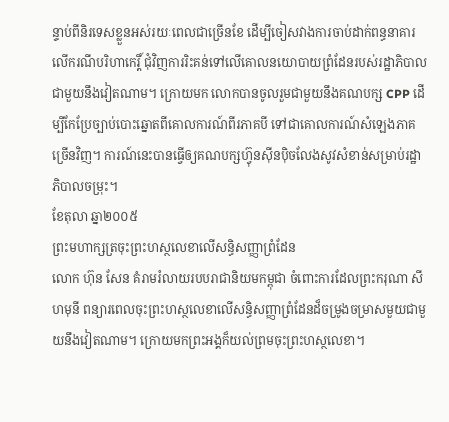ន្ទាប់ពីនិរទេសខ្លួនអស់រយៈពេលជាច្រើនខែ ដើម្បីចៀសវាងការចាប់ដាក់ពន្ធនាគារលើករណីបរិហាកេរ្តិ៍ ជុំវិញការរិះគន់ទៅលើគោលនយោបាយព្រំដែនរបស់រដ្ឋាភិបាលជាមួយនឹងវៀតណាម។ ក្រោយមក លោកបានចូលរួមជាមួយនឹងគណបក្ស CPP ដើម្បីកែប្រែច្បាប់បោះឆ្នោតពីគោលការណ៍ពីរភាគបី ទៅជាគោលការណ៍សំឡេងភាគច្រើនវិញ។ ការណ៍នេះបានធ្វើឲ្យគណបក្សហ៊្វុនស៊ីនប៉ិចលែងសូវសំខាន់សម្រាប់រដ្ឋាភិបាលចម្រុះ។
ខែតុលា ឆ្នា២០០៥
ព្រះមហាក្សត្រចុះព្រះហស្ថលេខាលើសន្ធិសញ្ញាព្រំដែន
លោក ហ៊ុន សែន គំរាមរំលាយរបបរាជានិយមកម្ពុជា ចំពោះការដែលព្រះករុណា សីហមុនី ពន្យារពេលចុះព្រះហស្ថលេខាលើសន្ធិសញ្ញាព្រំដែនដ៏ចម្រូងចម្រាសមួយជាមួយនឹងវៀតណាម។ ក្រោយមកព្រះអង្គក៏យល់ព្រមចុះព្រះហស្ថលេខា។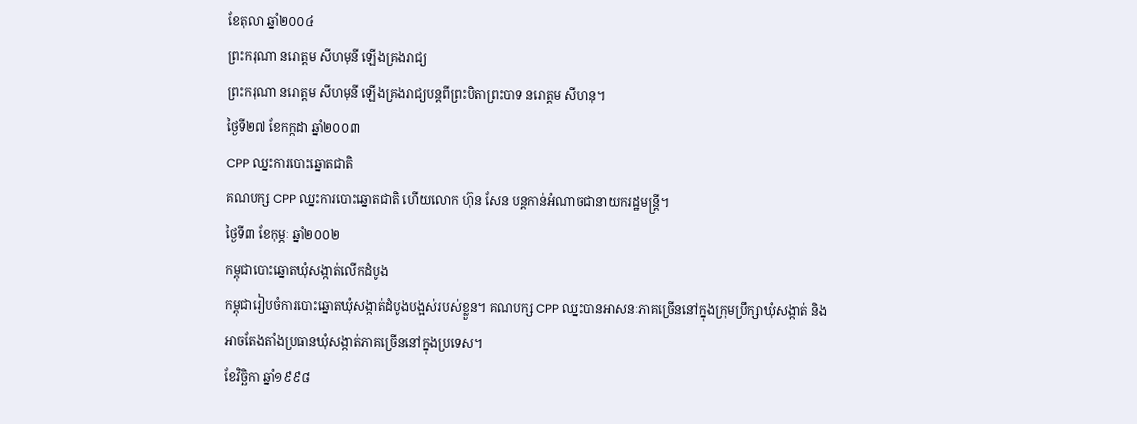ខែតុលា ឆ្នាំ២០០៤
ព្រះករុណា នរោត្តម សីហមុនី ឡើងគ្រងរាជ្យ
ព្រះករុណា នរោត្តម សីហមុនី ឡើងគ្រងរាជ្យបន្តពីព្រះបិតាព្រះបាទ នរោត្តម សីហនុ។
ថ្ងៃទី២៧ ខែកក្កដា ឆ្នាំ២០០៣
CPP ឈ្នះការបោះឆ្នោតជាតិ
គណបក្ស CPP ឈ្នះការបោះឆ្នោតជាតិ ហើយលោក ហ៊ុន សែន បន្តកាន់អំណាចជានាយករដ្ឋមន្ត្រី។
ថ្ងៃទី៣ ខែកុម្ភៈ ឆ្នាំ២០០២
កម្ពុជាបោះឆ្នោតឃុំសង្កាត់លើកដំបូង
កម្ពុជារៀបចំការបោះឆ្នោតឃុំសង្កាត់ដំបូងបង្អស់របស់ខ្លួន។ គណបក្ស CPP ឈ្នះបានអាសនៈភាគច្រើននៅក្នុងក្រុមប្រឹក្សាឃុំសង្កាត់ និងអាចតែងតាំងប្រធានឃុំសង្កាត់ភាគច្រើននៅក្នុងប្រទេស។
ខែវិច្ឆិកា ឆ្នាំ១៩៩៨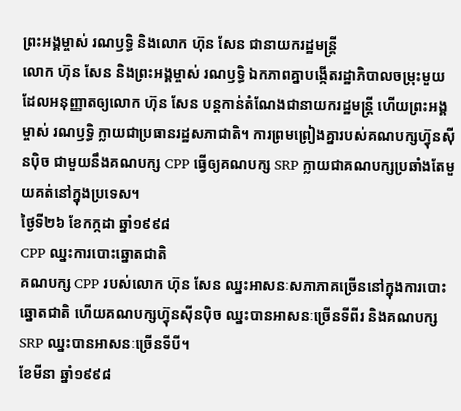ព្រះអង្គម្ចាស់ រណឫទ្ធិ និងលោក ហ៊ុន សែន ជានាយករដ្ឋមន្ត្រី
លោក ហ៊ុន សែន និងព្រះអង្គម្ចាស់ រណឫទ្ធិ ឯកភាពគ្នាបង្កើតរដ្ឋាភិបាលចម្រុះមួយ ដែលអនុញ្ញាតឲ្យលោក ហ៊ុន សែន បន្តកាន់តំណែងជានាយករដ្ឋមន្ត្រី ហើយព្រះអង្គម្ចាស់ រណឫទ្ធិ ក្លាយជាប្រធានរដ្ឋសភាជាតិ។ ការព្រមព្រៀងគ្នារបស់គណបក្សហ៊្វុនស៊ីនប៉ិច ជាមួយនឹងគណបក្ស CPP ធ្វើឲ្យគណបក្ស SRP ក្លាយជាគណបក្សប្រឆាំងតែមួយគត់នៅក្នុងប្រទេស។
ថ្ងៃទី២៦ ខែកក្កដា ឆ្នាំ១៩៩៨
CPP ឈ្នះការបោះឆ្នោតជាតិ
គណបក្ស CPP របស់លោក ហ៊ុន សែន ឈ្នះអាសនៈសភាភាគច្រើននៅក្នុងការបោះឆ្នោតជាតិ ហើយគណបក្សហ៊្វុនស៊ីនប៉ិច ឈ្នះបានអាសនៈច្រើនទីពីរ និងគណបក្ស SRP ឈ្នះបានអាសនៈច្រើនទីបី។
ខែមីនា ឆ្នាំ១៩៩៨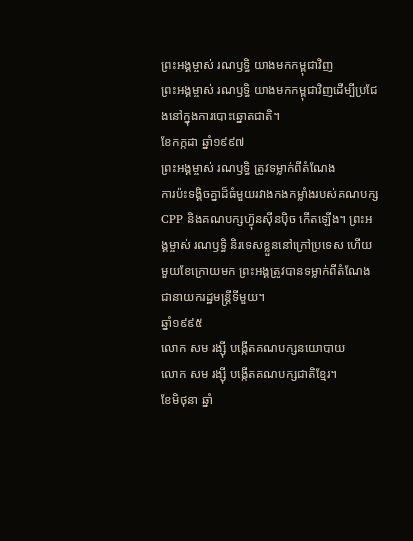ព្រះអង្គម្ចាស់ រណឫទ្ធិ យាងមកកម្ពុជាវិញ
ព្រះអង្គម្ចាស់ រណឫទ្ធិ យាងមកកម្ពុជាវិញដើម្បីប្រជែងនៅក្នុងការបោះឆ្នោតជាតិ។
ខែកក្កដា ឆ្នាំ១៩៩៧
ព្រះអង្គម្ចាស់ រណឫទ្ធិ ត្រូវទម្លាក់ពីតំណែង
ការប៉ះទង្គិចគ្នាដ៏ធំមួយរវាងកងកម្លាំងរបស់គណបក្ស CPP និងគណបក្សហ៊្វុនស៊ីនប៉ិច កើតឡើង។ ព្រះអង្គម្ចាស់ រណឫទ្ធិ និរទេសខ្លួននៅក្រៅប្រទេស ហើយមួយខែក្រោយមក ព្រះអង្គត្រូវបានទម្លាក់ពីតំណែងជានាយករដ្ឋមន្ត្រីទីមួយ។
ឆ្នាំ១៩៩៥
លោក សម រង្ស៊ី បង្កើតគណបក្សនយោបាយ
លោក សម រង្ស៊ី បង្កើតគណបក្សជាតិខ្មែរ។
ខែមិថុនា ឆ្នាំ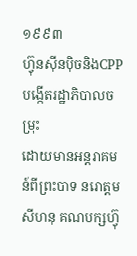១៩៩៣
ហ៊្វុនស៊ីនប៉ិចនិងCPP បង្កើតរដ្ឋាភិបាលចម្រុះ
ដោយមានអន្តរាគមន៍ពីព្រះបាទ នរោត្តម សីហនុ គណបក្សហ៊្វុ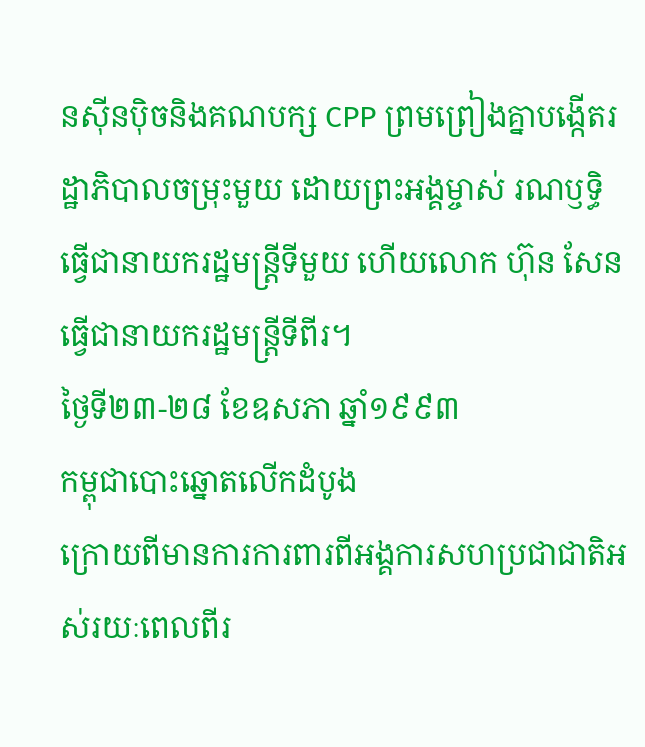នស៊ីនប៉ិចនិងគណបក្ស CPP ព្រមព្រៀងគ្នាបង្កើតរដ្ឋាភិបាលចម្រុះមួយ ដោយព្រះអង្គម្ចាស់ រណឫទ្ធិ ធ្វើជានាយករដ្ឋមន្ត្រីទីមួយ ហើយលោក ហ៊ុន សែន ធ្វើជានាយករដ្ឋមន្ត្រីទីពីរ។
ថ្ងៃទី២៣-២៨ ខែឧសភា ឆ្នាំ១៩៩៣
កម្ពុជាបោះឆ្នោតលើកដំបូង
ក្រោយពីមានការការពារពីអង្គការសហប្រជាជាតិអស់រយៈពេលពីរ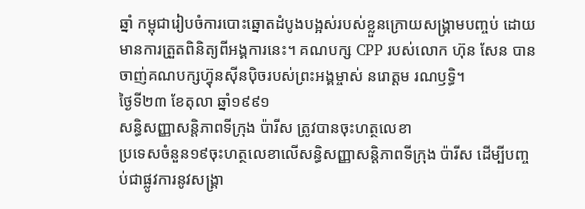ឆ្នាំ កម្ពុជារៀបចំការបោះឆ្នោតដំបូងបង្អស់របស់ខ្លួនក្រោយសង្គ្រាមបញ្ចប់ ដោយមានការត្រួតពិនិត្យពីអង្គការនេះ។ គណបក្ស CPP របស់លោក ហ៊ុន សែន បានចាញ់គណបក្សហ៊្វុនស៊ីនប៉ិចរបស់ព្រះអង្គម្ចាស់ នរោត្តម រណឫទ្ធិ។
ថ្ងៃទី២៣ ខែតុលា ឆ្នាំ១៩៩១
សន្ធិសញ្ញាសន្តិភាពទីក្រុង ប៉ារីស ត្រូវបានចុះហត្ថលេខា
ប្រទេសចំនួន១៩ចុះហត្ថលេខាលើសន្ធិសញ្ញាសន្តិភាពទីក្រុង ប៉ារីស ដើម្បីបញ្ចប់ជាផ្លូវការនូវសង្គ្រា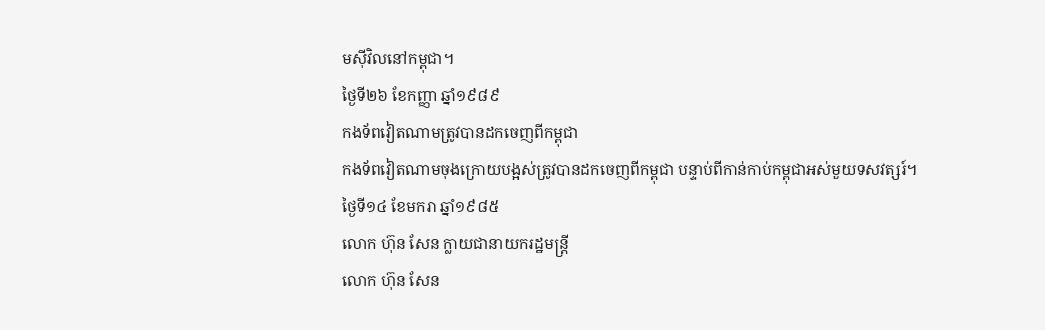មស៊ីវិលនៅកម្ពុជា។
ថ្ងៃទី២៦ ខែកញ្ញា ឆ្នាំ១៩៨៩
កងទ័ពវៀតណាមត្រូវបានដកចេញពីកម្ពុជា
កងទ័ពវៀតណាមចុងក្រោយបង្អស់ត្រូវបានដកចេញពីកម្ពុជា បន្ទាប់ពីកាន់កាប់កម្ពុជាអស់មួយទសវត្សរ៍។
ថ្ងៃទី១៤ ខែមករា ឆ្នាំ១៩៨៥
លោក ហ៊ុន សែន ក្លាយជានាយករដ្ឋមន្ត្រី
លោក ហ៊ុន សែន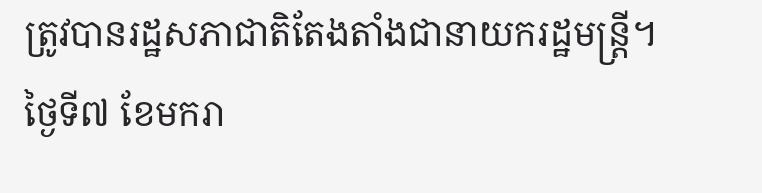ត្រូវបានរដ្ឋសភាជាតិតែងតាំងជានាយករដ្ឋមន្ត្រី។
ថ្ងៃទី៧ ខែមករា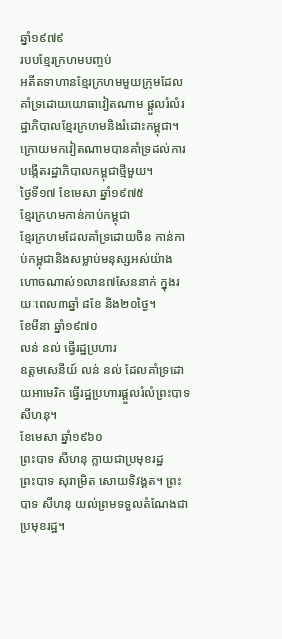ឆ្នាំ១៩៧៩
របបខ្មែរក្រហមបញ្ចប់
អតីតទាហានខ្មែរក្រហមមួយក្រុមដែលគាំទ្រដោយយោធាវៀតណាម ផ្តួលរំលំរដ្ឋាភិបាលខ្មែរក្រហមនិងរំដោះកម្ពុជា។ ក្រោយមកវៀតណាមបានគាំទ្រដល់ការបង្កើតរដ្ឋាភិបាលកម្ពុជាថ្មីមួយ។
ថ្ងៃទី១៧ ខែមេសា ឆ្នាំ១៩៧៥
ខ្មែរក្រហមកាន់កាប់កម្ពុជា
ខ្មែរក្រហមដែលគាំទ្រដោយចិន កាន់កាប់កម្ពុជានិងសម្លាប់មនុស្សអស់យ៉ាងហោចណាស់១លាន៧សែននាក់ ក្នុងរយៈពេល៣ឆ្នាំ ៨ខែ និង២០ថ្ងៃ។
ខែមីនា ឆ្នាំ១៩៧០
លន់ នល់ ធ្វើរដ្ឋប្រហារ
ឧត្តមសេនីយ៍ លន់ នល់ ដែលគាំទ្រដោយអាមេរិក ធ្វើរដ្ឋប្រហារផ្តួលរំលំព្រះបាទ សីហនុ។
ខែមេសា ឆ្នាំ១៩៦០
ព្រះបាទ សីហនុ ក្លាយជាប្រមុខរដ្ឋ
ព្រះបាទ សុរាម្រិត សោយទិវង្គត។ ព្រះបាទ សីហនុ យល់ព្រមទទួលតំណែងជាប្រមុខរដ្ឋ។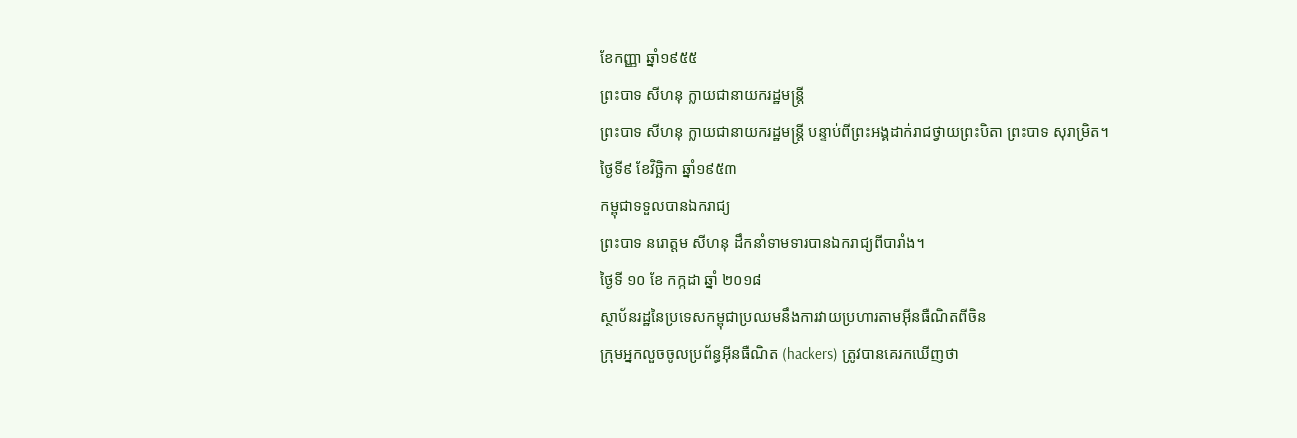ខែកញ្ញា ឆ្នាំ១៩៥៥
ព្រះបាទ សីហនុ ក្លាយជានាយករដ្ឋមន្ត្រី
ព្រះបាទ សីហនុ ក្លាយជានាយករដ្ឋមន្ត្រី បន្ទាប់ពីព្រះអង្គដាក់រាជថ្វាយព្រះបិតា ព្រះបាទ សុរាម្រិត។
ថ្ងៃទី៩ ខែវិច្ឆិកា ឆ្នាំ១៩៥៣
កម្ពុជាទទួលបានឯករាជ្យ
ព្រះបាទ នរោត្តម សីហនុ ដឹកនាំទាមទារបានឯករាជ្យពីបារាំង។
ថ្ងៃទី ១០ ខែ កក្កដា ឆ្នាំ ២០១៨
ស្ថាប័នរដ្ឋនៃប្រទេសកម្ពុជាប្រឈមនឹងការវាយប្រហារតាមអ៊ីនធឺណិតពីចិន
ក្រុមអ្នកលួចចូលប្រព័ន្ធអ៊ីនធឺណិត (hackers) ត្រូវបានគេរកឃើញថា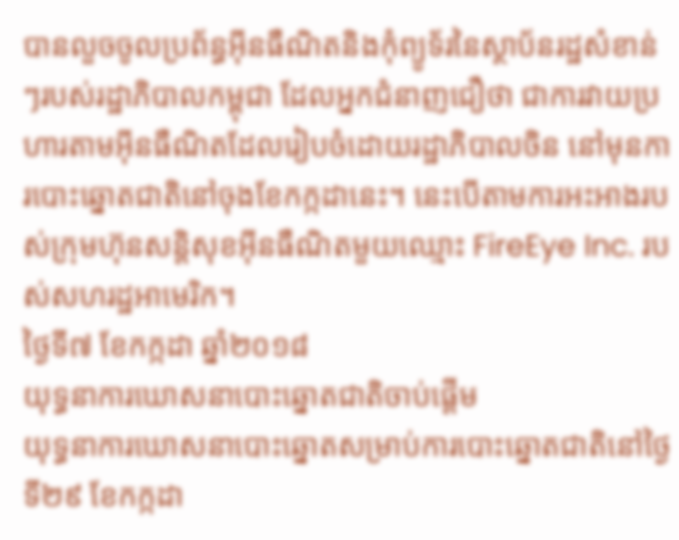បានលួចចូលប្រព័ន្ធអ៊ីនធឺណិតនិងកុំព្យូទ័រនៃស្ថាប័នរដ្ឋសំខាន់ៗរបស់រដ្ឋាភិបាលកម្ពុជា ដែលអ្នកជំនាញជឿថា ជាការវាយប្រហារតាមអ៊ីនធឺណិតដែលរៀបចំដោយរដ្ឋាភិបាលចិន នៅមុនការបោះឆ្នោតជាតិនៅចុងខែកក្កដានេះ។ នេះបើតាមការអះអាងរបស់ក្រុមហ៊ុនសន្តិសុខអ៊ីនធឺណិតមួយឈ្មោះ FireEye Inc. របស់សហរដ្ឋអាមេរិក។
ថ្ងៃទី៧ ខែកក្កដា ឆ្នាំ២០១៨
យុទ្ធនាការឃោសនាបោះឆ្នោតជាតិចាប់ផ្តើម
យុទ្ធនាការឃោសនាបោះឆ្នោតសម្រាប់ការបោះឆ្នោតជាតិនៅថ្ងៃទី២៩ ខែកក្កដា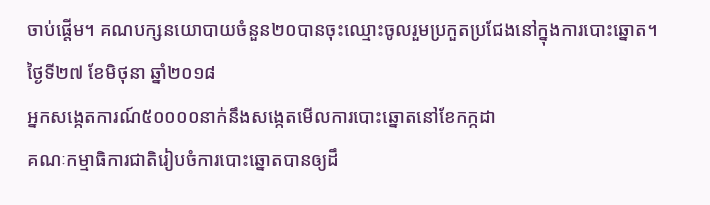ចាប់ផ្តើម។ គណបក្សនយោបាយចំនួន២០បានចុះឈ្មោះចូលរួមប្រកួតប្រជែងនៅក្នុងការបោះឆ្នោត។
ថ្ងៃទី២៧ ខែមិថុនា ឆ្នាំ២០១៨
អ្នកសង្កេតការណ៍៥០០០០នាក់នឹងសង្កេតមើលការបោះឆ្នោតនៅខែកក្កដា
គណៈកម្មាធិការជាតិរៀបចំការបោះឆ្នោតបានឲ្យដឹ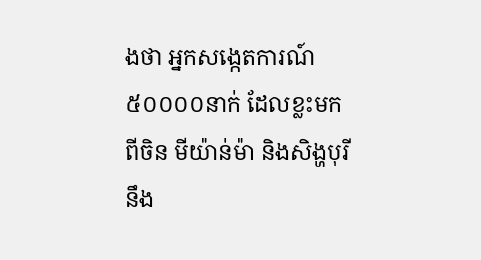ងថា អ្នកសង្កេតការណ៍៥០០០០នាក់ ដែលខ្លះមកពីចិន មីយ៉ាន់ម៉ា និងសិង្ហបុរី នឹង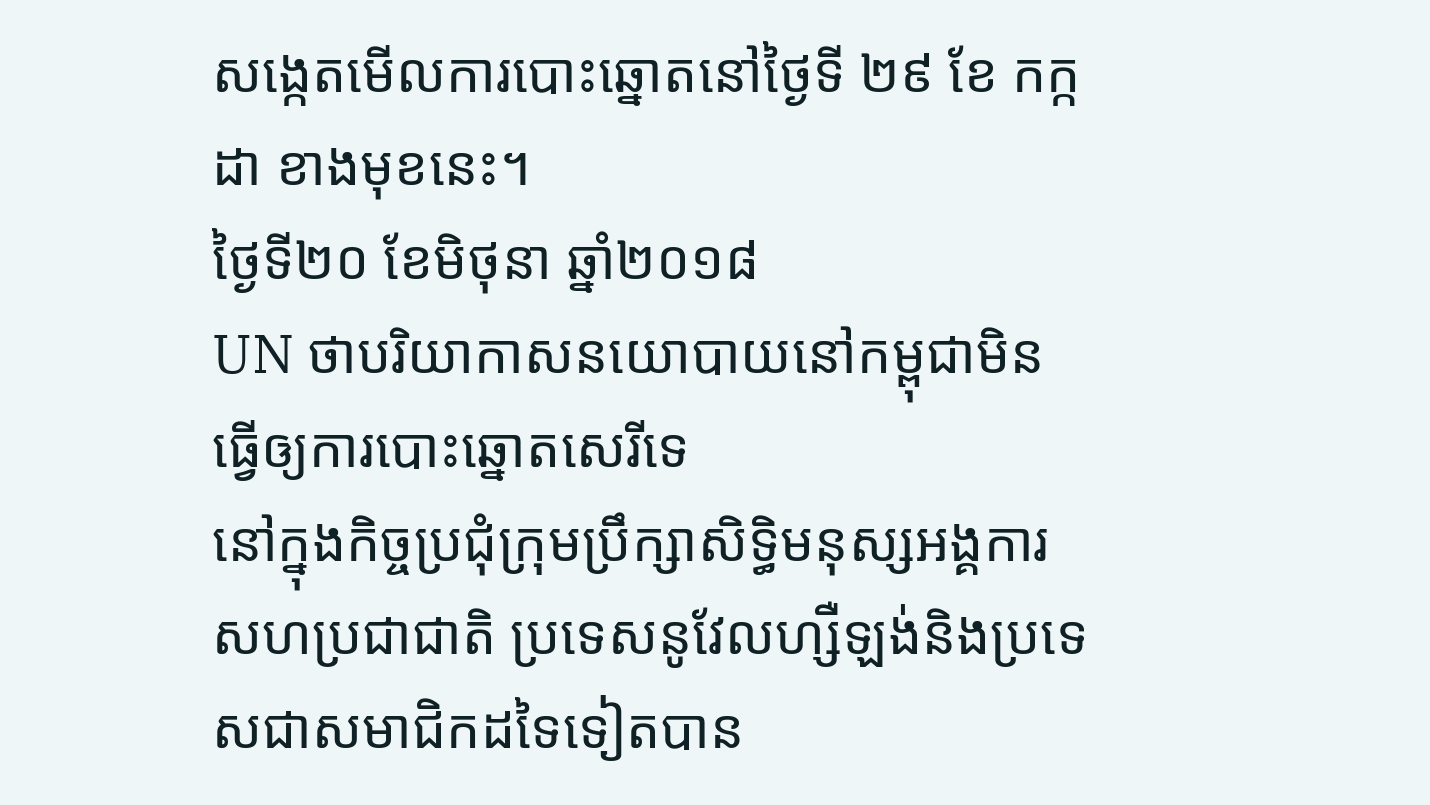សង្កេតមើលការបោះឆ្នោតនៅថ្ងៃទី ២៩ ខែ កក្កដា ខាងមុខនេះ។
ថ្ងៃទី២០ ខែមិថុនា ឆ្នាំ២០១៨
UN ថាបរិយាកាសនយោបាយនៅកម្ពុជាមិនធ្វើឲ្យការបោះឆ្នោតសេរីទេ
នៅក្នុងកិច្ចប្រជុំក្រុមប្រឹក្សាសិទ្ធិមនុស្សអង្គការសហប្រជាជាតិ ប្រទេសនូវែលហ្សឺឡង់និងប្រទេសជាសមាជិកដទៃទៀតបាន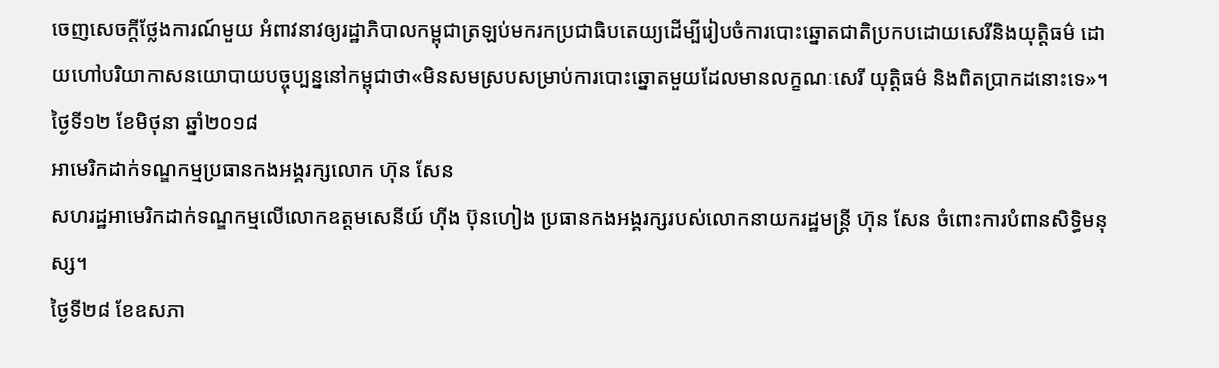ចេញសេចក្តីថ្លែងការណ៍មួយ អំពាវនាវឲ្យរដ្ឋាភិបាលកម្ពុជាត្រឡប់មករកប្រជាធិបតេយ្យដើម្បីរៀបចំការបោះឆ្នោតជាតិប្រកបដោយសេរីនិងយុត្តិធម៌ ដោយហៅបរិយាកាសនយោបាយបច្ចុប្បន្ននៅកម្ពុជាថា«មិនសមស្របសម្រាប់ការបោះឆ្នោតមួយដែលមានលក្ខណៈសេរី យុត្តិធម៌ និងពិតប្រាកដនោះទេ»។
ថ្ងៃទី១២ ខែមិថុនា ឆ្នាំ២០១៨
អាមេរិកដាក់ទណ្ឌកម្មប្រធានកងអង្គរក្សលោក ហ៊ុន សែន
សហរដ្ឋអាមេរិកដាក់ទណ្ឌកម្មលើលោកឧត្តមសេនីយ៍ ហ៊ីង ប៊ុនហៀង ប្រធានកងអង្គរក្សរបស់លោកនាយករដ្ឋមន្ត្រី ហ៊ុន សែន ចំពោះការបំពានសិទ្ធិមនុស្ស។
ថ្ងៃទី២៨ ខែឧសភា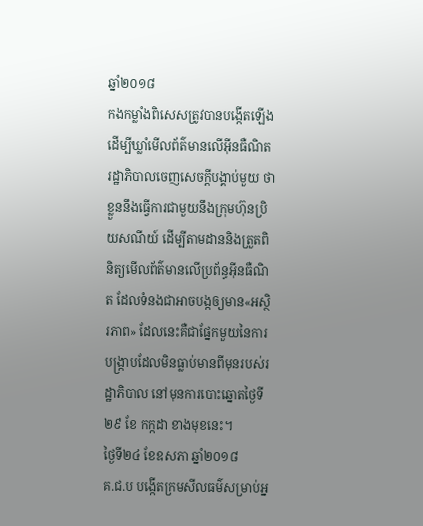ឆ្នាំ២០១៨
កងកម្លាំងពិសេសត្រូវបានបង្កើតឡើងដើម្បីឃ្លាំមើលព័ត៌មានលើអ៊ីនធឺណិត
រដ្ឋាភិបាលចេញសេចក្តីបង្គាប់មួយ ថាខ្លួននឹងធ្វើការជាមួយនឹងក្រុមហ៊ុនប្រិយសណីយ៍ ដើម្បីតាមដាននិងត្រួតពិនិត្យមើលព័ត៌មានលើប្រព័ន្ធអ៊ីនធឺណិត ដែលទំនងជាអាចបង្កឲ្យមាន«អស្ថិរភាព» ដែលនេះគឺជាផ្នែកមួយនៃការបង្ក្រាបដែលមិនធ្លាប់មានពីមុនរបស់រដ្ឋាភិបាល នៅមុនការបោះឆ្នោតថ្ងៃទី ២៩ ខែ កក្កដា ខាងមុខនេះ។
ថ្ងៃទី២៤ ខែឧសភា ឆ្នាំ២០១៨
គ.ជ.ប បង្កើតក្រមសីលធម៌សម្រាប់អ្ន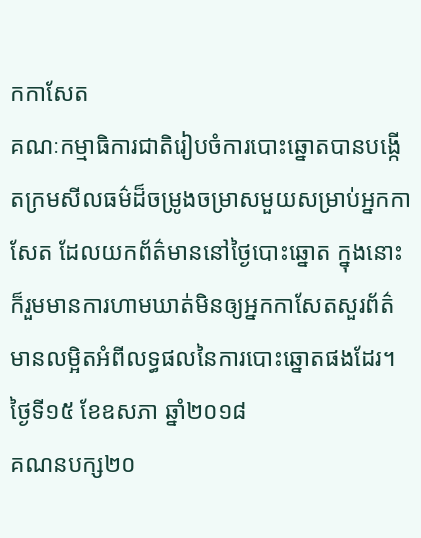កកាសែត
គណៈកម្មាធិការជាតិរៀបចំការបោះឆ្នោតបានបង្កើតក្រមសីលធម៌ដ៏ចម្រូងចម្រាសមួយសម្រាប់អ្នកកាសែត ដែលយកព័ត៌មាននៅថ្ងៃបោះឆ្នោត ក្នុងនោះក៏រួមមានការហាមឃាត់មិនឲ្យអ្នកកាសែតសួរព័ត៌មានលម្អិតអំពីលទ្ធផលនៃការបោះឆ្នោតផងដែរ។
ថ្ងៃទី១៥ ខែឧសភា ឆ្នាំ២០១៨
គណនបក្ស២០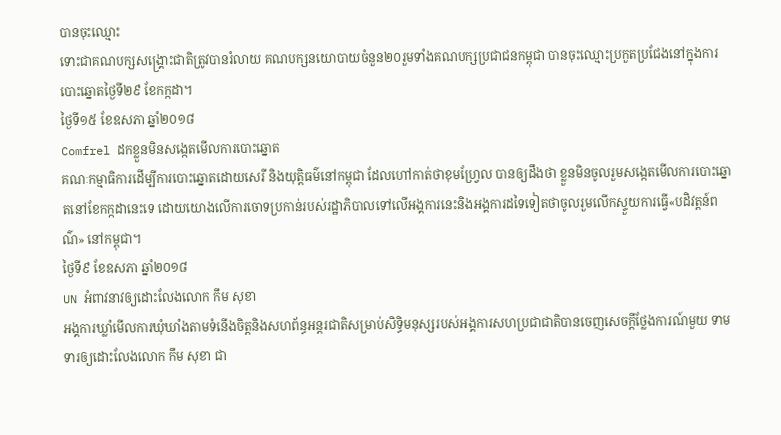បានចុះឈ្មោះ
ទោះជាគណបក្សសង្គ្រោះជាតិត្រូវបានរំលាយ គណបក្សនយោបាយចំនួន២០រួមទាំងគណបក្សប្រជាជនកម្ពុជា បានចុះឈ្មោះប្រកួតប្រជែងនៅក្នុងការបោះឆ្នោតថ្ងៃទី២៩ ខែកក្កដា។
ថ្ងៃទី១៥ ខែឧសភា ឆ្នាំ២០១៨
Comfrel ដកខ្លួនមិនសង្កេតមើលការបោះឆ្នោត
គណៈកម្មាធិការដើម្បីការបោះឆ្នោតដោយសេរី និងយុត្តិធម៌នៅកម្ពុជា ដែលហៅកាត់ថាខុមហ្វ្រែល បានឲ្យដឹងថា ខ្លួនមិនចូលរួមសង្កេតមើលការបោះឆ្នោតនៅខែកក្កដានេះទេ ដោយយោងលើការចោទប្រកាន់របស់រដ្ឋាភិបាលទៅលើអង្គការនេះនិងអង្គការដទៃទៀតថាចូលរួមលើកស្ទួយការធ្វើ«បដិវត្តន៍ពណ៌» នៅកម្ពុជា។
ថ្ងៃទី៩ ខែឧសភា ឆ្នាំ២០១៨
UN អំពាវនាវឲ្យដោះលែងលោក កឹម សុខា
អង្គការឃ្លាំមើលការឃុំឃាំងតាមទំនើងចិត្តនិងសហព័ន្ធអន្តរជាតិសម្រាប់សិទ្ធិមនុស្សរបស់អង្គការសហប្រជាជាតិបានចេញសេចក្តីថ្លែងការណ៍មួយ ទាមទារឲ្យដោះលែងលោក កឹម សុខា ជា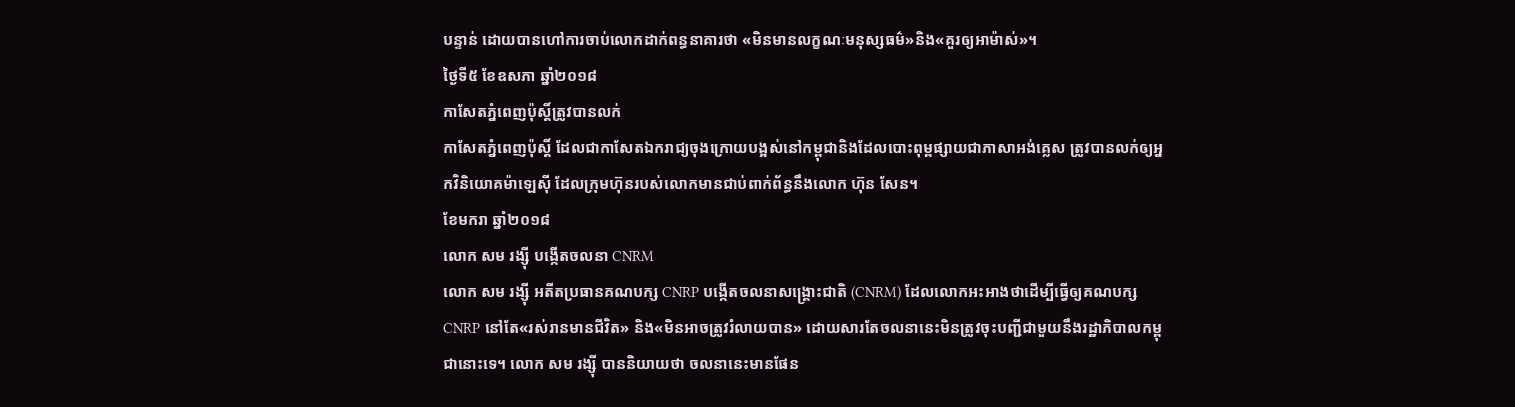បន្ទាន់ ដោយបានហៅការចាប់លោកដាក់ពន្ធនាគារថា «មិនមានលក្ខណៈមនុស្សធម៌»និង«គួរឲ្យអាម៉ាស់»។
ថ្ងៃទី៥ ខែឧសភា ឆ្នាំ២០១៨
កាសែតភ្នំពេញប៉ុស្តិ៍ត្រូវបានលក់
កាសែតភ្នំពេញប៉ុស្តិ៍ ដែលជាកាសែតឯករាជ្យចុងក្រោយបង្អស់នៅកម្ពុជានិងដែលបោះពុម្ពផ្សាយជាភាសាអង់គ្លេស ត្រូវបានលក់ឲ្យអ្នកវិនិយោគម៉ាឡេស៊ី ដែលក្រុមហ៊ុនរបស់លោកមានជាប់ពាក់ព័ន្ធនឹងលោក ហ៊ុន សែន។
ខែមករា ឆ្នាំ២០១៨
លោក សម រង្ស៊ី បង្កើតចលនា CNRM
លោក សម រង្ស៊ី អតីតប្រធានគណបក្ស CNRP បង្កើតចលនាសង្រ្គោះជាតិ (CNRM) ដែលលោកអះអាងថាដើម្បីធ្វើឲ្យគណបក្ស CNRP នៅតែ«រស់រានមានជីវិត» និង«មិនអាចត្រូវរំលាយបាន» ដោយសារតែចលនានេះមិនត្រូវចុះបញ្ជីជាមួយនឹងរដ្ឋាភិបាលកម្ពុជានោះទេ។ លោក សម រង្ស៊ី បាននិយាយថា ចលនានេះមានផែន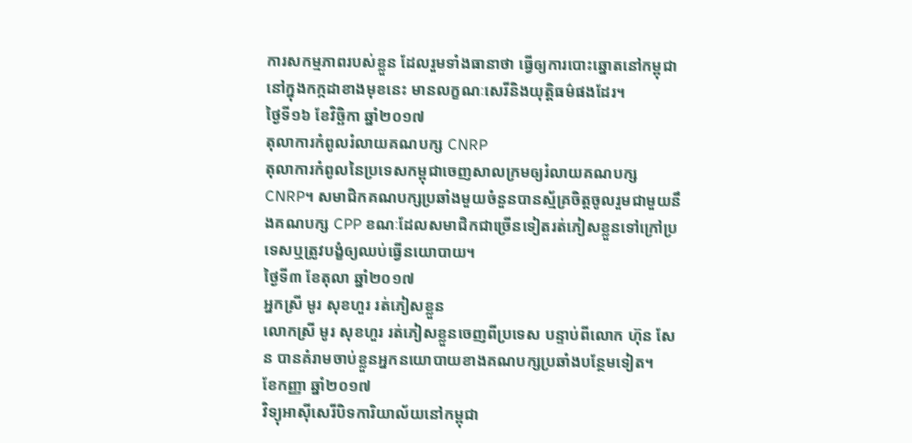ការសកម្មភាពរបស់ខ្លួន ដែលរួមទាំងធានាថា ធ្វើឲ្យការបោះឆ្នោតនៅកម្ពុជានៅក្នុងកក្កដាខាងមុខនេះ មានលក្ខណៈសេរីនិងយុត្តិធម៌ផងដែរ។
ថ្ងៃទី១៦ ខែវិច្ឆិកា ឆ្នាំ២០១៧
តុលាការកំពូលរំលាយគណបក្ស CNRP
តុលាការកំពូលនៃប្រទេសកម្ពុជាចេញសាលក្រមឲ្យរំលាយគណបក្ស CNRP។ សមាជិកគណបក្សប្រឆាំងមួយចំនួនបានស្ម័គ្រចិត្តចូលរួមជាមួយនឹងគណបក្ស CPP ខណៈដែលសមាជិកជាច្រើនទៀតរត់ភៀសខ្លួនទៅក្រៅប្រទេសឬត្រូវបង្ខំឲ្យឈប់ធ្វើនយោបាយ។
ថ្ងៃទី៣ ខែតុលា ឆ្នាំ២០១៧
អ្នកស្រី មូរ សុខហួរ រត់ភៀសខ្លួន
លោកស្រី មូរ សុខហួរ រត់ភៀសខ្លួនចេញពីប្រទេស បន្ទាប់ពីលោក ហ៊ុន សែន បានគំរាមចាប់ខ្លួនអ្នកនយោបាយខាងគណបក្សប្រឆាំងបន្ថែមទៀត។
ខែកញ្ញា ឆ្នាំ២០១៧
វិទ្យុអាស៊ីសេរីបិទការិយាល័យនៅកម្ពុជា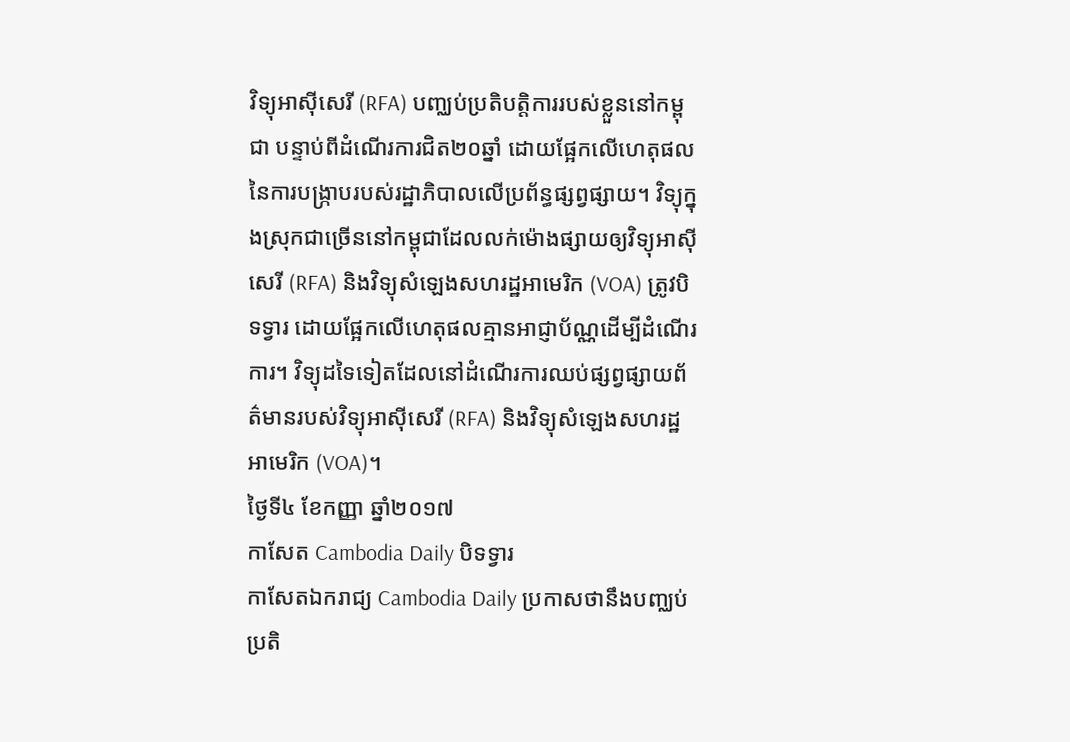វិទ្យុអាស៊ីសេរី (RFA) បញ្ឈប់ប្រតិបត្តិការរបស់ខ្លួននៅកម្ពុជា បន្ទាប់ពីដំណើរការជិត២០ឆ្នាំ ដោយផ្អែកលើហេតុផលនៃការបង្ក្រាបរបស់រដ្ឋាភិបាលលើប្រព័ន្ធផ្សព្វផ្សាយ។ វិទ្យុក្នុងស្រុកជាច្រើននៅកម្ពុជាដែលលក់ម៉ោងផ្សាយឲ្យវិទ្យុអាស៊ីសេរី (RFA) និងវិទ្យុសំឡេងសហរដ្ឋអាមេរិក (VOA) ត្រូវបិទទ្វារ ដោយផ្អែកលើហេតុផលគ្មានអាជ្ញាប័ណ្ណដើម្បីដំណើរការ។ វិទ្យុដទៃទៀតដែលនៅដំណើរការឈប់ផ្សព្វផ្សាយព័ត៌មានរបស់វិទ្យុអាស៊ីសេរី (RFA) និងវិទ្យុសំឡេងសហរដ្ឋអាមេរិក (VOA)។
ថ្ងៃទី៤ ខែកញ្ញា ឆ្នាំ២០១៧
កាសែត Cambodia Daily បិទទ្វារ
កាសែតឯករាជ្យ Cambodia Daily ប្រកាសថានឹងបញ្ឈប់ប្រតិ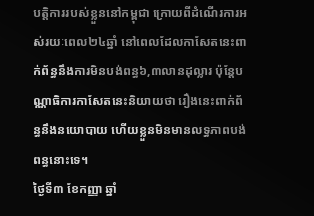បត្តិការរបស់ខ្លួននៅកម្ពុជា ក្រោយពីដំណើរការអស់រយៈពេល២៤ឆ្នាំ នៅពេលដែលកាសែតនេះពាក់ព័ន្ធនឹងការមិនបង់ពន្ធ៦,៣លានដុល្លារ ប៉ុន្តែបណ្ណាធិការកាសែតនេះនិយាយថា រឿងនេះពាក់ព័ន្ធនឹងនយោបាយ ហើយខ្លួនមិនមានលទ្ធភាពបង់ពន្ធនោះទេ។
ថ្ងៃទី៣ ខែកញ្ញា ឆ្នាំ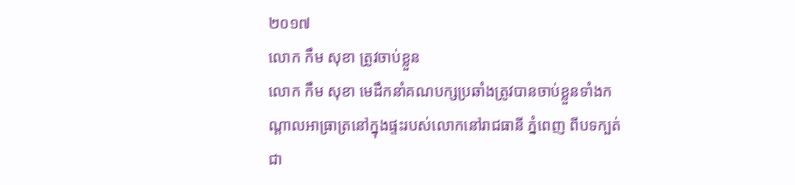២០១៧
លោក កឹម សុខា ត្រូវចាប់ខ្លួន
លោក កឹម សុខា មេដឹកនាំគណបក្សប្រឆាំងត្រូវបានចាប់ខ្លួនទាំងកណ្តាលអាធ្រាត្រនៅក្នុងផ្ទះរបស់លោកនៅរាជធានី ភ្នំពេញ ពីបទក្បត់ជា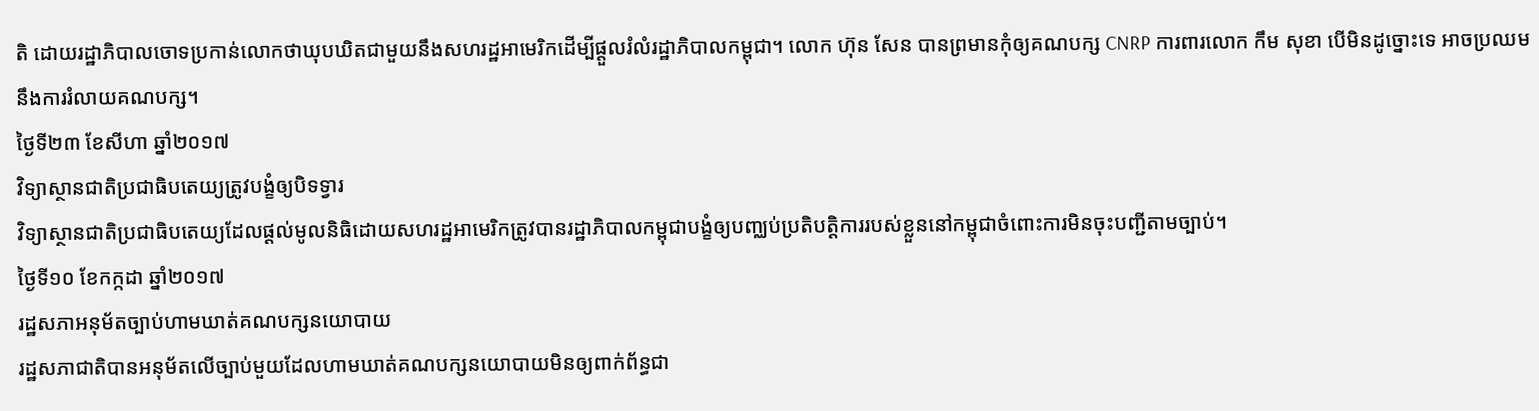តិ ដោយរដ្ឋាភិបាលចោទប្រកាន់លោកថាឃុបឃិតជាមួយនឹងសហរដ្ឋអាមេរិកដើម្បីផ្តួលរំលំរដ្ឋាភិបាលកម្ពុជា។ លោក ហ៊ុន សែន បានព្រមានកុំឲ្យគណបក្ស CNRP ការពារលោក កឹម សុខា បើមិនដូច្នោះទេ អាចប្រឈមនឹងការរំលាយគណបក្ស។
ថ្ងៃទី២៣ ខែសីហា ឆ្នាំ២០១៧
វិទ្យាស្ថានជាតិប្រជាធិបតេយ្យត្រូវបង្ខំឲ្យបិទទ្វារ
វិទ្យាស្ថានជាតិប្រជាធិបតេយ្យដែលផ្តល់មូលនិធិដោយសហរដ្ឋអាមេរិកត្រូវបានរដ្ឋាភិបាលកម្ពុជាបង្ខំឲ្យបញ្ឈប់ប្រតិបត្តិការរបស់ខ្លួននៅកម្ពុជាចំពោះការមិនចុះបញ្ជីតាមច្បាប់។
ថ្ងៃទី១០ ខែកក្កដា ឆ្នាំ២០១៧
រដ្ឋសភាអនុម័តច្បាប់ហាមឃាត់គណបក្សនយោបាយ
រដ្ឋសភាជាតិបានអនុម័តលើច្បាប់មួយដែលហាមឃាត់គណបក្សនយោបាយមិនឲ្យពាក់ព័ន្ធជា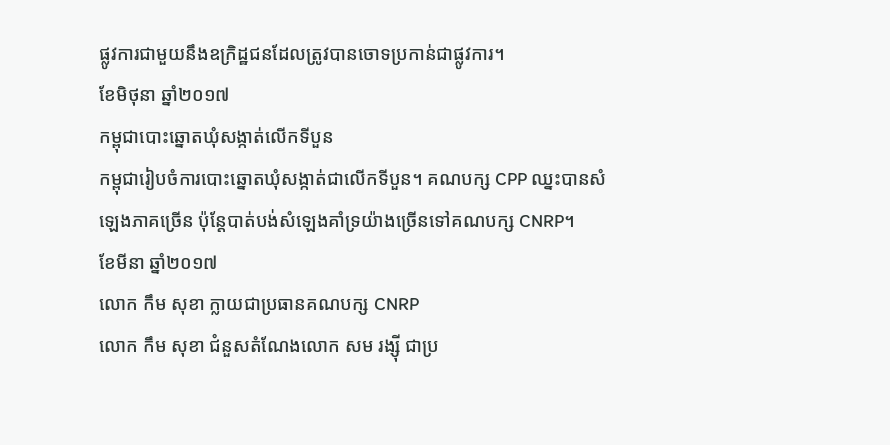ផ្លូវការជាមួយនឹងឧក្រិដ្ឋជនដែលត្រូវបានចោទប្រកាន់ជាផ្លូវការ។
ខែមិថុនា ឆ្នាំ២០១៧
កម្ពុជាបោះឆ្នោតឃុំសង្កាត់លើកទីបួន
កម្ពុជារៀបចំការបោះឆ្នោតឃុំសង្កាត់ជាលើកទីបួន។ គណបក្ស CPP ឈ្នះបានសំឡេងភាគច្រើន ប៉ុន្តែបាត់បង់សំឡេងគាំទ្រយ៉ាងច្រើនទៅគណបក្ស CNRP។
ខែមីនា ឆ្នាំ២០១៧
លោក កឹម សុខា ក្លាយជាប្រធានគណបក្ស CNRP
លោក កឹម សុខា ជំនួសតំណែងលោក សម រង្ស៊ី ជាប្រ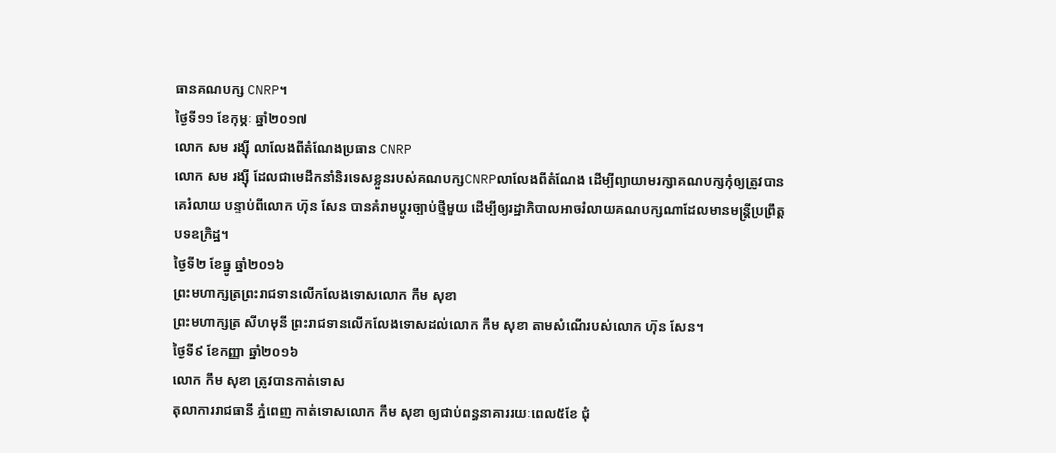ធានគណបក្ស CNRP។
ថ្ងៃទី១១ ខែកុម្ភៈ ឆ្នាំ២០១៧
លោក សម រង្ស៊ី លាលែងពីតំណែងប្រធាន CNRP
លោក សម រង្ស៊ី ដែលជាមេដឹកនាំនិរទេសខ្លួនរបស់គណបក្សCNRPលាលែងពីតំណែង ដើម្បីព្យាយាមរក្សាគណបក្សកុំឲ្យត្រូវបានគេរំលាយ បន្ទាប់ពីលោក ហ៊ុន សែន បានគំរាមប្ដូរច្បាប់ថ្មីមួយ ដើម្បីឲ្យរដ្ឋាភិបាលអាចរំលាយគណបក្សណាដែលមានមន្ត្រីប្រព្រឹត្តបទឧក្រិដ្ឋ។
ថ្ងៃទី២ ខែធ្នូ ឆ្នាំ២០១៦
ព្រះមហាក្សត្រព្រះរាជទានលើកលែងទោសលោក កឹម សុខា
ព្រះមហាក្សត្រ សីហមុនី ព្រះរាជទានលើកលែងទោសដល់លោក កឹម សុខា តាមសំណើរបស់លោក ហ៊ុន សែន។
ថ្ងៃទី៩ ខែកញ្ញា ឆ្នាំ២០១៦
លោក កឹម សុខា ត្រូវបានកាត់ទោស
តុលាការរាជធានី ភ្នំពេញ កាត់ទោសលោក កឹម សុខា ឲ្យជាប់ពន្ធនាគាររយៈពេល៥ខែ ជុំ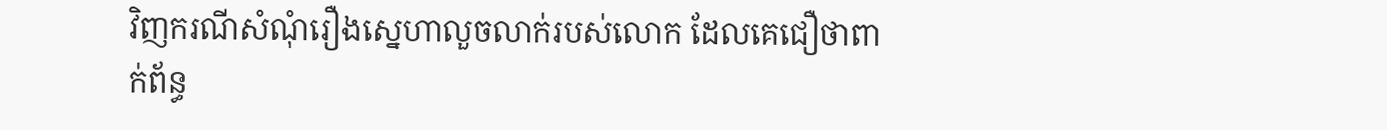វិញករណីសំណុំរឿងស្នេហាលួចលាក់របស់លោក ដែលគេជឿថាពាក់ព័ន្ធ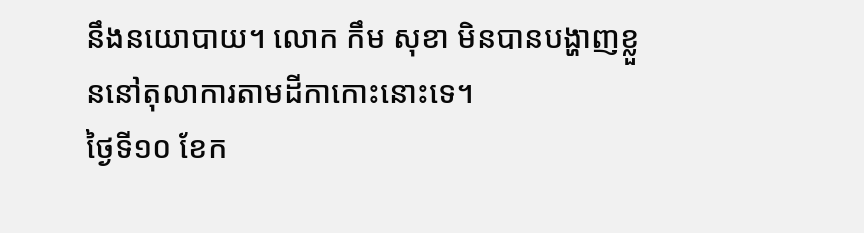នឹងនយោបាយ។ លោក កឹម សុខា មិនបានបង្ហាញខ្លួននៅតុលាការតាមដីកាកោះនោះទេ។
ថ្ងៃទី១០ ខែក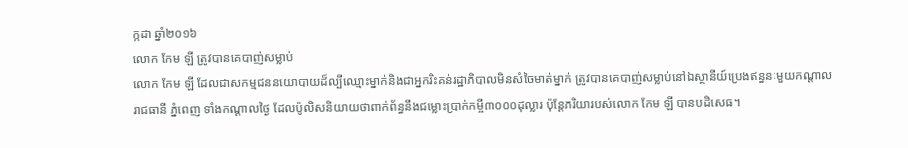ក្កដា ឆ្នាំ២០១៦
លោក កែម ឡី ត្រូវបានគេបាញ់សម្លាប់
លោក កែម ឡី ដែលជាសកម្មជននយោបាយដ៏ល្បីឈ្មោះម្នាក់និងជាអ្នករិះគន់រដ្ឋាភិបាលមិនសំចៃមាត់ម្នាក់ ត្រូវបានគេបាញ់សម្លាប់នៅឯស្ថានីយ៍ប្រេងឥន្ធនៈមួយកណ្តាលរាជធានី ភ្នំពេញ ទាំងកណ្តាលថ្ងៃ ដែលប៉ូលិសនិយាយថាពាក់ព័ន្ធនឹងជម្លោះប្រាក់កម្ចី៣០០០ដុល្លារ ប៉ុន្តែភរិយារបស់លោក កែម ឡី បានបដិសេធ។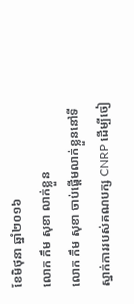ខែមិថុនា ឆ្នាំ២០១៦
លោក កឹម សុខា លាក់ខ្លួន
លោក កឹម សុខា ចាប់ផ្តើមលាក់ខ្លួននៅទីស្នាក់ការរបស់គណបក្ស CNRP ដើម្បីចៀ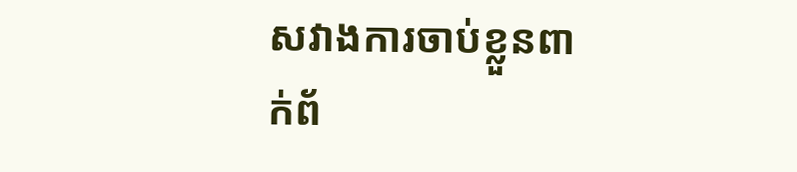សវាងការចាប់ខ្លួនពាក់ព័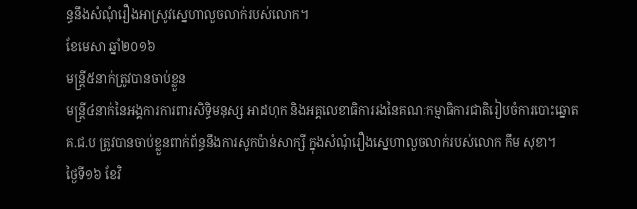ន្ធនឹងសំណុំរឿងអាស្រូវស្នេហាលួចលាក់របស់លោក។
ខែមេសា ឆ្នាំ២០១៦
មន្ត្រី៥នាក់ត្រូវបានចាប់ខ្លួន
មន្ត្រី៤នាក់នៃអង្គការការពារសិទ្ធិមនុស្ស អាដហុក និងអគ្គលេខាធិការរងនៃគណៈកម្មាធិការជាតិរៀបចំការបោះឆ្នោត គ.ជ.ប ត្រូវបានចាប់ខ្លួនពាក់ព័ន្ធនឹងការសូកប៉ាន់សាក្សី ក្នុងសំណុំរឿងស្នេហាលួចលាក់របស់លោក កឹម សុខា។
ថ្ងៃទី១៦ ខែវិ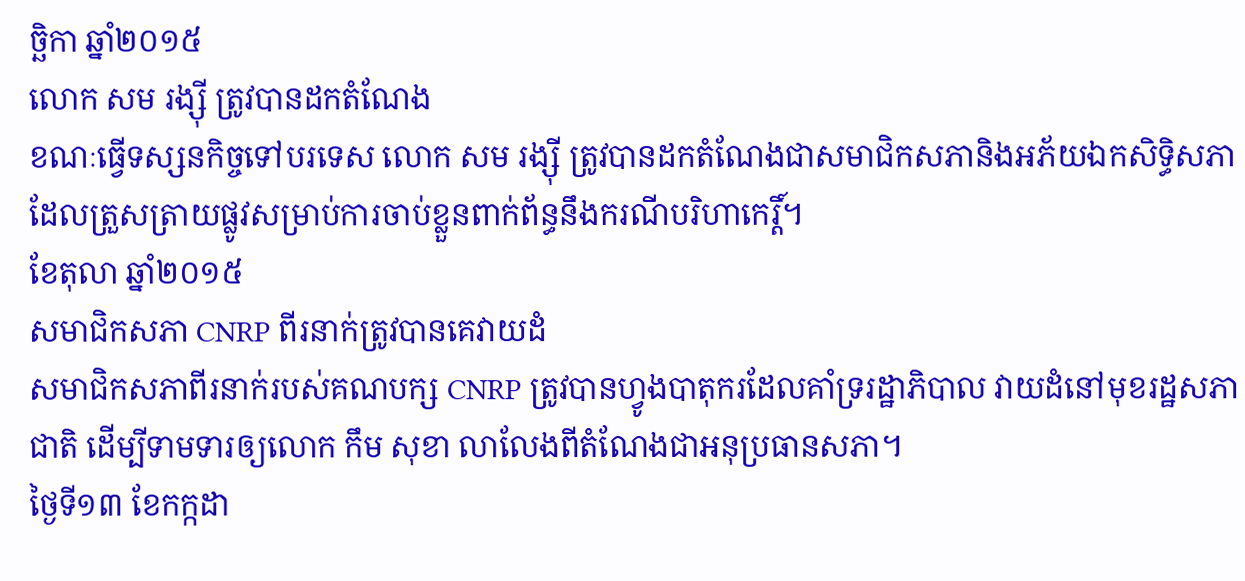ច្ឆិកា ឆ្នាំ២០១៥
លោក សម រង្ស៊ី ត្រូវបានដកតំណែង
ខណៈធ្វើទស្សនកិច្ចទៅបរទេស លោក សម រង្ស៊ី ត្រូវបានដកតំណែងជាសមាជិកសភានិងអភ័យឯកសិទ្ធិសភា ដែលត្រួសត្រាយផ្លូវសម្រាប់ការចាប់ខ្លួនពាក់ព័ន្ធនឹងករណីបរិហាកេរ្តិ៍។
ខែតុលា ឆ្នាំ២០១៥
សមាជិកសភា CNRP ពីរនាក់ត្រូវបានគេវាយដំ
សមាជិកសភាពីរនាក់របស់គណបក្ស CNRP ត្រូវបានហ្វូងបាតុករដែលគាំទ្ររដ្ឋាភិបាល វាយដំនៅមុខរដ្ឋសភាជាតិ ដើម្បីទាមទារឲ្យលោក កឹម សុខា លាលែងពីតំណែងជាអនុប្រធានសភា។
ថ្ងៃទី១៣ ខែកក្កដា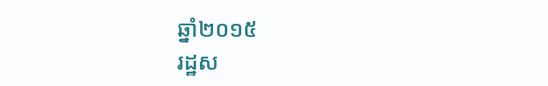ឆ្នាំ២០១៥
រដ្ឋស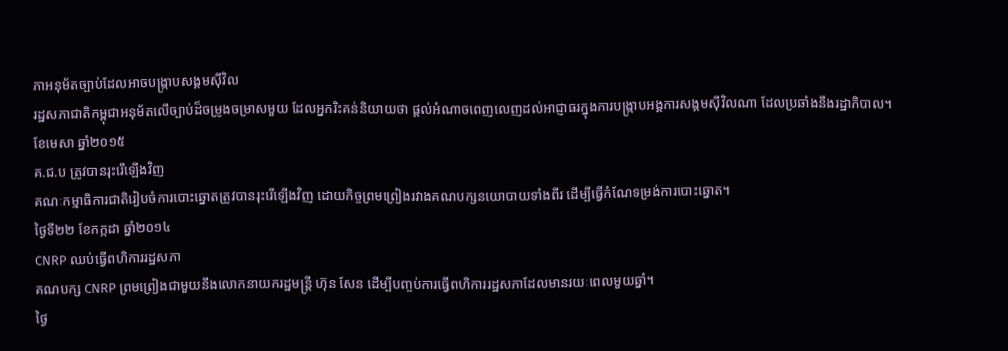ភាអនុម័តច្បាប់ដែលអាចបង្ក្រាបសង្គមស៊ីវិល
រដ្ឋសភាជាតិកម្ពុជាអនុម័តលើច្បាប់ដ៏ចម្រូងចម្រាសមួយ ដែលអ្នករិះគន់និយាយថា ផ្តល់អំណាចពេញលេញដល់អាជ្ញាធរក្នុងការបង្ក្រាបអង្គការសង្គមស៊ីវិលណា ដែលប្រឆាំងនឹងរដ្ឋាភិបាល។
ខែមេសា ឆ្នាំ២០១៥
គ.ជ.ប ត្រូវបានរុះរើឡើងវិញ
គណៈកម្មាធិការជាតិរៀបចំការបោះឆ្នោតត្រូវបានរុះរើឡើងវិញ ដោយកិច្ចព្រមព្រៀងរវាងគណបក្សនយោបាយទាំងពីរ ដើម្បីធ្វើកំណែទម្រង់ការបោះឆ្នោត។
ថ្ងៃទី២២ ខែកក្កដា ឆ្នាំ២០១៤
CNRP ឈប់ធ្វើពហិការរដ្ឋសភា
គណបក្ស CNRP ព្រមព្រៀងជាមួយនឹងលោកនាយករដ្ឋមន្ត្រី ហ៊ុន សែន ដើម្បីបញ្ចប់ការធ្វើពហិការរដ្ឋសភាដែលមានរយៈពេលមួយឆ្នាំ។
ថ្ងៃ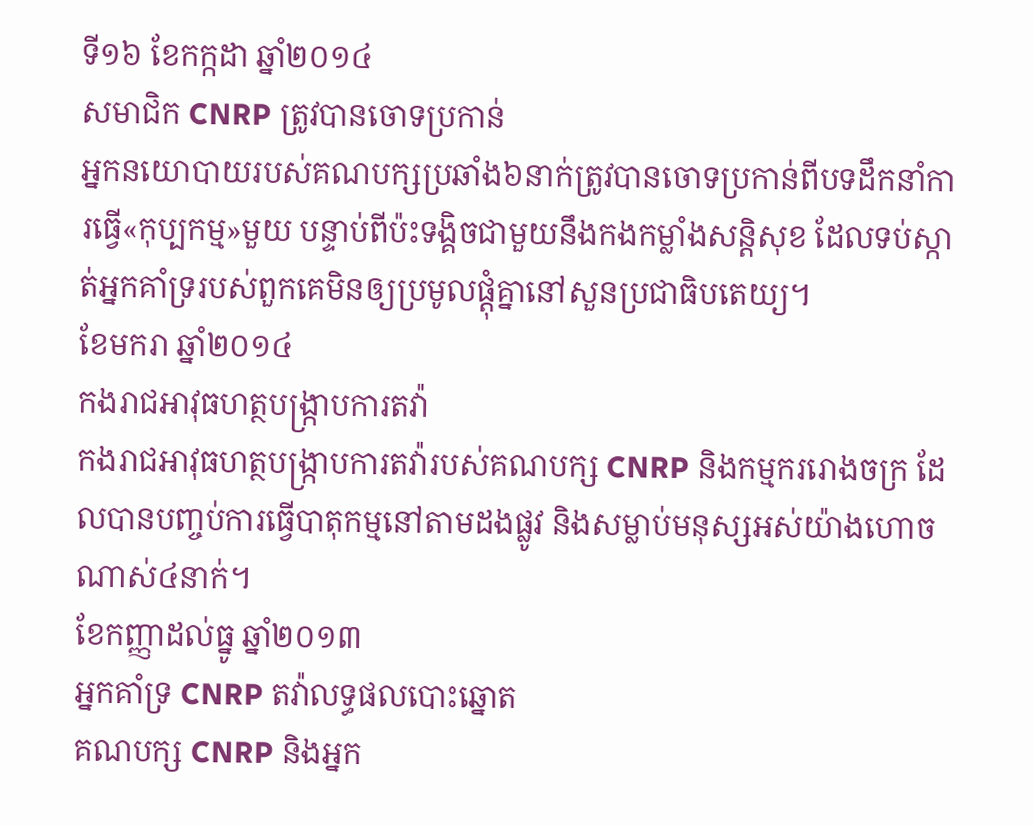ទី១៦ ខែកក្កដា ឆ្នាំ២០១៤
សមាជិក CNRP ត្រូវបានចោទប្រកាន់
អ្នកនយោបាយរបស់គណបក្សប្រឆាំង៦នាក់ត្រូវបានចោទប្រកាន់ពីបទដឹកនាំការធ្វើ«កុប្បកម្ម»មួយ បន្ទាប់ពីប៉ះទង្គិចជាមួយនឹងកងកម្លាំងសន្តិសុខ ដែលទប់ស្កាត់អ្នកគាំទ្ររបស់ពួកគេមិនឲ្យប្រមូលផ្តុំគ្នានៅសួនប្រជាធិបតេយ្យ។
ខែមករា ឆ្នាំ២០១៤
កងរាជអាវុធហត្ថបង្ក្រាបការតវ៉ា
កងរាជអាវុធហត្ថបង្ក្រាបការតវ៉ារបស់គណបក្ស CNRP និងកម្មកររោងចក្រ ដែលបានបញ្ចប់ការធ្វើបាតុកម្មនៅតាមដងផ្លូវ និងសម្លាប់មនុស្សអស់យ៉ាងហោចណាស់៤នាក់។
ខែកញ្ញាដល់ធ្នូ ឆ្នាំ២០១៣
អ្នកគាំទ្រ CNRP តវ៉ាលទ្ធផលបោះឆ្នោត
គណបក្ស CNRP និងអ្នក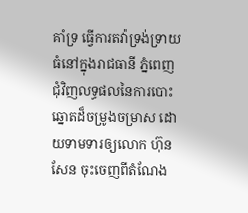គាំទ្រ ធ្វើការតវ៉ាទ្រង់ទ្រាយធំនៅក្នុងរាជធានី ភ្នំពេញ ជុំវិញលទ្ធផលនៃការបោះឆ្នោតដ៏ចម្រូងចម្រាស ដោយទាមទារឲ្យលោក ហ៊ុន សែន ចុះចេញពីតំណែង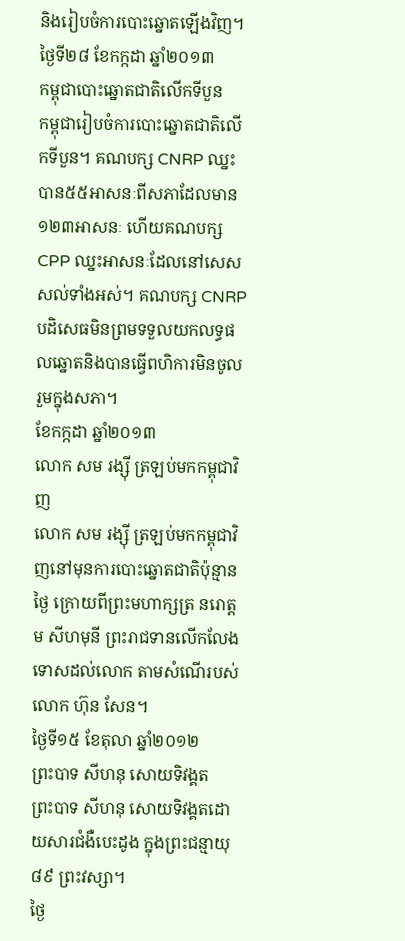និងរៀបចំការបោះឆ្នោតឡើងវិញ។
ថ្ងៃទី២៨ ខែកក្កដា ឆ្នាំ២០១៣
កម្ពុជាបោះឆ្នោតជាតិលើកទីបួន
កម្ពុជារៀបចំការបោះឆ្នោតជាតិលើកទីបួន។ គណបក្ស CNRP ឈ្នះបាន៥៥អាសនៈពីសភាដែលមាន១២៣អាសនៈ ហើយគណបក្ស CPP ឈ្នះអាសនៈដែលនៅសេសសល់ទាំងអស់។ គណបក្ស CNRP បដិសេធមិនព្រមទទួលយកលទ្ធផលឆ្នោតនិងបានធ្វើពហិការមិនចូលរួមក្នុងសភា។
ខែកក្កដា ឆ្នាំ២០១៣
លោក សម រង្ស៊ី ត្រឡប់មកកម្ពុជាវិញ
លោក សម រង្ស៊ី ត្រឡប់មកកម្ពុជាវិញនៅមុនការបោះឆ្នោតជាតិប៉ុន្មានថ្ងៃ ក្រោយពីព្រះមហាក្សត្រ នរោត្តម សីហមុនី ព្រះរាជទានលើកលែងទោសដល់លោក តាមសំណើរបស់លោក ហ៊ុន សែន។
ថ្ងៃទី១៥ ខែតុលា ឆ្នាំ២០១២
ព្រះបាទ សីហនុ សោយទិវង្គត
ព្រះបាទ សីហនុ សោយទិវង្គតដោយសារជំងឺបេះដូង ក្នុងព្រះជន្មាយុ ៨៩ ព្រះវស្សា។
ថ្ងៃ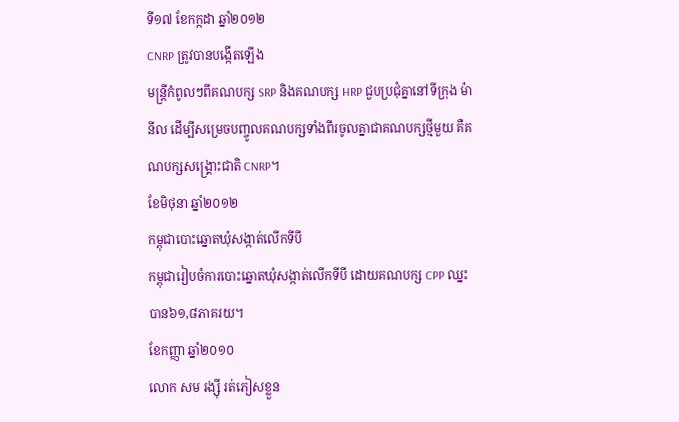ទី១៧ ខែកក្កដា ឆ្នាំ២០១២
CNRP ត្រូវបានបង្កើតឡើង
មន្ត្រីកំពូលៗពីគណបក្ស SRP និងគណបក្ស HRP ជួបប្រជុំគ្នានៅទីក្រុង ម៉ានីល ដើម្បីសម្រេចបញ្ចូលគណបក្សទាំងពីរចូលគ្នាជាគណបក្សថ្មីមួយ គឺគណបក្សសង្គ្រោះជាតិ CNRP។
ខែមិថុនា ឆ្នាំ២០១២
កម្ពុជាបោះឆ្នោតឃុំសង្កាត់លើកទីបី
កម្ពុជារៀបចំការបោះឆ្នោតឃុំសង្កាត់លើកទីបី ដោយគណបក្ស CPP ឈ្នះបាន៦១,៨ភាគរយ។
ខែកញ្ញា ឆ្នាំ២០១០
លោក សម រង្ស៊ី រត់ភៀសខ្លួន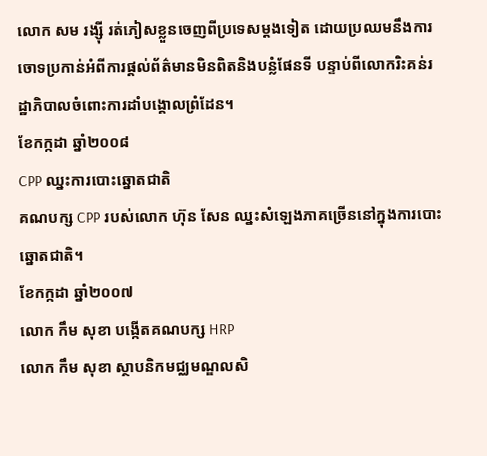លោក សម រង្ស៊ី រត់ភៀសខ្លួនចេញពីប្រទេសម្តងទៀត ដោយប្រឈមនឹងការចោទប្រកាន់អំពីការផ្តល់ព័ត៌មានមិនពិតនិងបន្លំផែនទី បន្ទាប់ពីលោករិះគន់រដ្ឋាភិបាលចំពោះការដាំបង្គោលព្រំដែន។
ខែកក្កដា ឆ្នាំ២០០៨
CPP ឈ្នះការបោះឆ្នោតជាតិ
គណបក្ស CPP របស់លោក ហ៊ុន សែន ឈ្នះសំឡេងភាគច្រើននៅក្នុងការបោះឆ្នោតជាតិ។
ខែកក្កដា ឆ្នាំ២០០៧
លោក កឹម សុខា បង្កើតគណបក្ស HRP
លោក កឹម សុខា ស្ថាបនិកមជ្ឈមណ្ឌលសិ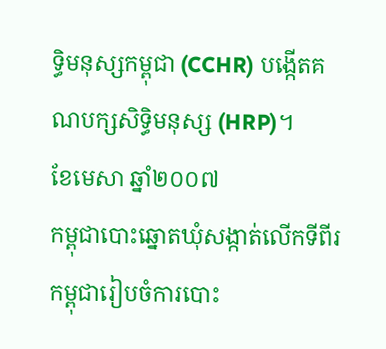ទ្ធិមនុស្សកម្ពុជា (CCHR) បង្កើតគណបក្សសិទ្ធិមនុស្ស (HRP)។
ខែមេសា ឆ្នាំ២០០៧
កម្ពុជាបោះឆ្នោតឃុំសង្កាត់លើកទីពីរ
កម្ពុជារៀបចំការបោះ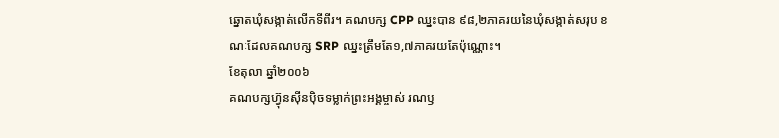ឆ្នោតឃុំសង្កាត់លើកទីពីរ។ គណបក្ស CPP ឈ្នះបាន ៩៨,២ភាគរយនៃឃុំសង្កាត់សរុប ខណៈដែលគណបក្ស SRP ឈ្នះត្រឹមតែ១,៧ភាគរយតែប៉ុណ្ណោះ។
ខែតុលា ឆ្នាំ២០០៦
គណបក្សហ៊្វុនស៊ីនប៉ិចទម្លាក់ព្រះអង្គម្ចាស់ រណឫ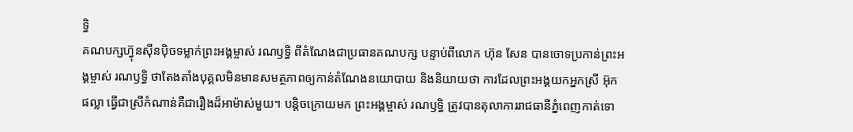ទ្ធិ
គណបក្សហ៊្វុនស៊ីនប៉ិចទម្លាក់ព្រះអង្គម្ចាស់ រណឫទ្ធិ ពីតំណែងជាប្រធានគណបក្ស បន្ទាប់ពីលោក ហ៊ុន សែន បានចោទប្រកាន់ព្រះអង្គម្ចាស់ រណឫទ្ធិ ថាតែងតាំងបុគ្គលមិនមានសមត្ថភាពឲ្យកាន់តំណែងនយោបាយ និងនិយាយថា ការដែលព្រះអង្គយកអ្នកស្រី អ៊ុក ផល្លា ធ្វើជាស្រីកំណាន់គឺជារឿងដ៏អាម៉ាស់មួយ។ បន្តិចក្រោយមក ព្រះអង្គម្ចាស់ រណឫទ្ធិ ត្រូវបានតុលាការរាជធានីភ្នំពេញកាត់ទោ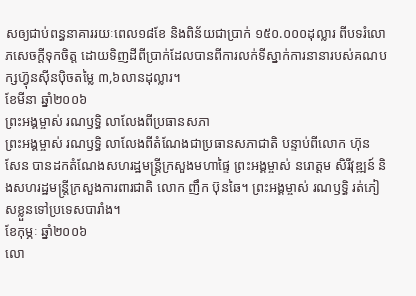សឲ្យជាប់ពន្ធនាគាររយៈពេល១៨ខែ និងពិន័យជាប្រាក់ ១៥០.០០០ដុល្លារ ពីបទរំលោភសេចក្តីទុកចិត្ត ដោយទិញដីពីប្រាក់ដែលបានពីការលក់ទីស្នាក់ការនានារបស់គណបក្សហ៊្វុនស៊ីនប៉ិចតម្លៃ ៣,៦លានដុល្លារ។
ខែមីនា ឆ្នាំ២០០៦
ព្រះអង្គម្ចាស់ រណឫទ្ធិ លាលែងពីប្រធានសភា
ព្រះអង្គម្ចាស់ រណឫទ្ធិ លាលែងពីតំណែងជាប្រធានសភាជាតិ បន្ទាប់ពីលោក ហ៊ុន សែន បានដកតំណែងសហរដ្ឋមន្ត្រីក្រសួងមហាផ្ទៃ ព្រះអង្គម្ចាស់ នរោត្តម សិរីវុឌ្ឍន៍ និងសហរដ្ឋមន្ត្រីក្រសួងការពារជាតិ លោក ញឹក ប៊ុនឆៃ។ ព្រះអង្គម្ចាស់ រណឫទ្ធិ រត់ភៀសខ្លួនទៅប្រទេសបារាំង។
ខែកុម្ភៈ ឆ្នាំ២០០៦
លោ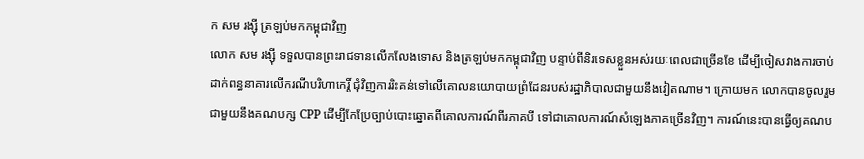ក សម រង្ស៊ី ត្រឡប់មកកម្ពុជាវិញ
លោក សម រង្ស៊ី ទទួលបានព្រះរាជទានលើកលែងទោស និងត្រឡប់មកកម្ពុជាវិញ បន្ទាប់ពីនិរទេសខ្លួនអស់រយៈពេលជាច្រើនខែ ដើម្បីចៀសវាងការចាប់ដាក់ពន្ធនាគារលើករណីបរិហាកេរ្តិ៍ ជុំវិញការរិះគន់ទៅលើគោលនយោបាយព្រំដែនរបស់រដ្ឋាភិបាលជាមួយនឹងវៀតណាម។ ក្រោយមក លោកបានចូលរួមជាមួយនឹងគណបក្ស CPP ដើម្បីកែប្រែច្បាប់បោះឆ្នោតពីគោលការណ៍ពីរភាគបី ទៅជាគោលការណ៍សំឡេងភាគច្រើនវិញ។ ការណ៍នេះបានធ្វើឲ្យគណប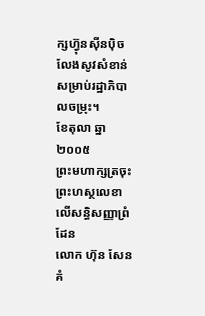ក្សហ៊្វុនស៊ីនប៉ិចលែងសូវសំខាន់សម្រាប់រដ្ឋាភិបាលចម្រុះ។
ខែតុលា ឆ្នា២០០៥
ព្រះមហាក្សត្រចុះព្រះហស្ថលេខាលើសន្ធិសញ្ញាព្រំដែន
លោក ហ៊ុន សែន គំ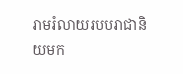រាមរំលាយរបបរាជានិយមក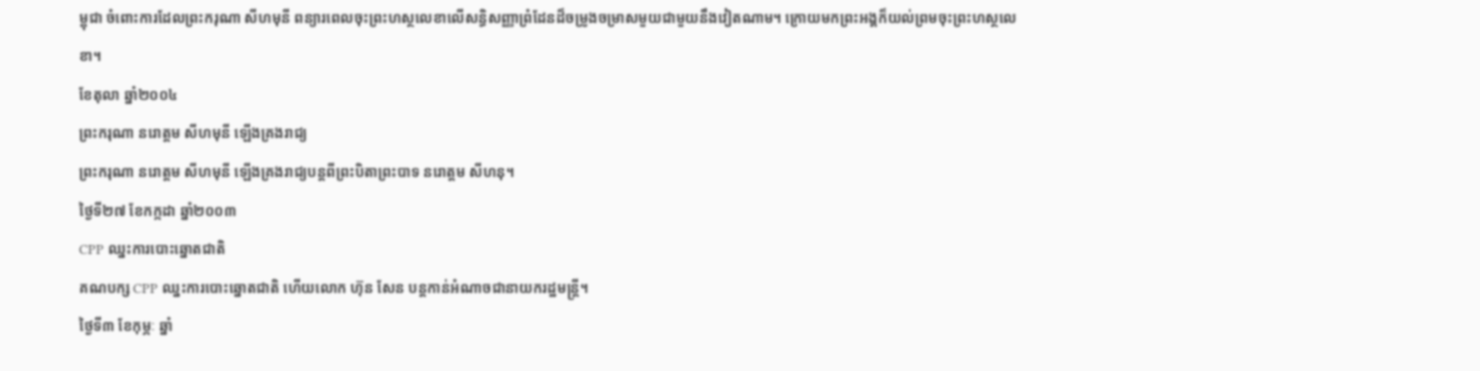ម្ពុជា ចំពោះការដែលព្រះករុណា សីហមុនី ពន្យារពេលចុះព្រះហស្ថលេខាលើសន្ធិសញ្ញាព្រំដែនដ៏ចម្រូងចម្រាសមួយជាមួយនឹងវៀតណាម។ ក្រោយមកព្រះអង្គក៏យល់ព្រមចុះព្រះហស្ថលេខា។
ខែតុលា ឆ្នាំ២០០៤
ព្រះករុណា នរោត្តម សីហមុនី ឡើងគ្រងរាជ្យ
ព្រះករុណា នរោត្តម សីហមុនី ឡើងគ្រងរាជ្យបន្តពីព្រះបិតាព្រះបាទ នរោត្តម សីហនុ។
ថ្ងៃទី២៧ ខែកក្កដា ឆ្នាំ២០០៣
CPP ឈ្នះការបោះឆ្នោតជាតិ
គណបក្ស CPP ឈ្នះការបោះឆ្នោតជាតិ ហើយលោក ហ៊ុន សែន បន្តកាន់អំណាចជានាយករដ្ឋមន្ត្រី។
ថ្ងៃទី៣ ខែកុម្ភៈ ឆ្នាំ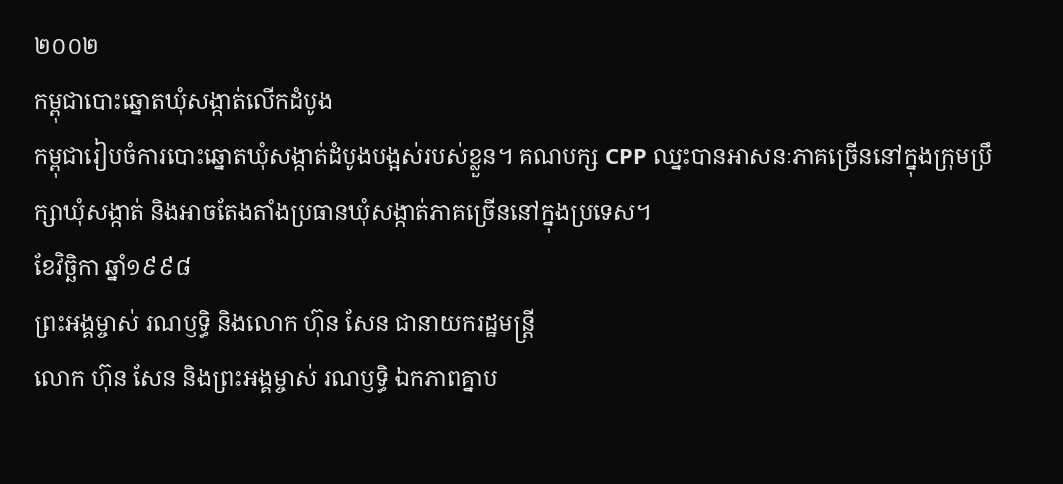២០០២
កម្ពុជាបោះឆ្នោតឃុំសង្កាត់លើកដំបូង
កម្ពុជារៀបចំការបោះឆ្នោតឃុំសង្កាត់ដំបូងបង្អស់របស់ខ្លួន។ គណបក្ស CPP ឈ្នះបានអាសនៈភាគច្រើននៅក្នុងក្រុមប្រឹក្សាឃុំសង្កាត់ និងអាចតែងតាំងប្រធានឃុំសង្កាត់ភាគច្រើននៅក្នុងប្រទេស។
ខែវិច្ឆិកា ឆ្នាំ១៩៩៨
ព្រះអង្គម្ចាស់ រណឫទ្ធិ និងលោក ហ៊ុន សែន ជានាយករដ្ឋមន្ត្រី
លោក ហ៊ុន សែន និងព្រះអង្គម្ចាស់ រណឫទ្ធិ ឯកភាពគ្នាប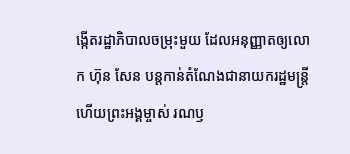ង្កើតរដ្ឋាភិបាលចម្រុះមួយ ដែលអនុញ្ញាតឲ្យលោក ហ៊ុន សែន បន្តកាន់តំណែងជានាយករដ្ឋមន្ត្រី ហើយព្រះអង្គម្ចាស់ រណឫ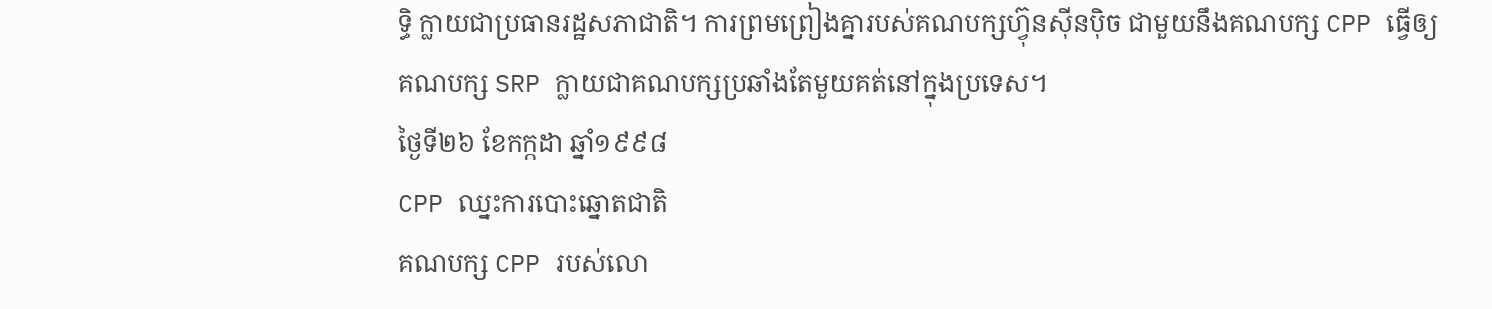ទ្ធិ ក្លាយជាប្រធានរដ្ឋសភាជាតិ។ ការព្រមព្រៀងគ្នារបស់គណបក្សហ៊្វុនស៊ីនប៉ិច ជាមួយនឹងគណបក្ស CPP ធ្វើឲ្យគណបក្ស SRP ក្លាយជាគណបក្សប្រឆាំងតែមួយគត់នៅក្នុងប្រទេស។
ថ្ងៃទី២៦ ខែកក្កដា ឆ្នាំ១៩៩៨
CPP ឈ្នះការបោះឆ្នោតជាតិ
គណបក្ស CPP របស់លោ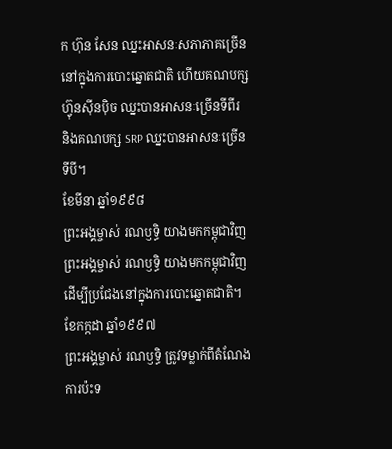ក ហ៊ុន សែន ឈ្នះអាសនៈសភាភាគច្រើននៅក្នុងការបោះឆ្នោតជាតិ ហើយគណបក្សហ៊្វុនស៊ីនប៉ិច ឈ្នះបានអាសនៈច្រើនទីពីរ និងគណបក្ស SRP ឈ្នះបានអាសនៈច្រើនទីបី។
ខែមីនា ឆ្នាំ១៩៩៨
ព្រះអង្គម្ចាស់ រណឫទ្ធិ យាងមកកម្ពុជាវិញ
ព្រះអង្គម្ចាស់ រណឫទ្ធិ យាងមកកម្ពុជាវិញដើម្បីប្រជែងនៅក្នុងការបោះឆ្នោតជាតិ។
ខែកក្កដា ឆ្នាំ១៩៩៧
ព្រះអង្គម្ចាស់ រណឫទ្ធិ ត្រូវទម្លាក់ពីតំណែង
ការប៉ះទ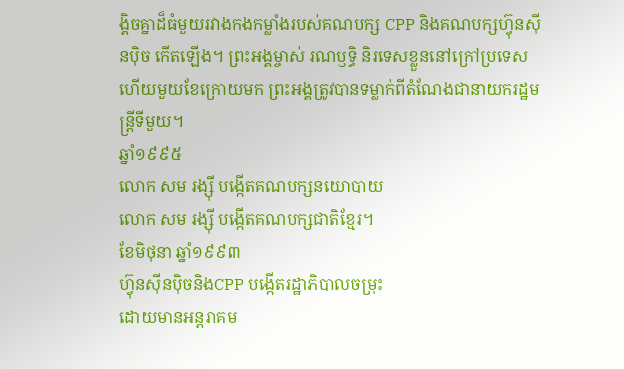ង្គិចគ្នាដ៏ធំមួយរវាងកងកម្លាំងរបស់គណបក្ស CPP និងគណបក្សហ៊្វុនស៊ីនប៉ិច កើតឡើង។ ព្រះអង្គម្ចាស់ រណឫទ្ធិ និរទេសខ្លួននៅក្រៅប្រទេស ហើយមួយខែក្រោយមក ព្រះអង្គត្រូវបានទម្លាក់ពីតំណែងជានាយករដ្ឋមន្ត្រីទីមួយ។
ឆ្នាំ១៩៩៥
លោក សម រង្ស៊ី បង្កើតគណបក្សនយោបាយ
លោក សម រង្ស៊ី បង្កើតគណបក្សជាតិខ្មែរ។
ខែមិថុនា ឆ្នាំ១៩៩៣
ហ៊្វុនស៊ីនប៉ិចនិងCPP បង្កើតរដ្ឋាភិបាលចម្រុះ
ដោយមានអន្តរាគម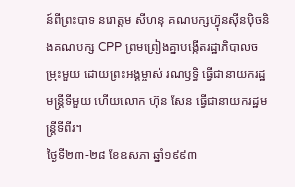ន៍ពីព្រះបាទ នរោត្តម សីហនុ គណបក្សហ៊្វុនស៊ីនប៉ិចនិងគណបក្ស CPP ព្រមព្រៀងគ្នាបង្កើតរដ្ឋាភិបាលចម្រុះមួយ ដោយព្រះអង្គម្ចាស់ រណឫទ្ធិ ធ្វើជានាយករដ្ឋមន្ត្រីទីមួយ ហើយលោក ហ៊ុន សែន ធ្វើជានាយករដ្ឋមន្ត្រីទីពីរ។
ថ្ងៃទី២៣-២៨ ខែឧសភា ឆ្នាំ១៩៩៣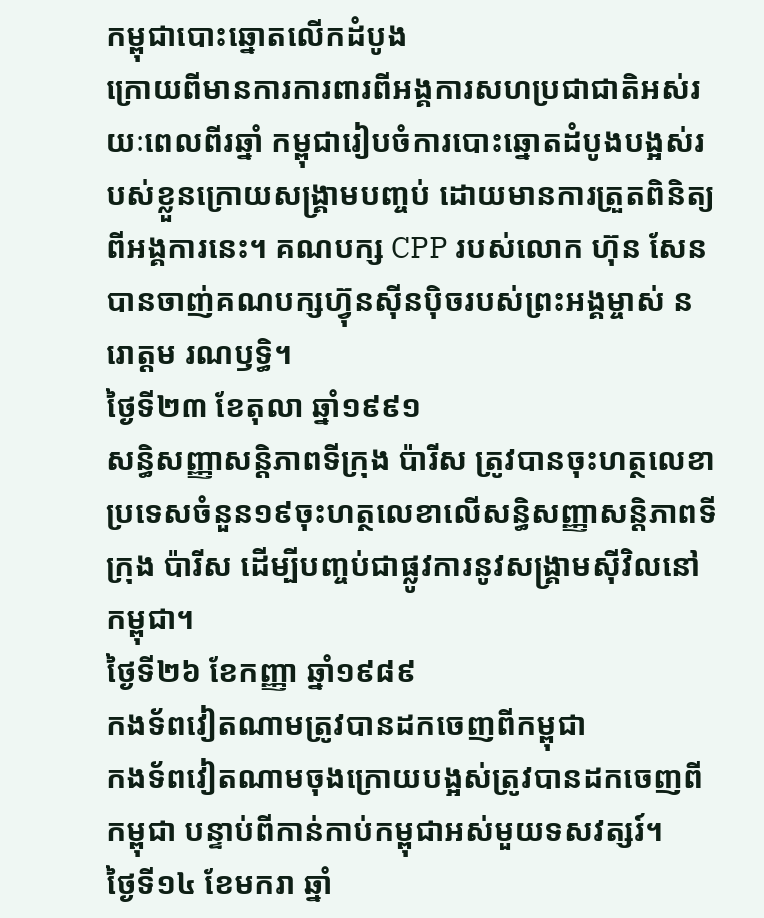កម្ពុជាបោះឆ្នោតលើកដំបូង
ក្រោយពីមានការការពារពីអង្គការសហប្រជាជាតិអស់រយៈពេលពីរឆ្នាំ កម្ពុជារៀបចំការបោះឆ្នោតដំបូងបង្អស់របស់ខ្លួនក្រោយសង្គ្រាមបញ្ចប់ ដោយមានការត្រួតពិនិត្យពីអង្គការនេះ។ គណបក្ស CPP របស់លោក ហ៊ុន សែន បានចាញ់គណបក្សហ៊្វុនស៊ីនប៉ិចរបស់ព្រះអង្គម្ចាស់ នរោត្តម រណឫទ្ធិ។
ថ្ងៃទី២៣ ខែតុលា ឆ្នាំ១៩៩១
សន្ធិសញ្ញាសន្តិភាពទីក្រុង ប៉ារីស ត្រូវបានចុះហត្ថលេខា
ប្រទេសចំនួន១៩ចុះហត្ថលេខាលើសន្ធិសញ្ញាសន្តិភាពទីក្រុង ប៉ារីស ដើម្បីបញ្ចប់ជាផ្លូវការនូវសង្គ្រាមស៊ីវិលនៅកម្ពុជា។
ថ្ងៃទី២៦ ខែកញ្ញា ឆ្នាំ១៩៨៩
កងទ័ពវៀតណាមត្រូវបានដកចេញពីកម្ពុជា
កងទ័ពវៀតណាមចុងក្រោយបង្អស់ត្រូវបានដកចេញពីកម្ពុជា បន្ទាប់ពីកាន់កាប់កម្ពុជាអស់មួយទសវត្សរ៍។
ថ្ងៃទី១៤ ខែមករា ឆ្នាំ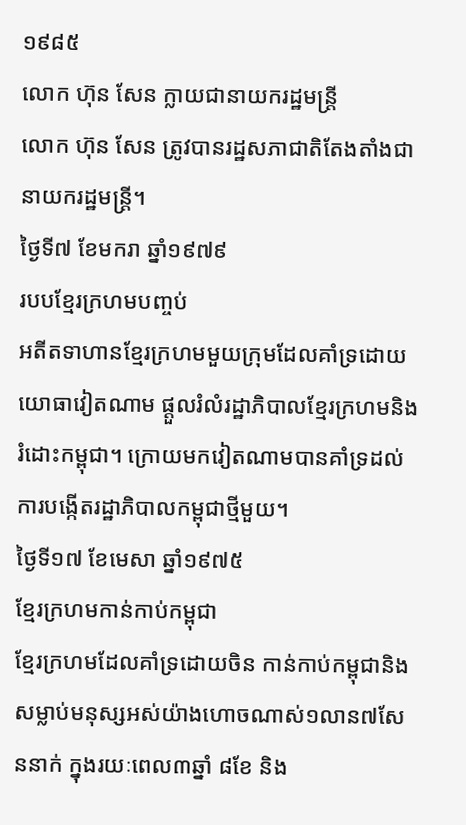១៩៨៥
លោក ហ៊ុន សែន ក្លាយជានាយករដ្ឋមន្ត្រី
លោក ហ៊ុន សែន ត្រូវបានរដ្ឋសភាជាតិតែងតាំងជានាយករដ្ឋមន្ត្រី។
ថ្ងៃទី៧ ខែមករា ឆ្នាំ១៩៧៩
របបខ្មែរក្រហមបញ្ចប់
អតីតទាហានខ្មែរក្រហមមួយក្រុមដែលគាំទ្រដោយយោធាវៀតណាម ផ្តួលរំលំរដ្ឋាភិបាលខ្មែរក្រហមនិងរំដោះកម្ពុជា។ ក្រោយមកវៀតណាមបានគាំទ្រដល់ការបង្កើតរដ្ឋាភិបាលកម្ពុជាថ្មីមួយ។
ថ្ងៃទី១៧ ខែមេសា ឆ្នាំ១៩៧៥
ខ្មែរក្រហមកាន់កាប់កម្ពុជា
ខ្មែរក្រហមដែលគាំទ្រដោយចិន កាន់កាប់កម្ពុជានិងសម្លាប់មនុស្សអស់យ៉ាងហោចណាស់១លាន៧សែននាក់ ក្នុងរយៈពេល៣ឆ្នាំ ៨ខែ និង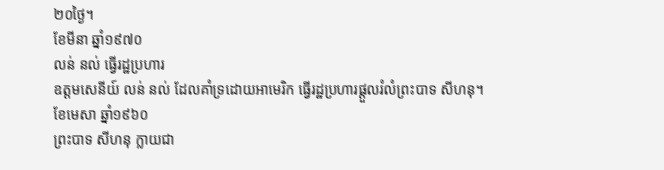២០ថ្ងៃ។
ខែមីនា ឆ្នាំ១៩៧០
លន់ នល់ ធ្វើរដ្ឋប្រហារ
ឧត្តមសេនីយ៍ លន់ នល់ ដែលគាំទ្រដោយអាមេរិក ធ្វើរដ្ឋប្រហារផ្តួលរំលំព្រះបាទ សីហនុ។
ខែមេសា ឆ្នាំ១៩៦០
ព្រះបាទ សីហនុ ក្លាយជា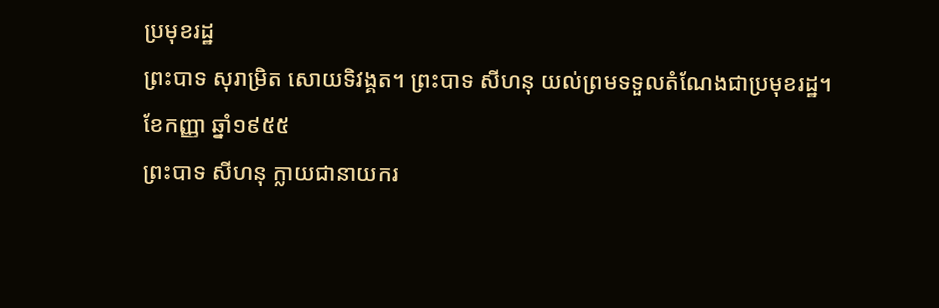ប្រមុខរដ្ឋ
ព្រះបាទ សុរាម្រិត សោយទិវង្គត។ ព្រះបាទ សីហនុ យល់ព្រមទទួលតំណែងជាប្រមុខរដ្ឋ។
ខែកញ្ញា ឆ្នាំ១៩៥៥
ព្រះបាទ សីហនុ ក្លាយជានាយករ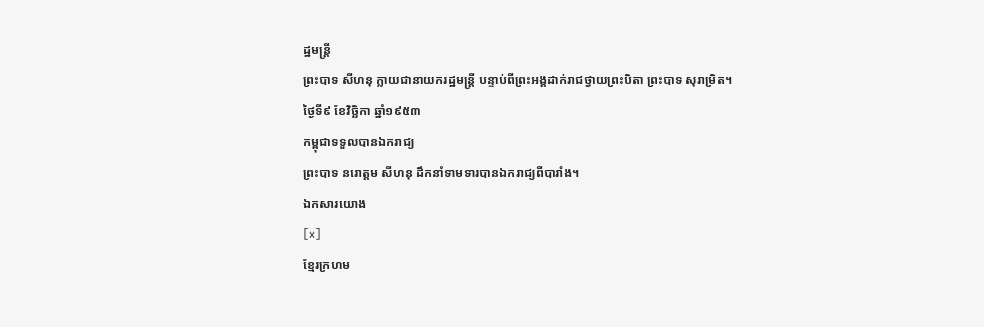ដ្ឋមន្ត្រី
ព្រះបាទ សីហនុ ក្លាយជានាយករដ្ឋមន្ត្រី បន្ទាប់ពីព្រះអង្គដាក់រាជថ្វាយព្រះបិតា ព្រះបាទ សុរាម្រិត។
ថ្ងៃទី៩ ខែវិច្ឆិកា ឆ្នាំ១៩៥៣
កម្ពុជាទទួលបានឯករាជ្យ
ព្រះបាទ នរោត្តម សីហនុ ដឹកនាំទាមទារបានឯករាជ្យពីបារាំង។
ឯកសារយោង
[x]
ខ្មែរក្រហម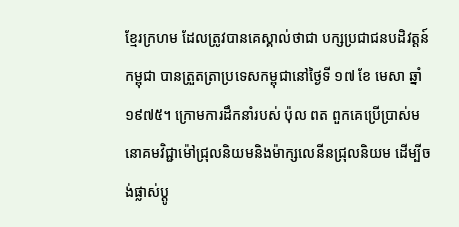ខ្មែរក្រហម ដែលត្រូវបានគេស្គាល់ថាជា បក្សប្រជាជនបដិវត្តន៍កម្ពុជា បានត្រួតត្រាប្រទេសកម្ពុជានៅថ្ងៃទី ១៧ ខែ មេសា ឆ្នាំ ១៩៧៥។ ក្រោមការដឹកនាំរបស់ ប៉ុល ពត ពួកគេប្រើប្រាស់មនោគមវិជ្ជាម៉ៅជ្រុលនិយមនិងម៉ាក្សលេនីនជ្រុលនិយម ដើម្បីចង់ផ្លាស់ប្ដូ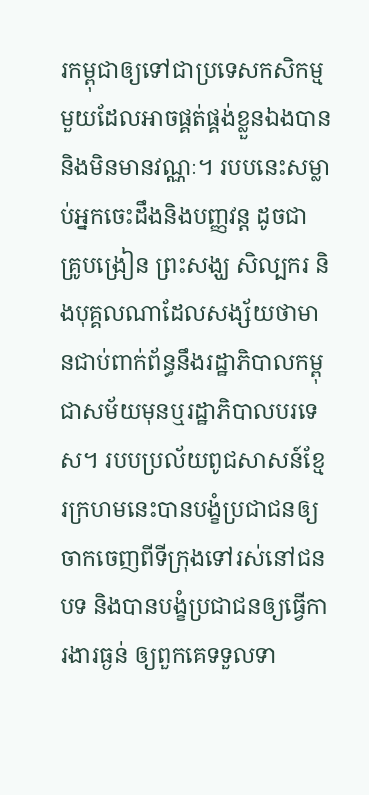រកម្ពុជាឲ្យទៅជាប្រទេសកសិកម្មមួយដែលអាចផ្គត់ផ្គង់ខ្លួនឯងបាននិងមិនមានវណ្ណៈ។ របបនេះសម្លាប់អ្នកចេះដឹងនិងបញ្ញវន្ត ដូចជា គ្រូបង្រៀន ព្រះសង្ឃ សិល្បករ និងបុគ្គលណាដែលសង្ស័យថាមានជាប់ពាក់ព័ន្ធនឹងរដ្ឋាភិបាលកម្ពុជាសម័យមុនឬរដ្ឋាភិបាលបរទេស។ របបប្រល័យពូជសាសន៍ខ្មែរក្រហមនេះបានបង្ខំប្រជាជនឲ្យចាកចេញពីទីក្រុងទៅរស់នៅជនបទ និងបានបង្ខំប្រជាជនឲ្យធ្វើការងារធ្ងន់ ឲ្យពួកគេទទួលទា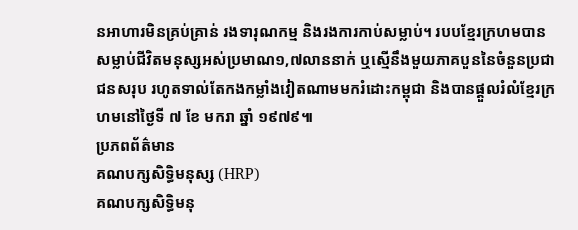នអាហារមិនគ្រប់គ្រាន់ រងទារុណកម្ម និងរងការកាប់សម្លាប់។ របបខ្មែរក្រហមបានសម្លាប់ជីវិតមនុស្សអស់ប្រមាណ១,៧លាននាក់ ឬស្មើនឹងមួយភាគបួននៃចំនួនប្រជាជនសរុប រហូតទាល់តែកងកម្លាំងវៀតណាមមករំដោះកម្ពុជា និងបានផ្តួលរំលំខ្មែរក្រហមនៅថ្ងៃទី ៧ ខែ មករា ឆ្នាំ ១៩៧៩៕
ប្រភពព័ត៌មាន
គណបក្សសិទ្ធិមនុស្ស (HRP)
គណបក្សសិទ្ធិមនុ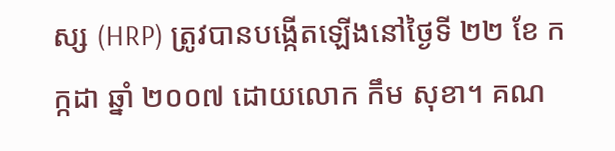ស្ស (HRP) ត្រូវបានបង្កើតឡើងនៅថ្ងៃទី ២២ ខែ កក្កដា ឆ្នាំ ២០០៧ ដោយលោក កឹម សុខា។ គណ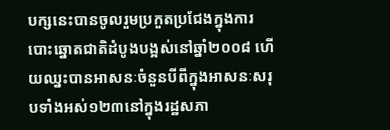បក្សនេះបានចូលរួមប្រកួតប្រជែងក្នុងការបោះឆ្នោតជាតិដំបូងបង្អស់នៅឆ្នាំ២០០៨ ហើយឈ្នះបានអាសនៈចំនួនបីពីក្នុងអាសនៈសរុបទាំងអស់១២៣នៅក្នុងរដ្ឋសភា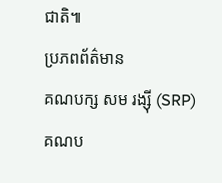ជាតិ៕
ប្រភពព័ត៌មាន
គណបក្ស សម រង្ស៊ី (SRP)
គណប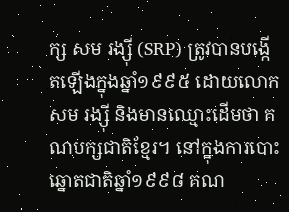ក្ស សម រង្ស៊ី (SRP) ត្រូវបានបង្កើតឡើងក្នុងឆ្នាំ១៩៩៥ ដោយលោក សម រង្ស៊ី និងមានឈ្មោះដើមថា គណបក្សជាតិខ្មែរ។ នៅក្នុងការបោះឆ្នោតជាតិឆ្នាំ១៩៩៨ គណ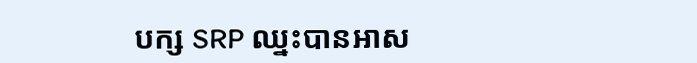បក្ស SRP ឈ្នះបានអាស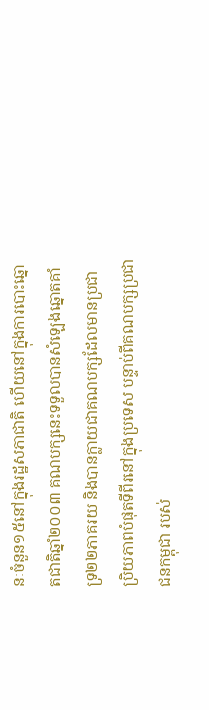នៈចំនួន១៥នៅក្នុងរដ្ឋសភាជាតិ ហើយនៅក្នុងការបោះឆ្នោតជាតិឆ្នាំ២០០៣ គណបក្សនេះទទួលបានសំឡេងឆ្នោតគាំទ្រ២២ភាគរយ និងបានក្លាយជាគណបក្សដែលមានប្រជាប្រិយភាពបំផុតទីពីរនៅក្នុងប្រទេស បន្ទាប់ពីគណបក្សប្រជាជនកម្ពុជា របស់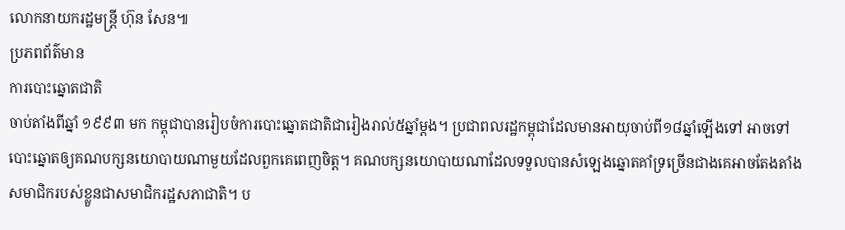លោកនាយករដ្ឋមន្ត្រី ហ៊ុន សែន៕
ប្រភពព័ត៌មាន
ការបោះឆ្នោតជាតិ
ចាប់តាំងពីឆ្នាំ ១៩៩៣ មក កម្ពុជាបានរៀបចំការបោះឆ្នោតជាតិជារៀងរាល់៥ឆ្នាំម្តង។ ប្រជាពលរដ្ឋកម្ពុជាដែលមានអាយុចាប់ពី១៨ឆ្នាំឡើងទៅ អាចទៅបោះឆ្នោតឲ្យគណបក្សនយោបាយណាមួយដែលពួកគេពេញចិត្ត។ គណបក្សនយោបាយណាដែលទទួលបានសំឡេងឆ្នោតគាំទ្រច្រើនជាងគេអាចតែងតាំងសមាជិករបស់ខ្លួនជាសមាជិករដ្ឋសភាជាតិ។ ប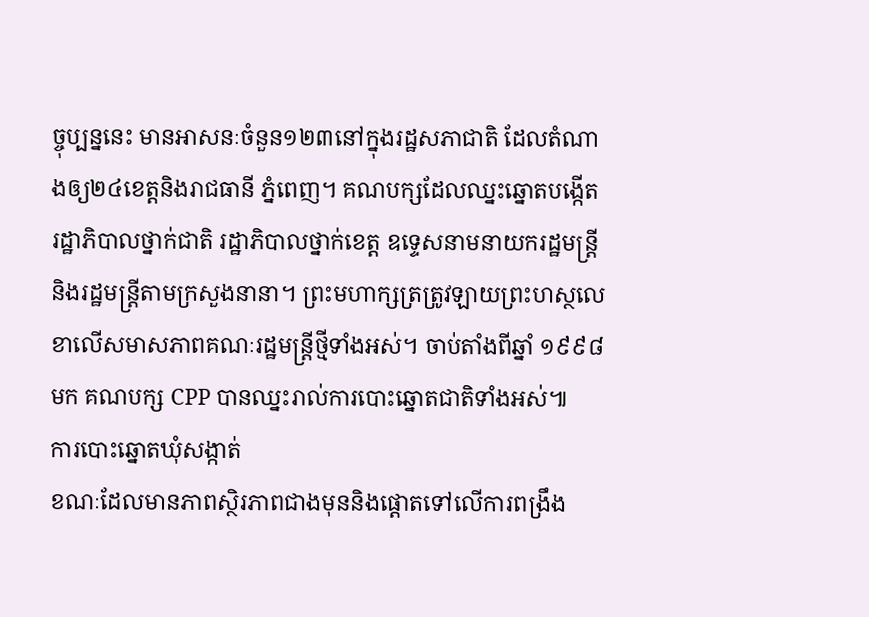ច្ចុប្បន្ននេះ មានអាសនៈចំនួន១២៣នៅក្នុងរដ្ឋសភាជាតិ ដែលតំណាងឲ្យ២៤ខេត្តនិងរាជធានី ភ្នំពេញ។ គណបក្សដែលឈ្នះឆ្នោតបង្កើតរដ្ឋាភិបាលថ្នាក់ជាតិ រដ្ឋាភិបាលថ្នាក់ខេត្ត ឧទ្ទេសនាមនាយករដ្ឋមន្ត្រី និងរដ្ឋមន្ត្រីតាមក្រសួងនានា។ ព្រះមហាក្សត្រត្រូវឡាយព្រះហស្ថលេខាលើសមាសភាពគណៈរដ្ឋមន្ត្រីថ្មីទាំងអស់។ ចាប់តាំងពីឆ្នាំ ១៩៩៨ មក គណបក្ស CPP បានឈ្នះរាល់ការបោះឆ្នោតជាតិទាំងអស់៕
ការបោះឆ្នោតឃុំសង្កាត់
ខណៈដែលមានភាពស្ថិរភាពជាងមុននិងផ្តោតទៅលើការពង្រឹង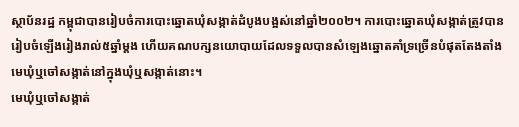ស្ថាប័នរដ្ឋ កម្ពុជាបានរៀបចំការបោះឆ្នោតឃុំសង្កាត់ដំបូងបង្អស់នៅឆ្នាំ២០០២។ ការបោះឆ្នោតឃុំសង្កាត់ត្រូវបានរៀបចំឡើងរៀងរាល់៥ឆ្នាំម្តង ហើយគណបក្សនយោបាយដែលទទួលបានសំឡេងឆ្នោតគាំទ្រច្រើនបំផុតតែងតាំងមេឃុំឬចៅសង្កាត់នៅក្នុងឃុំឬសង្កាត់នោះ។
មេឃុំឬចៅសង្កាត់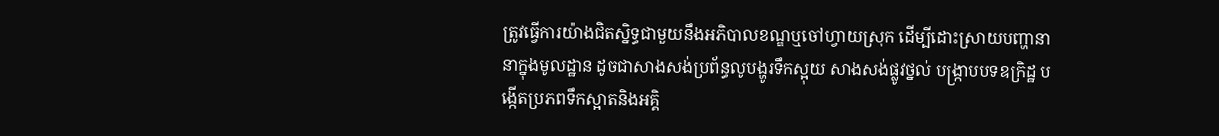ត្រូវធ្វើការយ៉ាងជិតស្និទ្ធជាមួយនឹងអភិបាលខណ្ឌឬចៅហ្វាយស្រុក ដើម្បីដោះស្រាយបញ្ហានានាក្នុងមូលដ្ឋាន ដូចជាសាងសង់ប្រព័ន្ធលូបង្ហូរទឹកស្អុយ សាងសង់ផ្លូវថ្នល់ បង្ក្រាបបទឧក្រិដ្ឋ បង្កើតប្រភពទឹកស្អាតនិងអគ្គិ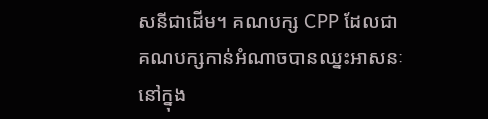សនីជាដើម។ គណបក្ស CPP ដែលជាគណបក្សកាន់អំណាចបានឈ្នះអាសនៈនៅក្នុង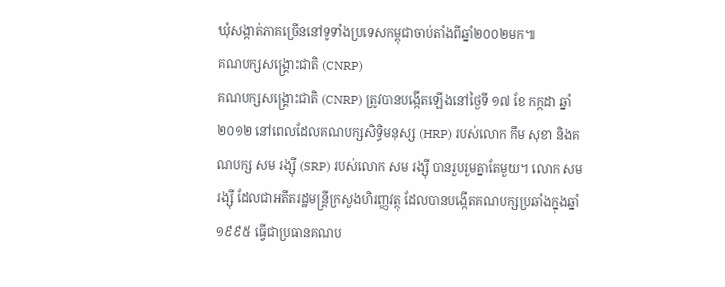ឃុំសង្កាត់ភាគច្រើននៅទូទាំងប្រទេសកម្ពុជាចាប់តាំងពីឆ្នាំ២០០២មក៕
គណបក្សសង្គ្រោះជាតិ (CNRP)
គណបក្សសង្គ្រោះជាតិ (CNRP) ត្រូវបានបង្កើតឡើងនៅថ្ងៃទី ១៧ ខែ កក្កដា ឆ្នាំ ២០១២ នៅពេលដែលគណបក្សសិទ្ធិមនុស្ស (HRP) របស់លោក កឹម សុខា និងគណបក្ស សម រង្ស៊ី (SRP) របស់លោក សម រង្ស៊ី បានរួបរួមគ្នាតែមួយ។ លោក សម រង្ស៊ី ដែលជាអតីតរដ្ឋមន្ត្រីក្រសួងហិរញ្ញវត្ថុ ដែលបានបង្កើតគណបក្សប្រឆាំងក្នុងឆ្នាំ១៩៩៥ ធ្វើជាប្រធានគណប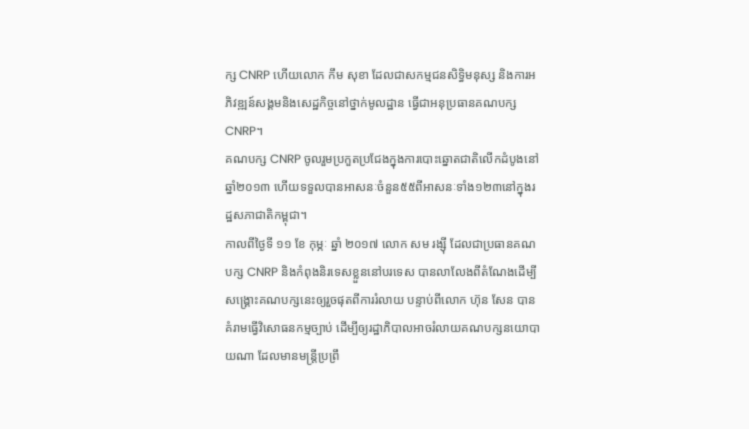ក្ស CNRP ហើយលោក កឹម សុខា ដែលជាសកម្មជនសិទ្ធិមនុស្ស និងការអភិវឌ្ឍន៍សង្គមនិងសេដ្ឋកិច្ចនៅថ្នាក់មូលដ្ឋាន ធ្វើជាអនុប្រធានគណបក្ស CNRP។
គណបក្ស CNRP ចូលរួមប្រកួតប្រជែងក្នុងការបោះឆ្នោតជាតិលើកដំបូងនៅឆ្នាំ២០១៣ ហើយទទួលបានអាសនៈចំនួន៥៥ពីអាសនៈទាំង១២៣នៅក្នុងរដ្ឋសភាជាតិកម្ពុជា។
កាលពីថ្ងៃទី ១១ ខែ កុម្ភៈ ឆ្នាំ ២០១៧ លោក សម រង្ស៊ី ដែលជាប្រធានគណបក្ស CNRP និងកំពុងនិរទេសខ្លួននៅបរទេស បានលាលែងពីតំណែងដើម្បីសង្គ្រោះគណបក្សនេះឲ្យរួចផុតពីការរំលាយ បន្ទាប់ពីលោក ហ៊ុន សែន បានគំរាមធ្វើវិសោធនកម្មច្បាប់ ដើម្បីឲ្យរដ្ឋាភិបាលអាចរំលាយគណបក្សនយោបាយណា ដែលមានមន្ត្រីប្រព្រឹ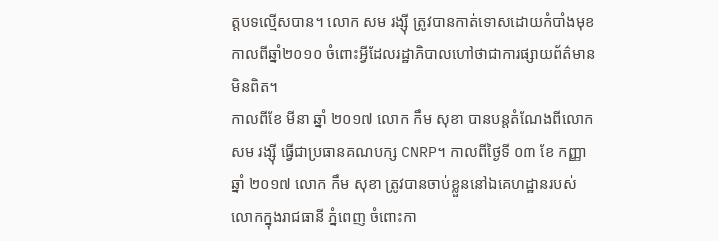ត្តបទល្មើសបាន។ លោក សម រង្ស៊ី ត្រូវបានកាត់ទោសដោយកំបាំងមុខកាលពីឆ្នាំ២០១០ ចំពោះអ្វីដែលរដ្ឋាភិបាលហៅថាជាការផ្សាយព័ត៌មានមិនពិត។
កាលពីខែ មីនា ឆ្នាំ ២០១៧ លោក កឹម សុខា បានបន្តតំណែងពីលោក សម រង្ស៊ី ធ្វើជាប្រធានគណបក្ស CNRP។ កាលពីថ្ងៃទី ០៣ ខែ កញ្ញា ឆ្នាំ ២០១៧ លោក កឹម សុខា ត្រូវបានចាប់ខ្លួននៅឯគេហដ្ឋានរបស់លោកក្នុងរាជធានី ភ្នំពេញ ចំពោះកា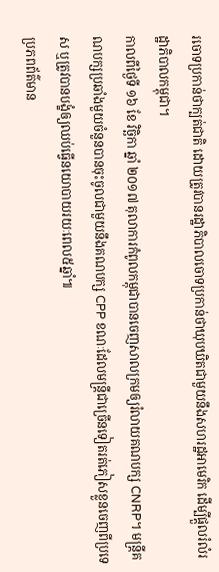រចោទប្រកាន់ថាក្បត់ជាតិ ដោយត្រូវបានរដ្ឋាភិបាលចោទប្រកាន់ថាឃុបឃិតជាមួយនឹងសហរដ្ឋអាមេរិក ដើម្បីផ្តួលរំលំរដ្ឋាភិបាលកម្ពុជា។
កាលពីថ្ងៃទី ១៦ ខែ វិច្ឆិកា ឆ្នាំ ២០១៧ តុលាការកំពូលកម្ពុជាបានចេញសាលក្រមឲ្យរំលាយគណបក្ស CNRP។ មន្ត្រីគណបក្សប្រឆាំងមួយចំនួនបានចុះចូលជាមួយនឹងគណបក្ស CPP ខណៈដែលមន្ត្រីជាច្រើនទៀតរត់ភៀសខ្លួនចេញពីប្រទេស ឬត្រូវបានបង្ខំឲ្យឈប់ធ្វើនយោបាយរយៈពេល៥ឆ្នាំ៕
ប្រភពព័ត៌មាន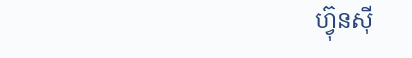ហ៊្វុនស៊ី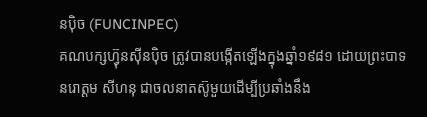នប៉ិច (FUNCINPEC)
គណបក្សហ៊្វុនស៊ីនប៉ិច ត្រូវបានបង្កើតឡើងក្នុងឆ្នាំ១៩៨១ ដោយព្រះបាទ នរោត្តម សីហនុ ជាចលនាតស៊ូមួយដើម្បីប្រឆាំងនឹង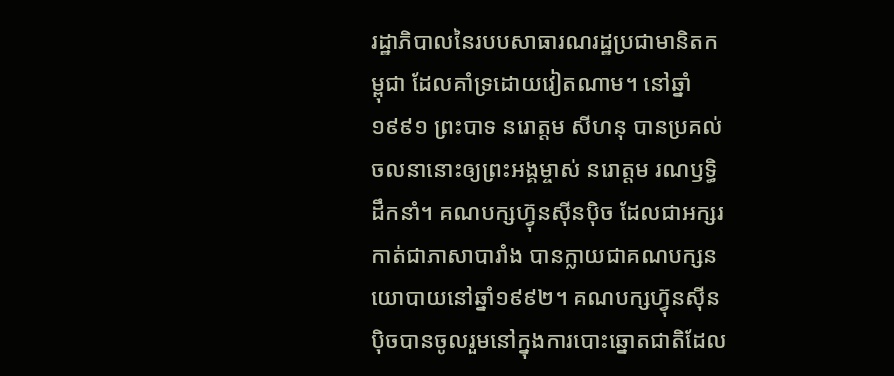រដ្ឋាភិបាលនៃរបបសាធារណរដ្ឋប្រជាមានិតកម្ពុជា ដែលគាំទ្រដោយវៀតណាម។ នៅឆ្នាំ១៩៩១ ព្រះបាទ នរោត្តម សីហនុ បានប្រគល់ចលនានោះឲ្យព្រះអង្គម្ចាស់ នរោត្តម រណឫទ្ធិ ដឹកនាំ។ គណបក្សហ៊្វុនស៊ីនប៉ិច ដែលជាអក្សរកាត់ជាភាសាបារាំង បានក្លាយជាគណបក្សនយោបាយនៅឆ្នាំ១៩៩២។ គណបក្សហ៊្វុនស៊ីនប៉ិចបានចូលរួមនៅក្នុងការបោះឆ្នោតជាតិដែល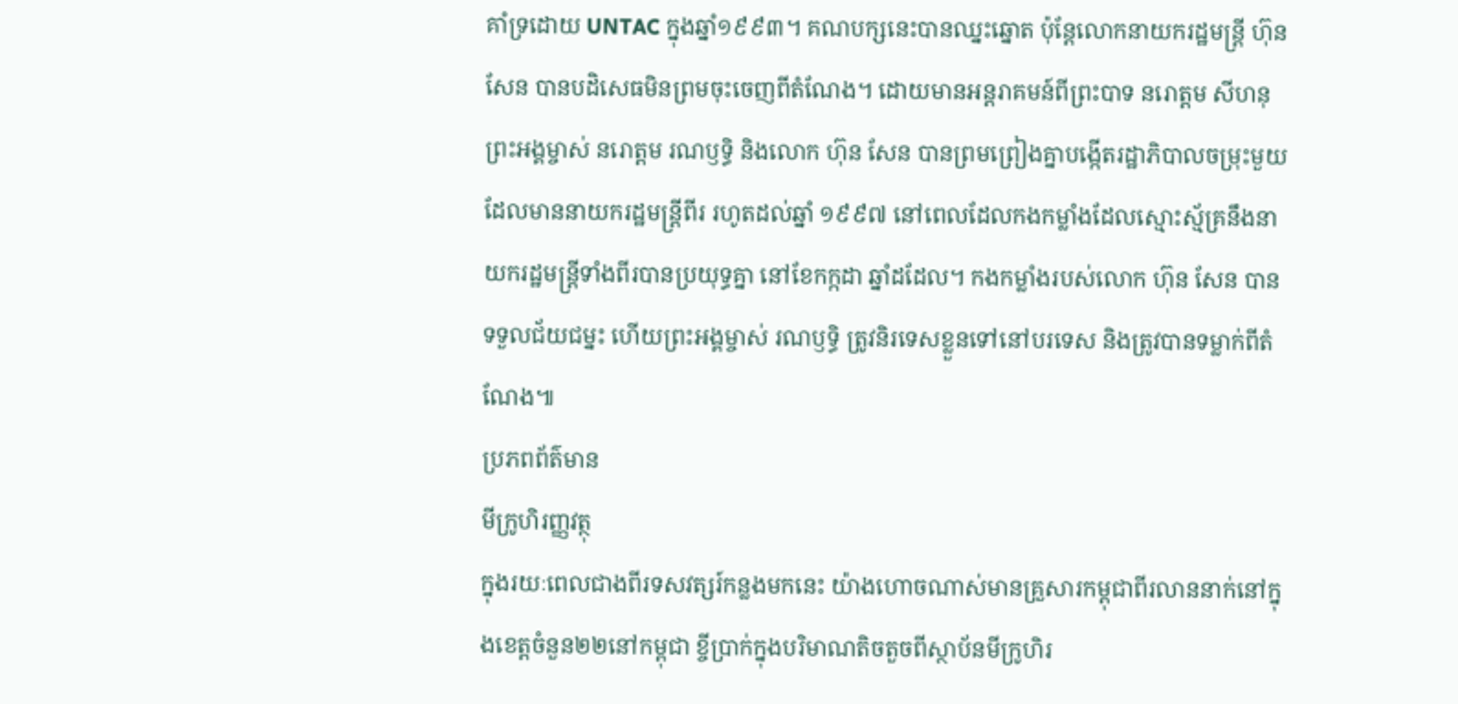គាំទ្រដោយ UNTAC ក្នុងឆ្នាំ១៩៩៣។ គណបក្សនេះបានឈ្នះឆ្នោត ប៉ុន្តែលោកនាយករដ្ឋមន្ត្រី ហ៊ុន សែន បានបដិសេធមិនព្រមចុះចេញពីតំណែង។ ដោយមានអន្តរាគមន៍ពីព្រះបាទ នរោត្តម សីហនុ ព្រះអង្គម្ចាស់ នរោត្តម រណឫទ្ធិ និងលោក ហ៊ុន សែន បានព្រមព្រៀងគ្នាបង្កើតរដ្ឋាភិបាលចម្រុះមួយ ដែលមាននាយករដ្ឋមន្ត្រីពីរ រហូតដល់ឆ្នាំ ១៩៩៧ នៅពេលដែលកងកម្លាំងដែលស្មោះស្ម័គ្រនឹងនាយករដ្ឋមន្ត្រីទាំងពីរបានប្រយុទ្ធគ្នា នៅខែកក្កដា ឆ្នាំដដែល។ កងកម្លាំងរបស់លោក ហ៊ុន សែន បានទទួលជ័យជម្នះ ហើយព្រះអង្គម្ចាស់ រណឫទ្ធិ ត្រូវនិរទេសខ្លួនទៅនៅបរទេស និងត្រូវបានទម្លាក់ពីតំណែង៕
ប្រភពព័ត៌មាន
មីក្រូហិរញ្ញវត្ថុ
ក្នុងរយៈពេលជាងពីរទសវត្សរ៍កន្លងមកនេះ យ៉ាងហោចណាស់មានគ្រួសារកម្ពុជាពីរលាននាក់នៅក្នុងខេត្តចំនួន២២នៅកម្ពុជា ខ្ចីប្រាក់ក្នុងបរិមាណតិចតួចពីស្ថាប័នមីក្រូហិរ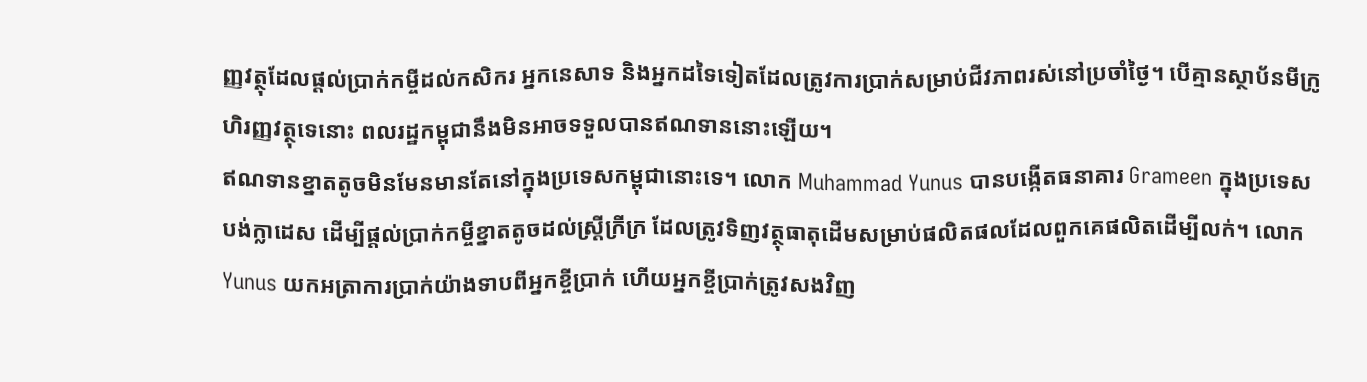ញ្ញវត្ថុដែលផ្តល់ប្រាក់កម្ចីដល់កសិករ អ្នកនេសាទ និងអ្នកដទៃទៀតដែលត្រូវការប្រាក់សម្រាប់ជីវភាពរស់នៅប្រចាំថ្ងៃ។ បើគ្មានស្ថាប័នមីក្រូហិរញ្ញវត្ថុទេនោះ ពលរដ្ឋកម្ពុជានឹងមិនអាចទទួលបានឥណទាននោះឡើយ។
ឥណទានខ្នាតតូចមិនមែនមានតែនៅក្នុងប្រទេសកម្ពុជានោះទេ។ លោក Muhammad Yunus បានបង្កើតធនាគារ Grameen ក្នុងប្រទេសបង់ក្លាដេស ដើម្បីផ្តល់ប្រាក់កម្ចីខ្នាតតូចដល់ស្ត្រីក្រីក្រ ដែលត្រូវទិញវត្ថុធាតុដើមសម្រាប់ផលិតផលដែលពួកគេផលិតដើម្បីលក់។ លោក Yunus យកអត្រាការប្រាក់យ៉ាងទាបពីអ្នកខ្ចីប្រាក់ ហើយអ្នកខ្ចីប្រាក់ត្រូវសងវិញ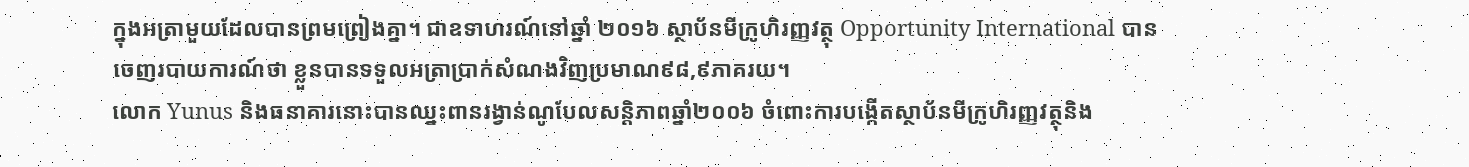ក្នុងអត្រាមួយដែលបានព្រមព្រៀងគ្នា។ ជាឧទាហរណ៍នៅឆ្នាំ ២០១៦ ស្ថាប័នមីក្រូហិរញ្ញវត្ថុ Opportunity International បានចេញរបាយការណ៍ថា ខ្លួនបានទទួលអត្រាប្រាក់សំណងវិញប្រមាណ៩៨,៩ភាគរយ។
លោក Yunus និងធនាគារនោះបានឈ្នះពានរង្វាន់ណូបែលសន្តិភាពឆ្នាំ២០០៦ ចំពោះការបង្កើតស្ថាប័នមីក្រូហិរញ្ញវត្ថុនិង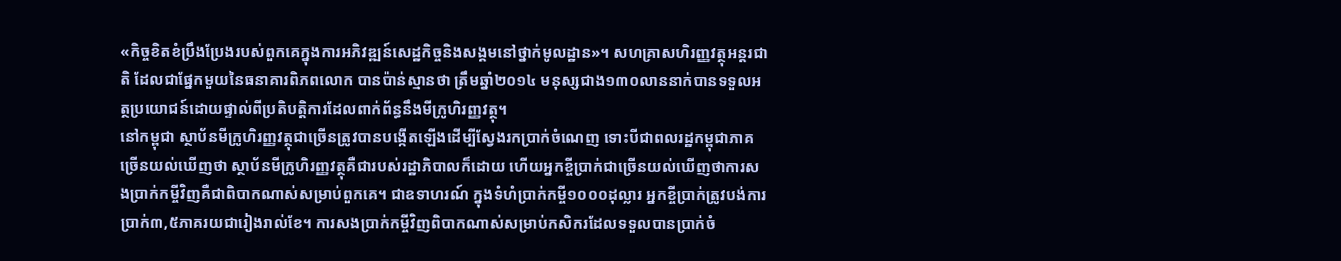«កិច្ចខិតខំប្រឹងប្រែងរបស់ពួកគេក្នុងការអភិវឌ្ឍន៍សេដ្ឋកិច្ចនិងសង្គមនៅថ្នាក់មូលដ្ឋាន»។ សហគ្រាសហិរញ្ញវត្ថុអន្តរជាតិ ដែលជាផ្នែកមួយនៃធនាគារពិភពលោក បានប៉ាន់ស្មានថា ត្រឹមឆ្នាំ២០១៤ មនុស្សជាង១៣០លាននាក់បានទទួលអត្ថប្រយោជន៍ដោយផ្ទាល់ពីប្រតិបត្តិការដែលពាក់ព័ន្ធនឹងមីក្រូហិរញ្ញវត្ថុ។
នៅកម្ពុជា ស្ថាប័នមីក្រូហិរញ្ញវត្ថុជាច្រើនត្រូវបានបង្កើតឡើងដើម្បីស្វែងរកប្រាក់ចំណេញ ទោះបីជាពលរដ្ឋកម្ពុជាភាគច្រើនយល់ឃើញថា ស្ថាប័នមីក្រូហិរញ្ញវត្ថុគឺជារបស់រដ្ឋាភិបាលក៏ដោយ ហើយអ្នកខ្ចីប្រាក់ជាច្រើនយល់ឃើញថាការសងប្រាក់កម្ចីវិញគឺជាពិបាកណាស់សម្រាប់ពួកគេ។ ជាឧទាហរណ៍ ក្នុងទំហំប្រាក់កម្ចី១០០០ដុល្លារ អ្នកខ្ចីប្រាក់ត្រូវបង់ការប្រាក់៣,៥ភាគរយជារៀងរាល់ខែ។ ការសងប្រាក់កម្ចីវិញពិបាកណាស់សម្រាប់កសិករដែលទទួលបានប្រាក់ចំ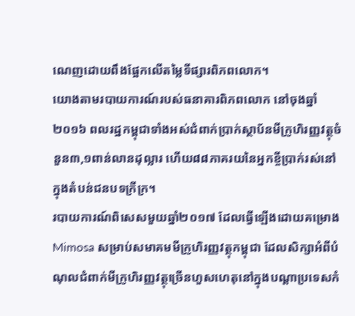ណេញដោយពឹងផ្អែកលើតម្លៃទីផ្សារពិភពលោក។
យោងតាមរបាយការណ៍របស់ធនាគារពិភពលោក នៅចុងឆ្នាំ ២០១៦ ពលរដ្ឋកម្ពុជាទាំងអស់ជំពាក់ប្រាក់ស្ថាប័នមីក្រូហិរញ្ញវត្ថុចំនួន៣,១ពាន់លានដុល្លារ ហើយ៨៨ភាគរយនៃអ្នកខ្ចីប្រាក់រស់នៅក្នុងតំបន់ជនបទក្រីក្រ។
របាយការណ៍ពិសេសមួយឆ្នាំ២០១៧ ដែលធ្វើឡើងដោយគម្រោង Mimosa សម្រាប់សមាគមមីក្រូហិរញ្ញវត្ថុកម្ពុជា ដែលសិក្សាអំពីបំណុលជំពាក់មីក្រូហិរញ្ញវត្ថុច្រើនហួសហេតុនៅក្នុងបណ្តាប្រទេសកំ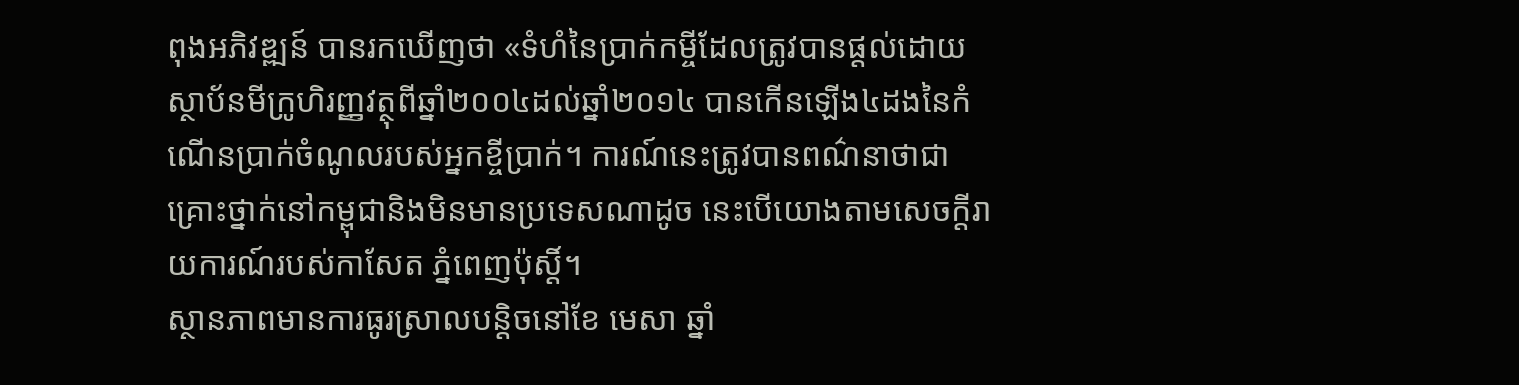ពុងអភិវឌ្ឍន៍ បានរកឃើញថា «ទំហំនៃប្រាក់កម្ចីដែលត្រូវបានផ្តល់ដោយស្ថាប័នមីក្រូហិរញ្ញវត្ថុពីឆ្នាំ២០០៤ដល់ឆ្នាំ២០១៤ បានកើនឡើង៤ដងនៃកំណើនប្រាក់ចំណូលរបស់អ្នកខ្ចីប្រាក់។ ការណ៍នេះត្រូវបានពណ៌នាថាជាគ្រោះថ្នាក់នៅកម្ពុជានិងមិនមានប្រទេសណាដូច នេះបើយោងតាមសេចក្តីរាយការណ៍របស់កាសែត ភ្នំពេញប៉ុស្តិ៍។
ស្ថានភាពមានការធូរស្រាលបន្តិចនៅខែ មេសា ឆ្នាំ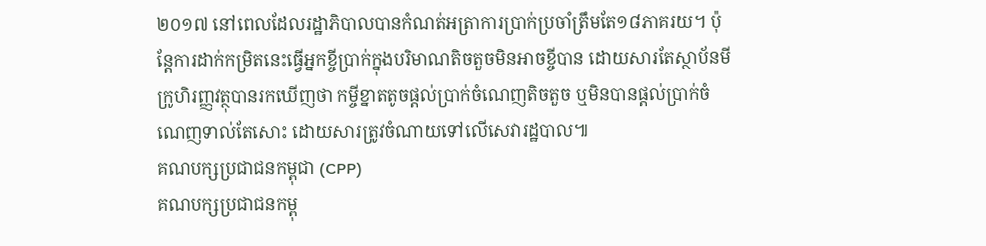២០១៧ នៅពេលដែលរដ្ឋាភិបាលបានកំណត់អត្រាការប្រាក់ប្រចាំត្រឹមតែ១៨ភាគរយ។ ប៉ុន្តែការដាក់កម្រិតនេះធ្វើអ្នកខ្ចីប្រាក់ក្នុងបរិមាណតិចតួចមិនអាចខ្ចីបាន ដោយសារតែស្ថាប័នមីក្រូហិរញ្ញវត្ថុបានរកឃើញថា កម្ចីខ្នាតតូចផ្តល់ប្រាក់ចំណេញតិចតួច ឬមិនបានផ្តល់ប្រាក់ចំណេញទាល់តែសោះ ដោយសារត្រូវចំណាយទៅលើសេវារដ្ឋបាល៕
គណបក្សប្រជាជនកម្ពុជា (CPP)
គណបក្សប្រជាជនកម្ពុ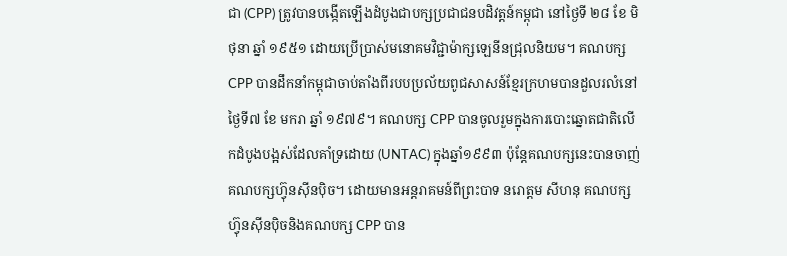ជា (CPP) ត្រូវបានបង្កើតឡើងដំបូងជាបក្សប្រជាជនបដិវត្តន៍កម្ពុជា នៅថ្ងៃទី ២៨ ខែ មិថុនា ឆ្នាំ ១៩៥១ ដោយប្រើប្រាស់មនោគមវិជ្ជាម៉ាក្សឡេនីនជ្រុលនិយម។ គណបក្ស CPP បានដឹកនាំកម្ពុជាចាប់តាំងពីរបបប្រល័យពូជសាសន៍ខ្មែរក្រហមបានដួលរលំនៅថ្ងៃទី៧ ខែ មករា ឆ្នាំ ១៩៧៩។ គណបក្ស CPP បានចូលរួមក្នុងការបោះឆ្នោតជាតិលើកដំបូងបង្អស់ដែលគាំទ្រដោយ (UNTAC) ក្នុងឆ្នាំ១៩៩៣ ប៉ុន្តែគណបក្សនេះបានចាញ់គណបក្សហ៊្វុនស៊ីនប៉ិច។ ដោយមានអន្តរាគមន៍ពីព្រះបាទ នរោត្តម សីហនុ គណបក្សហ្វ៊ុនស៊ីនប៉ិចនិងគណបក្ស CPP បាន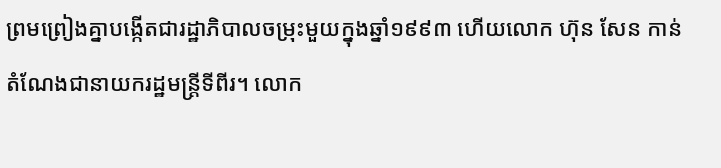ព្រមព្រៀងគ្នាបង្កើតជារដ្ឋាភិបាលចម្រុះមួយក្នុងឆ្នាំ១៩៩៣ ហើយលោក ហ៊ុន សែន កាន់តំណែងជានាយករដ្ឋមន្ត្រីទីពីរ។ លោក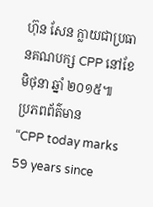ហ៊ុន សែន ក្លាយជាប្រធានគណបក្ស CPP នៅខែមិថុនា ឆ្នាំ ២០១៥៕
ប្រភពព័ត៌មាន
“CPP today marks 59 years since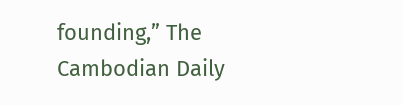founding,” The Cambodian Daily